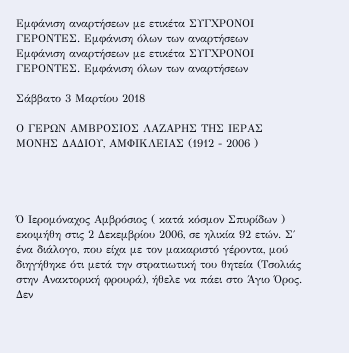Εμφάνιση αναρτήσεων με ετικέτα ΣΥΓΧΡΟΝΟΙ ΓΕΡΟΝΤΕΣ. Εμφάνιση όλων των αναρτήσεων
Εμφάνιση αναρτήσεων με ετικέτα ΣΥΓΧΡΟΝΟΙ ΓΕΡΟΝΤΕΣ. Εμφάνιση όλων των αναρτήσεων

Σάββατο 3 Μαρτίου 2018

Ο ΓΕΡΩΝ ΑΜΒΡΟΣΙΟΣ ΛΑΖΑΡΗΣ ΤΗΣ ΙΕΡΑΣ ΜΟΝΗΣ ΔΑΔΙΟΥ, ΑΜΦΙΚΛΕΙΑΣ (1912 - 2006 )




Ό Ιερομόναχος Αμβρόσιος ( κατά κόσμον Σπυρίδων ) εκοιμήθη στις 2 Δεκεμβρίου 2006, σε ηλικία 92 ετών. Σ΄ ένα διάλογο, που είχα με τον μακαριστό γέροντα, μού διηγήθηκε ότι μετά την στρατιωτική του θητεία (Τσολιάς στην Ανακτορική φρουρά), ήθελε να πάει στο Άγιο Όρος. Δεν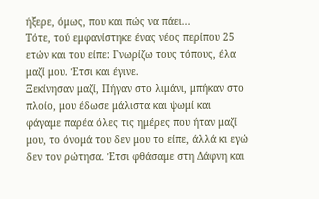ήξερε, όμως, που και πώς να πάει...
Τότε, τού εμφανίστηκε ένας νέος περίπου 25 ετών και του είπε: Γνωρίζω τους τόπους, έλα μαζί μου. Έτσι και έγινε.
Ξεκίνησαν μαζί, Πήγαν στο λιμάνι, μπήκαν στο πλοίο, μου έδωσε μάλιστα και ψωμί και φάγαμε παρέα όλες τις ημέρες που ήταν μαζί μου, το όνομά του δεν μου το είπε, άλλά κι εγώ δεν τον ρώτησα. Έτσι φθάσαμε στη Δάφνη και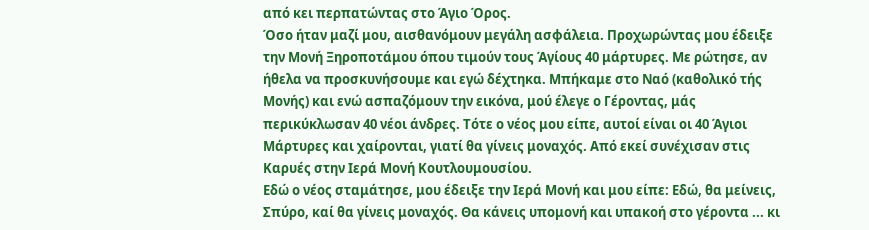από κει περπατώντας στο Άγιο Όρος.
Όσο ήταν μαζί μου, αισθανόμουν μεγάλη ασφάλεια. Προχωρώντας μου έδειξε την Μονή Ξηροποτάμου όπου τιμούν τους Άγίους 40 μάρτυρες. Με ρώτησε, αν ήθελα να προσκυνήσουμε και εγώ δέχτηκα. Μπήκαμε στο Ναό (καθολικό τής Μονής) και ενώ ασπαζόμουν την εικόνα, μού έλεγε ο Γέροντας, μάς περικύκλωσαν 40 νέοι άνδρες. Τότε ο νέος μου είπε, αυτοί είναι οι 40 Άγιοι Μάρτυρες και χαίρονται, γιατί θα γίνεις μοναχός. Από εκεί συνέχισαν στις Καρυές στην Ιερά Μονή Κουτλουμουσίου.
Εδώ ο νέος σταμάτησε, μου έδειξε την Ιερά Μονή και μου είπε: Εδώ, θα μείνεις, Σπύρο, καί θα γίνεις μοναχός. Θα κάνεις υπομονή και υπακοή στο γέροντα ... κι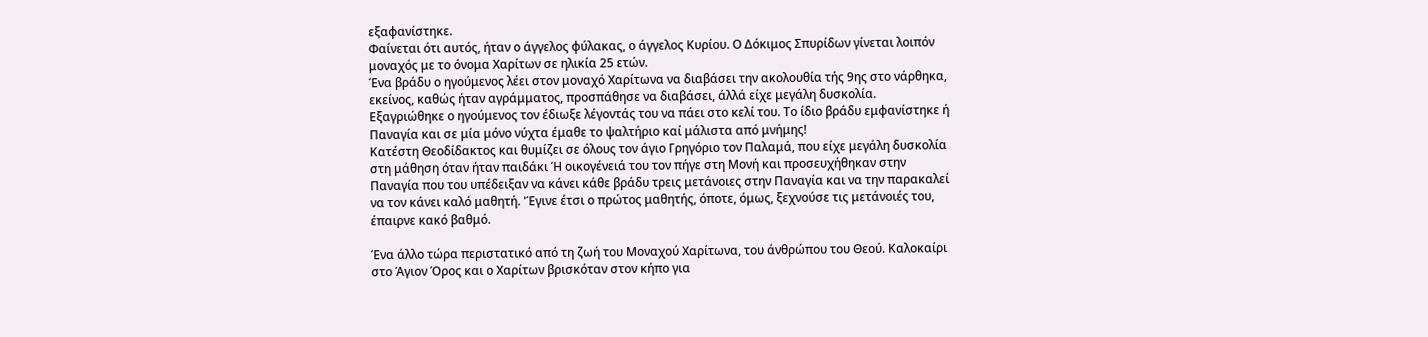εξαφανίστηκε.
Φαίνεται ότι αυτός, ήταν ο άγγελος φύλακας, ο άγγελος Κυρίου. Ο Δόκιμος Σπυρίδων γίνεται λοιπόν μοναχός με το όνομα Χαρίτων σε ηλικία 25 ετών.
Ένα βράδυ ο ηγούμενος λέει στον μοναχό Χαρίτωνα να διαβάσει την ακολουθία τής 9ης στο νάρθηκα, εκείνος, καθώς ήταν αγράμματος, προσπάθησε να διαβάσει, άλλά είχε μεγάλη δυσκολία. Εξαγριώθηκε ο ηγούμενος τον έδιωξε λέγοντάς του να πάει στο κελί του. Το ίδιο βράδυ εμφανίστηκε ή Παναγία και σε μία μόνο νύχτα έμαθε το ψαλτήριο καί μάλιστα από μνήμης!
Κατέστη Θεοδίδακτος και θυμίζει σε όλους τον άγιο Γρηγόριο τον Παλαμά, που είχε μεγάλη δυσκολία στη μάθηση όταν ήταν παιδάκι Ή οικογένειά του τον πήγε στη Μονή και προσευχήθηκαν στην Παναγία που του υπέδειξαν να κάνει κάθε βράδυ τρεις μετάνοιες στην Παναγία και να την παρακαλεί να τον κάνει καλό μαθητή. 'Έγινε έτσι ο πρώτος μαθητής, όποτε, όμως, ξεχνούσε τις μετάνοιές του, έπαιρνε κακό βαθμό.

Ένα άλλο τώρα περιστατικό από τη ζωή του Μοναχού Χαρίτωνα, του άνθρώπου του Θεού. Καλοκαίρι στο Άγιον Όρος και ο Χαρίτων βρισκόταν στον κήπο για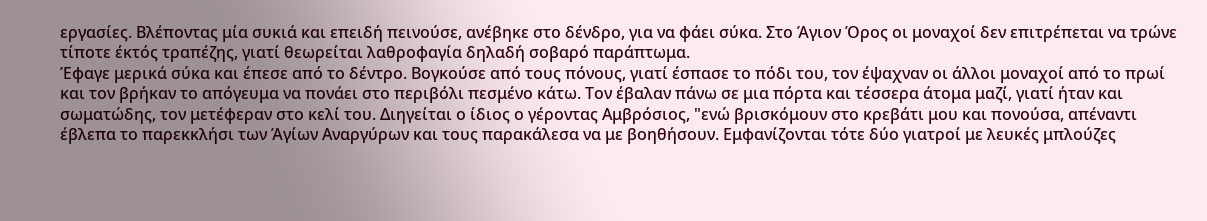εργασίες. Βλέποντας μία συκιά και επειδή πεινούσε, ανέβηκε στο δένδρο, για να φάει σύκα. Στο Άγιον Όρος οι μοναχοί δεν επιτρέπεται να τρώνε τίποτε έκτός τραπέζης, γιατί θεωρείται λαθροφαγία δηλαδή σοβαρό παράπτωμα.
Έφαγε μερικά σύκα και έπεσε από το δέντρο. Βογκούσε από τους πόνους, γιατί έσπασε το πόδι του, τον έψαχναν οι άλλοι μοναχοί από το πρωί και τον βρήκαν το απόγευμα να πονάει στο περιβόλι πεσμένο κάτω. Τον έβαλαν πάνω σε μια πόρτα και τέσσερα άτομα μαζί, γιατί ήταν και σωματώδης, τον μετέφεραν στο κελί του. Διηγείται ο ίδιος ο γέροντας Αμβρόσιος, "ενώ βρισκόμουν στο κρεβάτι μου και πονούσα, απέναντι έβλεπα το παρεκκλήσι των Άγίων Αναργύρων και τους παρακάλεσα να με βοηθήσουν. Εμφανίζονται τότε δύο γιατροί με λευκές μπλούζες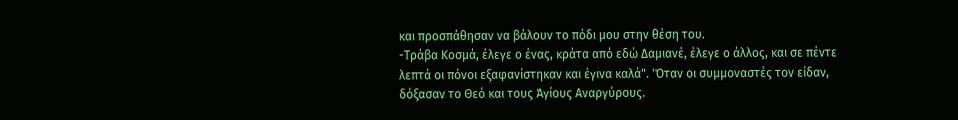και προσπάθησαν να βάλουν το πόδι μου στην θέση του.
-Τράβα Κοσμά, έλεγε ο ένας, κράτα από εδώ Δαμιανέ, έλεγε ο άλλος, και σε πέντε λεπτά οι πόνοι εξαφανίστηκαν και έγινα καλά". 'Όταν οι συμμοναστές τον είδαν, δόξασαν το Θεό και τους Άγίους Αναργύρους.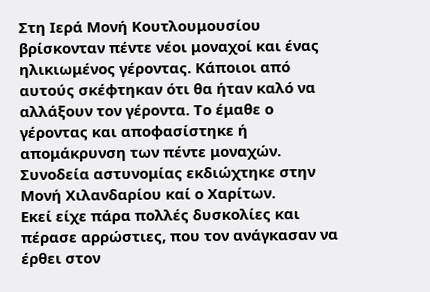Στη Ιερά Μονή Κουτλουμουσίου βρίσκονταν πέντε νέοι μοναχοί και ένας ηλικιωμένος γέροντας. Κάποιοι από αυτούς σκέφτηκαν ότι θα ήταν καλό να αλλάξουν τον γέροντα. Το έμαθε ο γέροντας και αποφασίστηκε ή απομάκρυνση των πέντε μοναχών. Συνοδεία αστυνομίας εκδιώχτηκε στην Μονή Χιλανδαρίου καί ο Χαρίτων.
Εκεί είχε πάρα πολλές δυσκολίες και πέρασε αρρώστιες, που τον ανάγκασαν να έρθει στον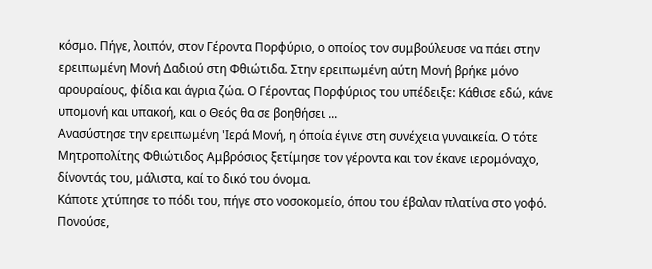κόσμο. Πήγε, λοιπόν, στον Γέροντα Πορφύριο, ο οποίος τον συμβούλευσε να πάει στην ερειπωμένη Μονή Δαδιού στη Φθιώτιδα. Στην ερειπωμένη αύτη Μονή βρήκε μόνο αρουραίους, φίδια και άγρια ζώα. Ο Γέροντας Πορφύριος του υπέδειξε: Κάθισε εδώ, κάνε υπομονή και υπακοή, και ο Θεός θα σε βοηθήσει ...
Ανασύστησε την ερειπωμένη 'Ιερά Μονή, η όποία έγινε στη συνέχεια γυναικεία. Ο τότε Μητροπολίτης Φθιώτιδος Αμβρόσιος ξετίμησε τον γέροντα και τον έκανε ιερομόναχο, δίνοντάς του, μάλιστα, καί το δικό του όνομα.
Κάποτε χτύπησε το πόδι του, πήγε στο νοσοκομείο, όπου του έβαλαν πλατίνα στο γοφό. Πονούσε,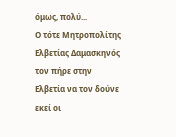όμως, πολύ...
Ο τότε Μητροπολίτης Ελβετίας Δαμασκηνός τον πήρε στην Ελβετία να τον δούνε εκεί οι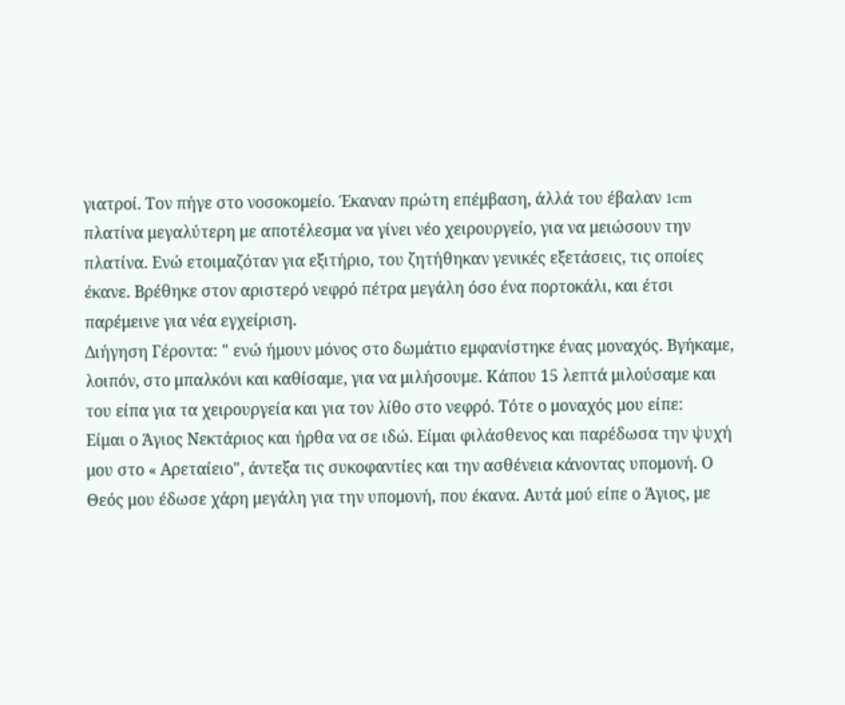γιατροί. Τον πήγε στο νοσοκομείο. Έκαναν πρώτη επέμβαση, άλλά του έβαλαν 1cm πλατίνα μεγαλύτερη με αποτέλεσμα να γίνει νέο χειρουργείο, για να μειώσουν την πλατίνα. Ενώ ετοιμαζόταν για εξιτήριο, του ζητήθηκαν γενικές εξετάσεις, τις οποίες έκανε. Βρέθηκε στον αριστερό νεφρό πέτρα μεγάλη όσο ένα πορτοκάλι, και έτσι παρέμεινε για νέα εγχείριση.
Διήγηση Γέροντα: " ενώ ήμουν μόνος στο δωμάτιο εμφανίστηκε ένας μοναχός. Βγήκαμε, λοιπόν, στο μπαλκόνι και καθίσαμε, για να μιλήσουμε. Κάπου 15 λεπτά μιλούσαμε και του είπα για τα χειρουργεία και για τον λίθο στο νεφρό. Τότε ο μοναχός μου είπε:
Είμαι ο Άγιος Νεκτάριος και ήρθα να σε ιδώ. Είμαι φιλάσθενος και παρέδωσα την ψυχή μου στο « Αρεταίειο", άντεξα τις συκοφαντίες και την ασθένεια κάνοντας υπομονή. Ο Θεός μου έδωσε χάρη μεγάλη για την υπομονή, που έκανα. Αυτά μού είπε ο Άγιος, με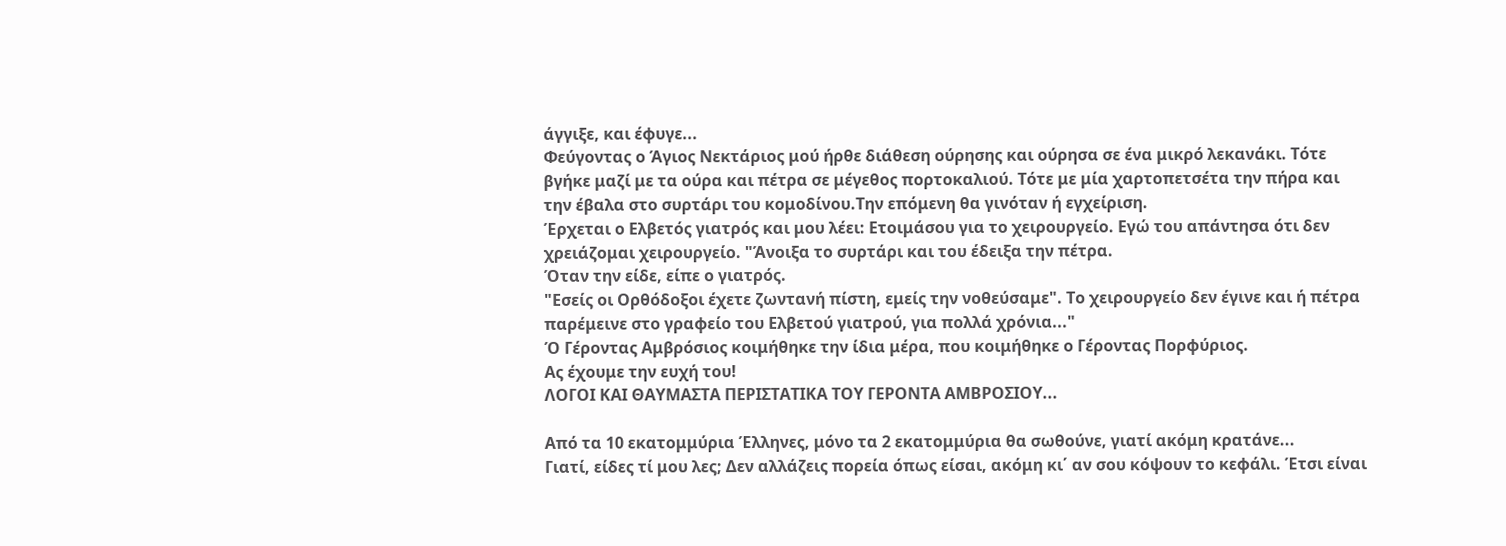άγγιξε, και έφυγε...
Φεύγοντας ο Άγιος Νεκτάριος μού ήρθε διάθεση ούρησης και ούρησα σε ένα μικρό λεκανάκι. Τότε βγήκε μαζί με τα ούρα και πέτρα σε μέγεθος πορτοκαλιού. Τότε με μία χαρτοπετσέτα την πήρα και την έβαλα στο συρτάρι του κομοδίνου.Την επόμενη θα γινόταν ή εγχείριση.
Έρχεται ο Ελβετός γιατρός και μου λέει: Ετοιμάσου για το χειρουργείο. Εγώ του απάντησα ότι δεν χρειάζομαι χειρουργείο. "Άνοιξα το συρτάρι και του έδειξα την πέτρα.
Όταν την είδε, είπε ο γιατρός.
"Εσείς οι Ορθόδοξοι έχετε ζωντανή πίστη, εμείς την νοθεύσαμε". Το χειρουργείο δεν έγινε και ή πέτρα παρέμεινε στο γραφείο του Ελβετού γιατρού, για πολλά χρόνια..."
Ό Γέροντας Αμβρόσιος κοιμήθηκε την ίδια μέρα, που κοιμήθηκε ο Γέροντας Πορφύριος.
Ας έχουμε την ευχή του!
ΛΟΓΟΙ ΚΑΙ ΘΑΥΜΑΣΤΑ ΠΕΡΙΣΤΑΤΙΚΑ ΤΟΥ ΓΕΡΟΝΤΑ ΑΜΒΡΟΣΙΟΥ...

Από τα 10 εκατομμύρια Έλληνες, μόνο τα 2 εκατομμύρια θα σωθούνε, γιατί ακόμη κρατάνε...
Γιατί, είδες τί μου λες; Δεν αλλάζεις πορεία όπως είσαι, ακόμη κι΄ αν σου κόψουν το κεφάλι. Έτσι είναι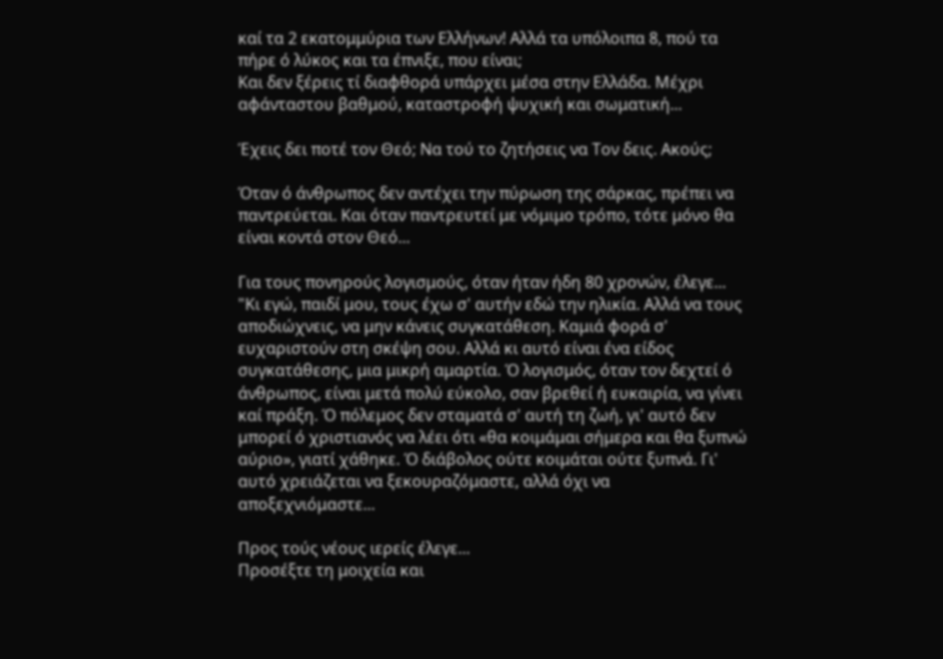καί τα 2 εκατομμύρια των Ελλήνων! Αλλά τα υπόλοιπα 8, πού τα πήρε ό λύκος και τα έπνιξε, που είναι;
Και δεν ξέρεις τί διαφθορά υπάρχει μέσα στην Ελλάδα. Μέχρι αφάνταστου βαθμού, καταστροφή ψυχική και σωματική...

Έχεις δει ποτέ τον Θεό; Να τού το ζητήσεις να Τον δεις. Ακούς;

Όταν ό άνθρωπος δεν αντέχει την πύρωση της σάρκας, πρέπει να παντρεύεται. Και όταν παντρευτεί με νόμιμο τρόπο, τότε μόνο θα είναι κοντά στον Θεό...

Για τους πονηρούς λογισμούς, όταν ήταν ήδη 80 χρονών, έλεγε...
"Κι εγώ, παιδί μου, τους έχω σ' αυτήν εδώ την ηλικία. Αλλά να τους αποδιώχνεις, να μην κάνεις συγκατάθεση. Καμιά φορά σ' ευχαριστούν στη σκέψη σου. Αλλά κι αυτό είναι ένα είδος συγκατάθεσης, μια μικρή αμαρτία. Ό λογισμός, όταν τον δεχτεί ό άνθρωπος, είναι μετά πολύ εύκολο, σαν βρεθεί ή ευκαιρία, να γίνει καί πράξη. Ό πόλεμος δεν σταματά σ' αυτή τη ζωή, γι' αυτό δεν μπορεί ό χριστιανός να λέει ότι «θα κοιμάμαι σήμερα και θα ξυπνώ αύριο», γιατί χάθηκε. Ό διάβολος ούτε κοιμάται ούτε ξυπνά. Γι' αυτό χρειάζεται να ξεκουραζόμαστε, αλλά όχι να αποξεχνιόμαστε...

Προς τούς νέους ιερείς έλεγε...
Προσέξτε τη μοιχεία και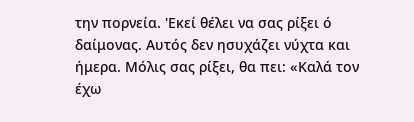την πορνεία. 'Εκεί θέλει να σας ρίξει ό δαίμονας. Αυτός δεν ησυχάζει νύχτα και ήμερα. Μόλις σας ρίξει, θα πει: «Καλά τον έχω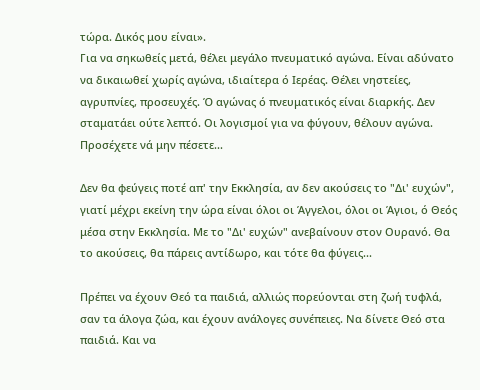τώρα. Δικός μου είναι».
Για να σηκωθείς μετά, θέλει μεγάλο πνευματικό αγώνα. Είναι αδύνατο να δικαιωθεί χωρίς αγώνα, ιδιαίτερα ό Ιερέας. Θέλει νηστείες, αγρυπνίες, προσευχές. Ό αγώνας ό πνευματικός είναι διαρκής. Δεν σταματάει ούτε λεπτό. Οι λογισμοί για να φύγουν, θέλουν αγώνα. Προσέχετε νά μην πέσετε...

Δεν θα φεύγεις ποτέ απ' την Εκκλησία, αν δεν ακούσεις το "Δι' ευχών", γιατί μέχρι εκείνη την ώρα είναι όλοι οι Άγγελοι, όλοι οι Άγιοι, ό Θεός μέσα στην Εκκλησία. Με το "Δι' ευχών" ανεβαίνουν στον Ουρανό. Θα το ακούσεις, θα πάρεις αντίδωρο, και τότε θα φύγεις...

Πρέπει να έχουν Θεό τα παιδιά, αλλιώς πορεύονται στη ζωή τυφλά, σαν τα άλογα ζώα, και έχουν ανάλογες συνέπειες. Να δίνετε Θεό στα παιδιά. Και να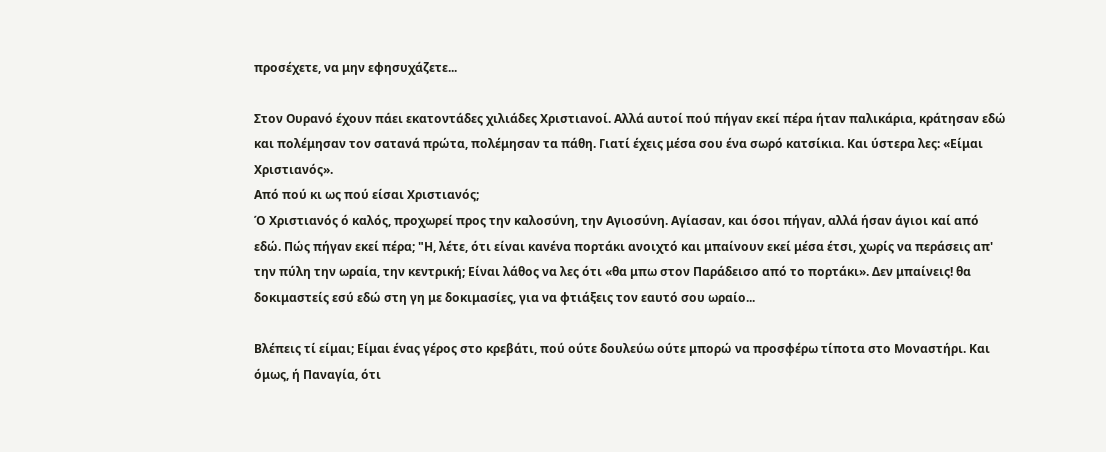προσέχετε, να μην εφησυχάζετε...

Στον Ουρανό έχουν πάει εκατοντάδες χιλιάδες Χριστιανοί. Αλλά αυτοί πού πήγαν εκεί πέρα ήταν παλικάρια, κράτησαν εδώ και πολέμησαν τον σατανά πρώτα, πολέμησαν τα πάθη. Γιατί έχεις μέσα σου ένα σωρό κατσίκια. Και ύστερα λες: «Είμαι Χριστιανός».
Από πού κι ως πού είσαι Χριστιανός;
Ό Χριστιανός ό καλός, προχωρεί προς την καλοσύνη, την Αγιοσύνη. Αγίασαν, και όσοι πήγαν, αλλά ήσαν άγιοι καί από εδώ. Πώς πήγαν εκεί πέρα; "Η, λέτε, ότι είναι κανένα πορτάκι ανοιχτό και μπαίνουν εκεί μέσα έτσι, χωρίς να περάσεις απ' την πύλη την ωραία, την κεντρική; Είναι λάθος να λες ότι «θα μπω στον Παράδεισο από το πορτάκι». Δεν μπαίνεις! θα δοκιμαστείς εσύ εδώ στη γη με δοκιμασίες, για να φτιάξεις τον εαυτό σου ωραίο...

Βλέπεις τί είμαι; Είμαι ένας γέρος στο κρεβάτι, πού ούτε δουλεύω ούτε μπορώ να προσφέρω τίποτα στο Μοναστήρι. Και όμως, ή Παναγία, ότι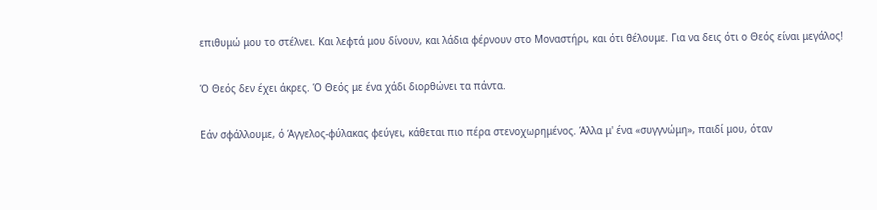επιθυμώ μου το στέλνει. Και λεφτά μου δίνουν, και λάδια φέρνουν στο Μοναστήρι, και ότι θέλουμε. Για να δεις ότι ο Θεός είναι μεγάλος!

Ό Θεός δεν έχει άκρες. Ό Θεός με ένα χάδι διορθώνει τα πάντα.

Εάν σφάλλουμε, ό Άγγελος-φύλακας φεύγει, κάθεται πιο πέρα στενοχωρημένος. Άλλα μ' ένα «συγγνώμη», παιδί μου, όταν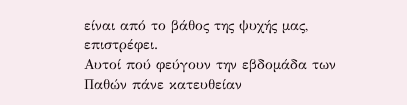είναι από το βάθος της ψυχής μας, επιστρέφει.
Αυτοί πού φεύγουν την εβδομάδα των Παθών πάνε κατευθείαν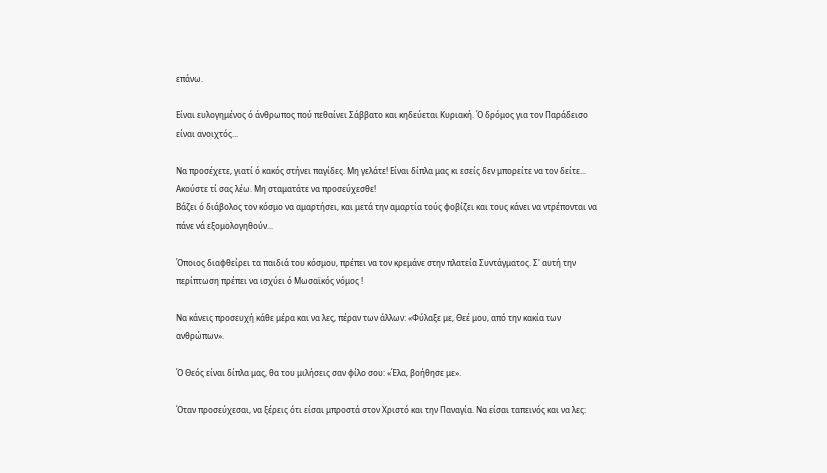επάνω.

Είναι ευλογημένος ό άνθρωπος πού πεθαίνει Σάββατο και κηδεύεται Κυριακή. Ό δρόμος για τον Παράδεισο είναι ανοιχτός...

Να προσέχετε, γιατί ό κακός στήνει παγίδες. Μη γελάτε! Είναι δίπλα μας κι εσείς δεν μπορείτε να τον δείτε... Ακούστε τί σας λέω. Μη σταματάτε να προσεύχεσθε!
Βάζει ό διάβολος τον κόσμο να αμαρτήσει, και μετά την αμαρτία τούς φοβίζει και τους κάνει να ντρέπονται να πάνε νά εξομολογηθούν...

Όποιος διαφθείρει τα παιδιά του κόσμου, πρέπει να τον κρεμάνε στην πλατεία Συντάγματος. Σ' αυτή την περίπτωση πρέπει να ισχύει ό Μωσαϊκός νόμος !

Nα κάνεις προσευχή κάθε μέρα και να λες, πέραν των άλλων: «Φύλαξε με, Θεέ μου, από την κακία των ανθρώπων».

Ό Θεός είναι δίπλα μας, θα του μιλήσεις σαν φίλο σου: «Έλα, βοήθησε με».

Όταν προσεύχεσαι, να ξέρεις ότι είσαι μπροστά στον Χριστό και την Παναγία. Να είσαι ταπεινός και να λες: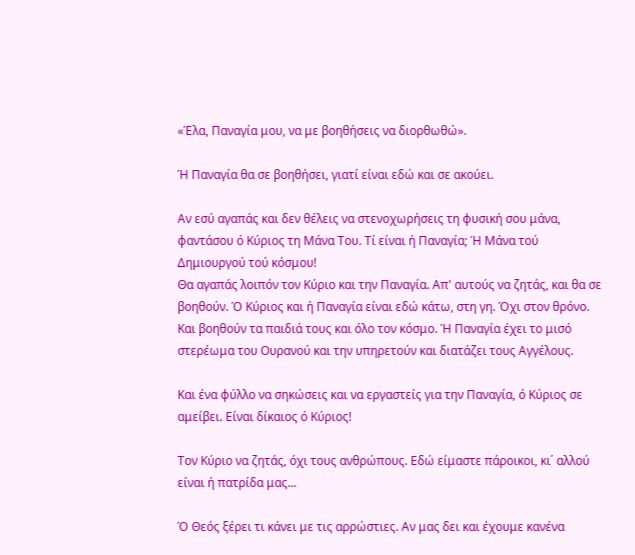«Έλα, Παναγία μου, να με βοηθήσεις να διορθωθώ».

Ή Παναγία θα σε βοηθήσει, γιατί είναι εδώ και σε ακούει.

Αν εσύ αγαπάς και δεν θέλεις να στενοχωρήσεις τη φυσική σου μάνα, φαντάσου ό Κύριος τη Μάνα Του. Τί είναι ή Παναγία; Ή Μάνα τού Δημιουργού τού κόσμου!
Θα αγαπάς λοιπόν τον Κύριο και την Παναγία. Απ' αυτούς να ζητάς, και θα σε βοηθούν. Ό Κύριος και ή Παναγία είναι εδώ κάτω, στη γη. Όχι στον θρόνο. Και βοηθούν τα παιδιά τους και όλο τον κόσμο. Ή Παναγία έχει το μισό στερέωμα του Ουρανού και την υπηρετούν και διατάζει τους Αγγέλους.

Και ένα φύλλο να σηκώσεις και να εργαστείς για την Παναγία, ό Κύριος σε αμείβει. Είναι δίκαιος ό Κύριος!

Τον Κύριο να ζητάς, όχι τους ανθρώπους. Εδώ είμαστε πάροικοι, κι΄ αλλού είναι ή πατρίδα μας...

Ό Θεός ξέρει τι κάνει με τις αρρώστιες. Αν μας δει και έχουμε κανένα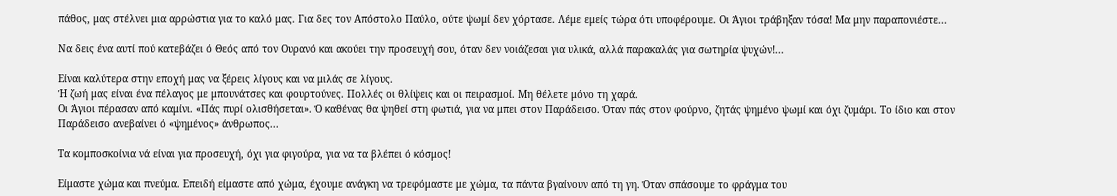πάθος, μας στέλνει μια αρρώστια για το καλό μας. Για δες τον Απόστολο Παύλο, ούτε ψωμί δεν χόρτασε. Λέμε εμείς τώρα ότι υποφέρουμε. Οι Άγιοι τράβηξαν τόσα! Μα μην παραπονιέστε...

Nα δεις ένα αυτί πού κατεβάζει ό Θεός από τον Ουρανό και ακούει την προσευχή σου, όταν δεν νοιάζεσαι για υλικά, αλλά παρακαλάς για σωτηρία ψυχών!...

Είναι καλύτερα στην εποχή μας να ξέρεις λίγους και να μιλάς σε λίγους.
Ή ζωή μας είναι ένα πέλαγος με μπουνάτσες και φουρτούνες. Πολλές οι θλίψεις και οι πειρασμοί. Μη θέλετε μόνο τη χαρά.
Οι Άγιοι πέρασαν από καμίνι. «Πάς πυρί ολισθήσεται». Ό καθένας θα ψηθεί στη φωτιά, για να μπει στον Παράδεισο. Όταν πάς στον φούρνο, ζητάς ψημένο ψωμί και όχι ζυμάρι. Το ίδιο και στον Παράδεισο ανεβαίνει ό «ψημένος» άνθρωπος...

Τα κομποσκοίνια νά είναι για προσευχή, όχι για φιγούρα, για να τα βλέπει ό κόσμος!

Είμαστε χώμα και πνεύμα. Επειδή είμαστε από χώμα, έχουμε ανάγκη να τρεφόμαστε με χώμα, τα πάντα βγαίνουν από τη γη. Όταν σπάσουμε το φράγμα του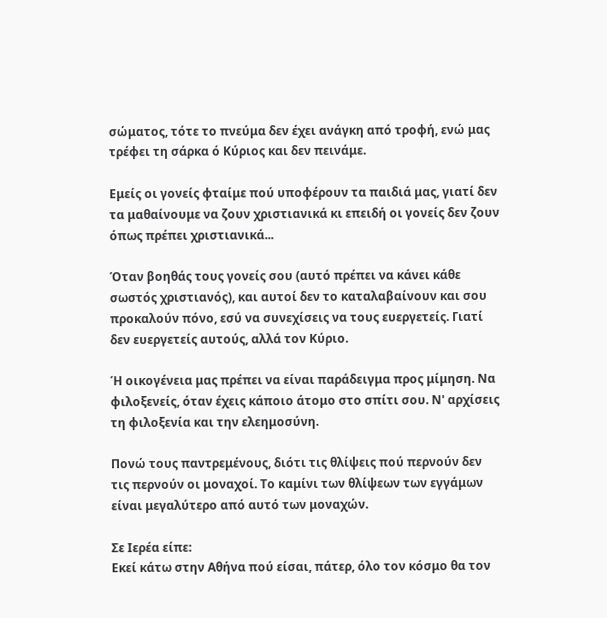σώματος, τότε το πνεύμα δεν έχει ανάγκη από τροφή, ενώ μας τρέφει τη σάρκα ό Κύριος και δεν πεινάμε.

Εμείς οι γονείς φταίμε πού υποφέρουν τα παιδιά μας, γιατί δεν τα μαθαίνουμε να ζουν χριστιανικά κι επειδή οι γονείς δεν ζουν όπως πρέπει χριστιανικά...

Όταν βοηθάς τους γονείς σου (αυτό πρέπει να κάνει κάθε σωστός χριστιανός), και αυτοί δεν το καταλαβαίνουν και σου προκαλούν πόνο, εσύ να συνεχίσεις να τους ευεργετείς. Γιατί δεν ευεργετείς αυτούς, αλλά τον Κύριο.

Ή οικογένεια μας πρέπει να είναι παράδειγμα προς μίμηση. Να φιλοξενείς, όταν έχεις κάποιο άτομο στο σπίτι σου. Ν' αρχίσεις τη φιλοξενία και την ελεημοσύνη.

Πονώ τους παντρεμένους, διότι τις θλίψεις πού περνούν δεν τις περνούν οι μοναχοί. Το καμίνι των θλίψεων των εγγάμων είναι μεγαλύτερο από αυτό των μοναχών.

Σε Ιερέα είπε:
Εκεί κάτω στην Αθήνα πού είσαι, πάτερ, όλο τον κόσμο θα τον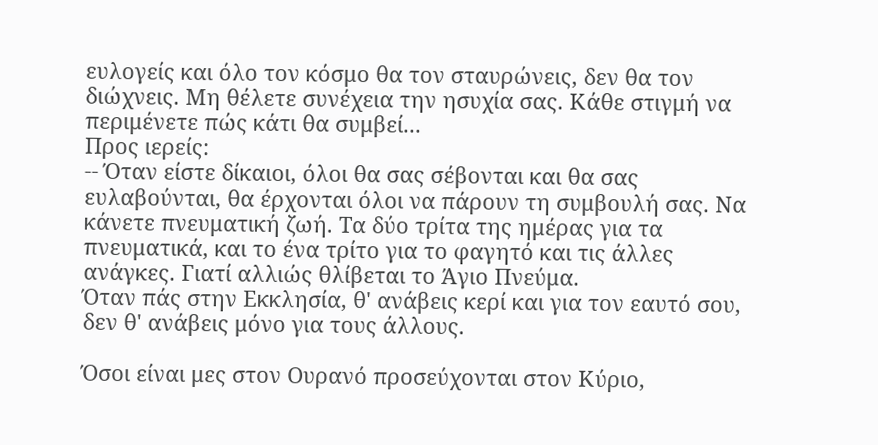ευλογείς και όλο τον κόσμο θα τον σταυρώνεις, δεν θα τον διώχνεις. Μη θέλετε συνέχεια την ησυχία σας. Κάθε στιγμή να περιμένετε πώς κάτι θα συμβεί...
Προς ιερείς:
-- Όταν είστε δίκαιοι, όλοι θα σας σέβονται και θα σας ευλαβούνται, θα έρχονται όλοι να πάρουν τη συμβουλή σας. Να κάνετε πνευματική ζωή. Τα δύο τρίτα της ημέρας για τα πνευματικά, και το ένα τρίτο για το φαγητό και τις άλλες ανάγκες. Γιατί αλλιώς θλίβεται το Άγιο Πνεύμα.
Όταν πάς στην Εκκλησία, θ' ανάβεις κερί και για τον εαυτό σου, δεν θ' ανάβεις μόνο για τους άλλους.

Όσοι είναι μες στον Ουρανό προσεύχονται στον Κύριο,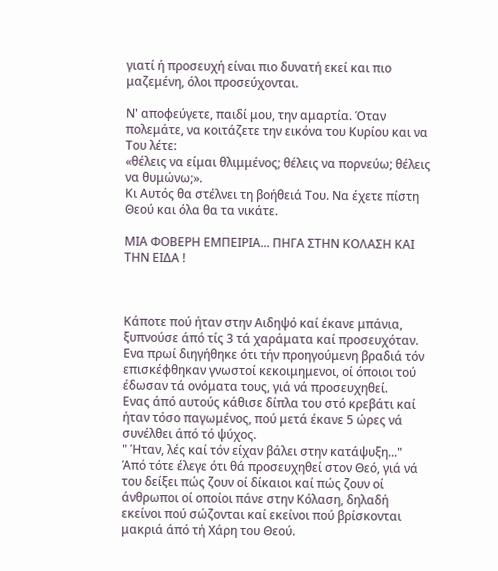γιατί ή προσευχή είναι πιο δυνατή εκεί και πιο μαζεμένη, όλοι προσεύχονται.

Ν' αποφεύγετε, παιδί μου, την αμαρτία. Όταν πολεμάτε, να κοιτάζετε την εικόνα του Κυρίου και να Του λέτε:
«θέλεις να είμαι θλιμμένος; θέλεις να πορνεύω; θέλεις να θυμώνω;».
Κι Αυτός θα στέλνει τη βοήθειά Του. Να έχετε πίστη Θεού και όλα θα τα νικάτε.

ΜΙΑ ΦΟΒΕΡΗ ΕΜΠΕΙΡΙΑ... ΠΗΓΑ ΣΤΗΝ ΚΟΛΑΣΗ ΚΑΙ ΤΗΝ ΕΙΔΑ !



Κάποτε πού ήταν στην Αιδηψό καί έκανε μπάνια, ξυπνούσε άπό τίς 3 τά χαράματα καί προσευχόταν. Ενα πρωί διηγήθηκε ότι τήν προηγούμενη βραδιά τόν επισκέφθηκαν γνωστοί κεκοιμημενοι, οί όποιοι τού έδωσαν τά ονόματα τους, γιά νά προσευχηθεί.
Ενας άπό αυτούς κάθισε δίπλα του στό κρεβάτι καί ήταν τόσο παγωμένος, πού μετά έκανε 5 ώρες νά συνέλθει άπό τό ψύχος.
" Ήταν, λές καί τόν είχαν βάλει στην κατάψυξη..."
Άπό τότε έλεγε ότι θά προσευχηθεί στον Θεό, γιά νά του δείξει πώς ζουν οί δίκαιοι καί πώς ζουν οί άνθρωποι οί οποίοι πάνε στην Κόλαση, δηλαδή εκείνοι πού σώζονται καί εκείνοι πού βρίσκονται μακριά άπό τή Χάρη του Θεού.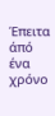Έπειτα άπό ένα χρόνο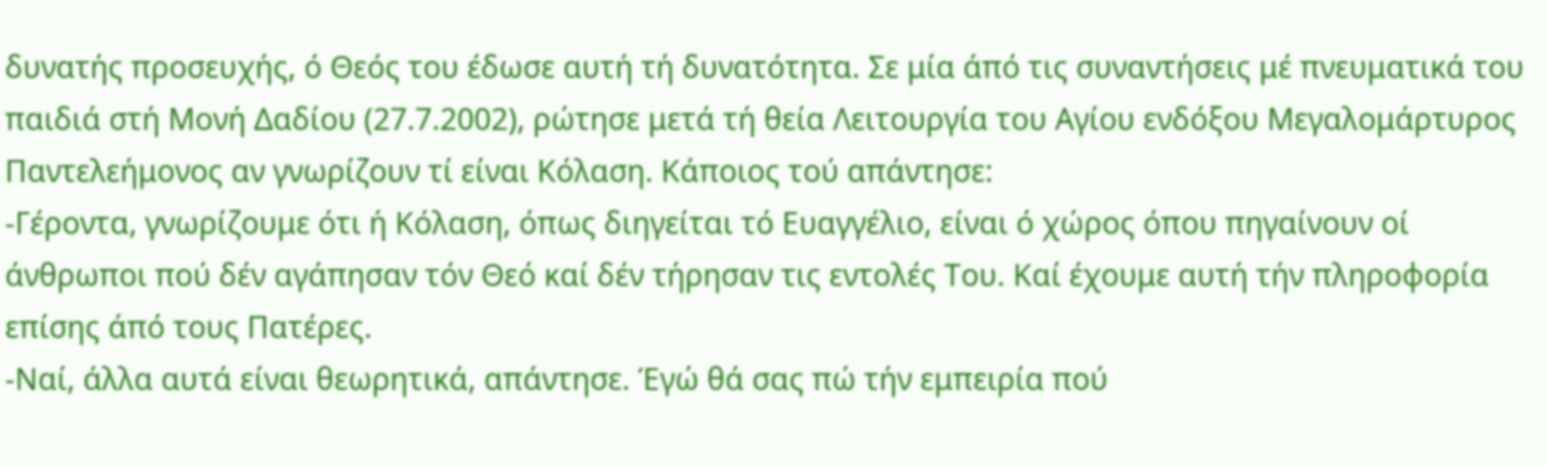δυνατής προσευχής, ό Θεός του έδωσε αυτή τή δυνατότητα. Σε μία άπό τις συναντήσεις μέ πνευματικά του παιδιά στή Μονή Δαδίου (27.7.2002), ρώτησε μετά τή θεία Λειτουργία του Αγίου ενδόξου Μεγαλομάρτυρος Παντελεήμονος αν γνωρίζουν τί είναι Κόλαση. Κάποιος τού απάντησε:
-Γέροντα, γνωρίζουμε ότι ή Κόλαση, όπως διηγείται τό Ευαγγέλιο, είναι ό χώρος όπου πηγαίνουν οί άνθρωποι πού δέν αγάπησαν τόν Θεό καί δέν τήρησαν τις εντολές Του. Καί έχουμε αυτή τήν πληροφορία επίσης άπό τους Πατέρες.
-Ναί, άλλα αυτά είναι θεωρητικά, απάντησε. Έγώ θά σας πώ τήν εμπειρία πού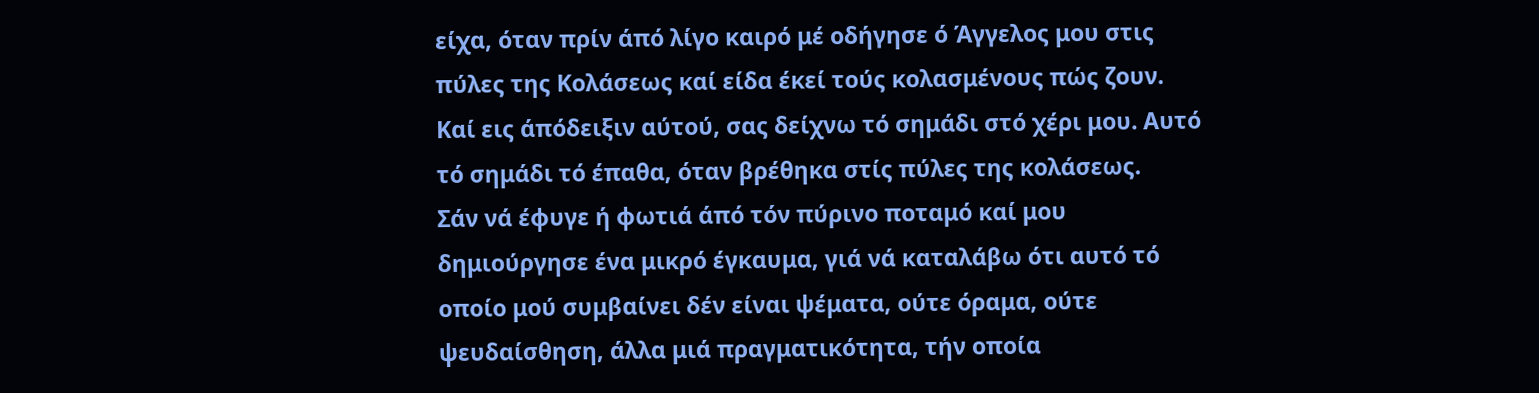είχα, όταν πρίν άπό λίγο καιρό μέ οδήγησε ό Άγγελος μου στις πύλες της Κολάσεως καί είδα έκεί τούς κολασμένους πώς ζουν. Καί εις άπόδειξιν αύτού, σας δείχνω τό σημάδι στό χέρι μου. Αυτό τό σημάδι τό έπαθα, όταν βρέθηκα στίς πύλες της κολάσεως.
Σάν νά έφυγε ή φωτιά άπό τόν πύρινο ποταμό καί μου δημιούργησε ένα μικρό έγκαυμα, γιά νά καταλάβω ότι αυτό τό οποίο μού συμβαίνει δέν είναι ψέματα, ούτε όραμα, ούτε ψευδαίσθηση, άλλα μιά πραγματικότητα, τήν οποία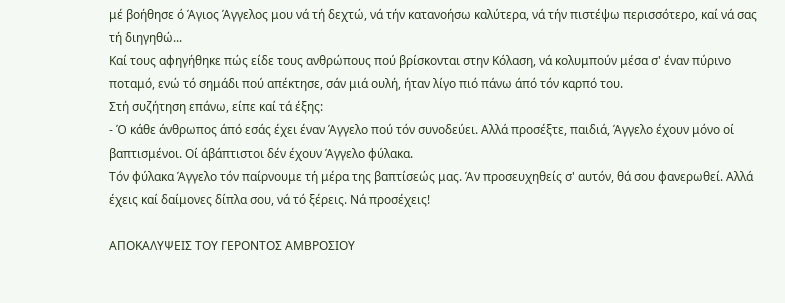μέ βοήθησε ό Άγιος Άγγελος μου νά τή δεχτώ, νά τήν κατανοήσω καλύτερα, νά τήν πιστέψω περισσότερο, καί νά σας τή διηγηθώ...
Καί τους αφηγήθηκε πώς είδε τους ανθρώπους πού βρίσκονται στην Κόλαση, νά κολυμπούν μέσα σ' έναν πύρινο ποταμό, ενώ τό σημάδι πού απέκτησε, σάν μιά ουλή, ήταν λίγο πιό πάνω άπό τόν καρπό του.
Στή συζήτηση επάνω, είπε καί τά έξης:
- Ό κάθε άνθρωπος άπό εσάς έχει έναν Άγγελο πού τόν συνοδεύει. Αλλά προσέξτε, παιδιά, Άγγελο έχουν μόνο οί βαπτισμένοι. Οί άβάπτιστοι δέν έχουν Άγγελο φύλακα.
Τόν φύλακα Άγγελο τόν παίρνουμε τή μέρα της βαπτίσεώς μας. Άν προσευχηθείς σ' αυτόν, θά σου φανερωθεί. Αλλά έχεις καί δαίμονες δίπλα σου, νά τό ξέρεις. Νά προσέχεις!

ΑΠΟΚΑΛΥΨΕΙΣ ΤΟΥ ΓΕΡΟΝΤΟΣ ΑΜΒΡΟΣΙΟΥ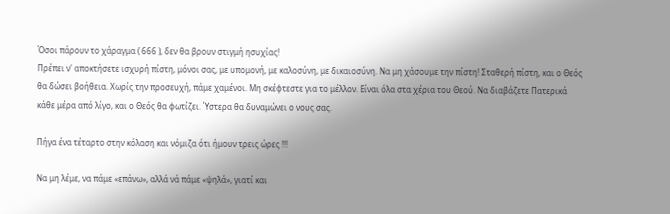Όσοι πάρουν το χάραγμα ( 666 ), δεν θα βρουν στιγμή ησυχίας!
Πρέπει ν' αποκτήσετε ισχυρή πίστη, μόνοι σας, με υπομονή, με καλοσύνη, με δικαιοσύνη. Να μη χάσουμε την πίστη! Σταθερή πίστη, και ο Θεός θα δώσει βοήθεια. Χωρίς την προσευχή, πάμε χαμένοι. Μη σκέφτεστε για το μέλλον. Είναι όλα στα χέρια του Θεού. Να διαβάζετε Πατερικά κάθε μέρα από λίγο, και ο Θεός θα φωτίζει. Ύστερα θα δυναμώνει ο νους σας.

Πήγα ένα τέταρτο στην κόλαση και νόμιζα ότι ήμουν τρεις ώρες !!!

Να μη λέμε, να πάμε «επάνω», αλλά νά πάμε «ψηλά», γιατί και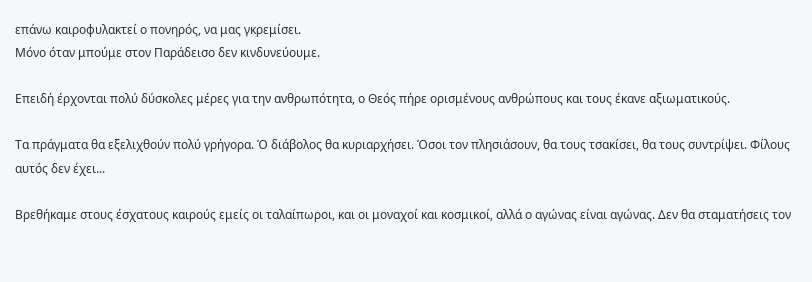επάνω καιροφυλακτεί ο πονηρός, να μας γκρεμίσει.
Μόνο όταν μπούμε στον Παράδεισο δεν κινδυνεύουμε.

Επειδή έρχονται πολύ δύσκολες μέρες για την ανθρωπότητα, ο Θεός πήρε ορισμένους ανθρώπους και τους έκανε αξιωματικούς.

Τα πράγματα θα εξελιχθούν πολύ γρήγορα. Ό διάβολος θα κυριαρχήσει. Όσοι τον πλησιάσουν, θα τους τσακίσει, θα τους συντρίψει. Φίλους αυτός δεν έχει...

Βρεθήκαμε στους έσχατους καιρούς εμείς οι ταλαίπωροι, και οι μοναχοί και κοσμικοί, αλλά ο αγώνας είναι αγώνας. Δεν θα σταματήσεις τον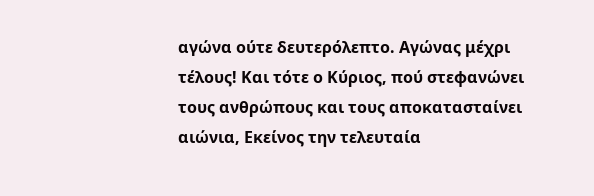αγώνα ούτε δευτερόλεπτο. Αγώνας μέχρι τέλους! Και τότε ο Κύριος, πού στεφανώνει τους ανθρώπους και τους αποκατασταίνει αιώνια, Εκείνος την τελευταία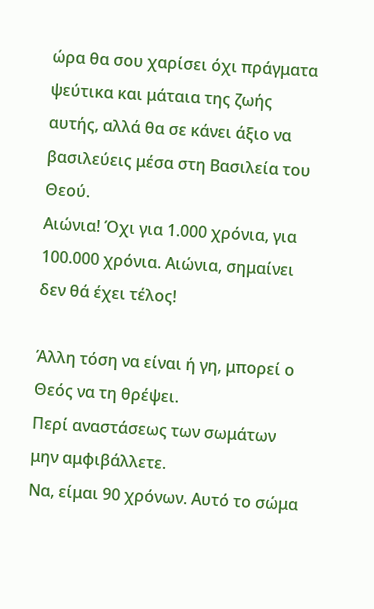ώρα θα σου χαρίσει όχι πράγματα ψεύτικα και μάταια της ζωής αυτής, αλλά θα σε κάνει άξιο να βασιλεύεις μέσα στη Βασιλεία του Θεού.
Αιώνια! Όχι για 1.000 χρόνια, για 100.000 χρόνια. Αιώνια, σημαίνει δεν θά έχει τέλος!

Άλλη τόση να είναι ή γη, μπορεί ο Θεός να τη θρέψει.
Περί αναστάσεως των σωμάτων μην αμφιβάλλετε.
Να, είμαι 90 χρόνων. Αυτό το σώμα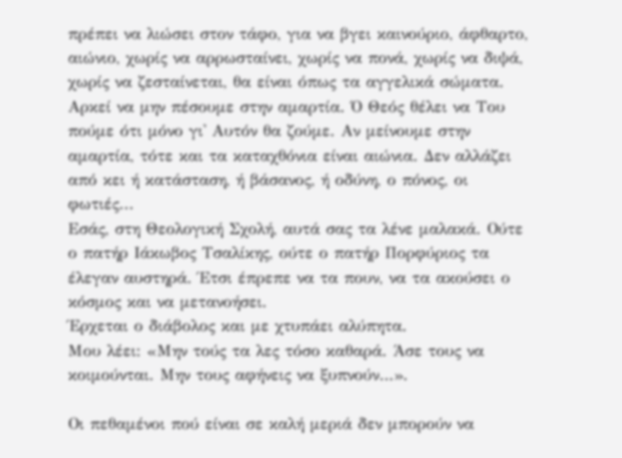πρέπει να λιώσει στον τάφο, για να βγει καινούριο, άφθαρτο, αιώνιο, χωρίς να αρρωσταίνει, χωρίς να πονά, χωρίς να διψά, χωρίς να ζεσταίνεται, θα είναι όπως τα αγγελικά σώματα. Αρκεί να μην πέσουμε στην αμαρτία. Ό Θεός θέλει να Του πούμε ότι μόνο γι' Αυτόν θα ζούμε. Αν μείνουμε στην αμαρτία, τότε και τα καταχθόνια είναι αιώνια. Δεν αλλάζει από κει ή κατάσταση, ή βάσανος, ή οδύνη, ο πόνος, οι φωτιές...
Εσάς, στη Θεολογική Σχολή, αυτά σας τα λένε μαλακά. Ούτε ο πατήρ Ιάκωβος Τσαλίκης, ούτε ο πατήρ Πορφύριος τα έλεγαν αυστηρά. Έτσι έπρεπε να τα πουν, να τα ακούσει ο κόσμος και να μετανοήσει.
Έρχεται ο διάβολος και με χτυπάει αλύπητα.
Μου λέει: «Μην τούς τα λες τόσο καθαρά. Άσε τους να κοιμούνται. Μην τους αφήνεις να ξυπνούν…».

Οι πεθαμένοι πού είναι σε καλή μεριά δεν μπορούν να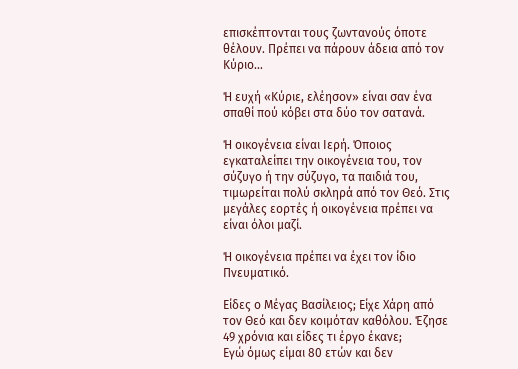επισκέπτονται τους ζωντανούς όποτε θέλουν. Πρέπει να πάρουν άδεια από τον Κύριο...

Ή ευχή «Κύριε, ελέησον» είναι σαν ένα σπαθί πού κόβει στα δύο τον σατανά.

Ή οικογένεια είναι Ιερή. Όποιος εγκαταλείπει την οικογένεια του, τον σύζυγο ή την σύζυγο, τα παιδιά του, τιμωρείται πολύ σκληρά από τον Θεό. Στις μεγάλες εορτές ή οικογένεια πρέπει να είναι όλοι μαζί.

Ή οικογένεια πρέπει να έχει τον ίδιο Πνευματικό.

Είδες ο Μέγας Βασίλειος; Είχε Χάρη από τον Θεό και δεν κοιμόταν καθόλου. Έζησε 49 χρόνια και είδες τι έργο έκανε;
Εγώ όμως είμαι 80 ετών και δεν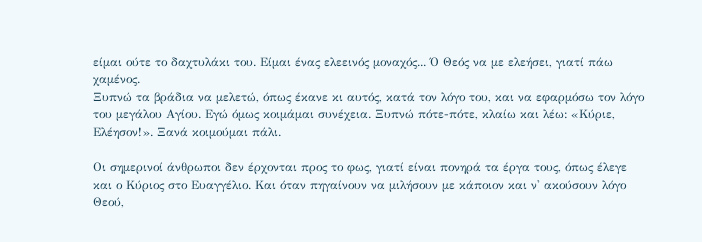είμαι ούτε το δαχτυλάκι του. Είμαι ένας ελεεινός μοναχός... Ό Θεός να με ελεήσει, γιατί πάω χαμένος.
Ξυπνώ τα βράδια να μελετώ, όπως έκανε κι αυτός, κατά τον λόγο του, και να εφαρμόσω τον λόγο του μεγάλου Αγίου. Εγώ όμως κοιμάμαι συνέχεια. Ξυπνώ πότε-πότε, κλαίω και λέω: «Κύριε, Ελέησον!». Ξανά κοιμούμαι πάλι.

Οι σημερινοί άνθρωποι δεν έρχονται προς το φως, γιατί είναι πονηρά τα έργα τους, όπως έλεγε και ο Κύριος στο Ευαγγέλιο. Και όταν πηγαίνουν να μιλήσουν με κάποιον και ν' ακούσουν λόγο Θεού,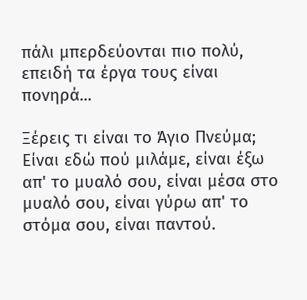πάλι μπερδεύονται πιο πολύ, επειδή τα έργα τους είναι πονηρά...

Ξέρεις τι είναι το Άγιο Πνεύμα; Είναι εδώ πού μιλάμε, είναι έξω απ' το μυαλό σου, είναι μέσα στο μυαλό σου, είναι γύρω απ' το στόμα σου, είναι παντού.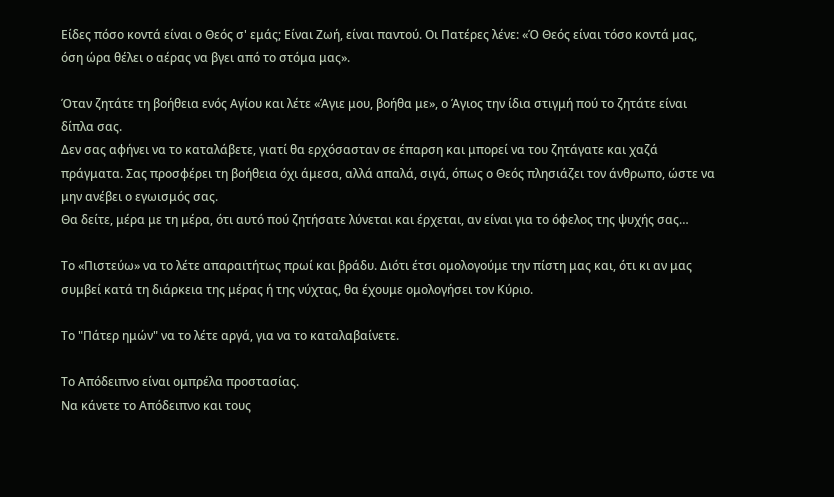Είδες πόσο κοντά είναι ο Θεός σ' εμάς; Είναι Ζωή, είναι παντού. Οι Πατέρες λένε: «Ό Θεός είναι τόσο κοντά μας, όση ώρα θέλει ο αέρας να βγει από το στόμα μας».

Όταν ζητάτε τη βοήθεια ενός Αγίου και λέτε «Άγιε μου, βοήθα με», ο Άγιος την ίδια στιγμή πού το ζητάτε είναι δίπλα σας.
Δεν σας αφήνει να το καταλάβετε, γιατί θα ερχόσασταν σε έπαρση και μπορεί να του ζητάγατε και χαζά πράγματα. Σας προσφέρει τη βοήθεια όχι άμεσα, αλλά απαλά, σιγά, όπως ο Θεός πλησιάζει τον άνθρωπο, ώστε να μην ανέβει ο εγωισμός σας.
Θα δείτε, μέρα με τη μέρα, ότι αυτό πού ζητήσατε λύνεται και έρχεται, αν είναι για το όφελος της ψυχής σας…

Το «Πιστεύω» να το λέτε απαραιτήτως πρωί και βράδυ. Διότι έτσι ομολογούμε την πίστη μας και, ότι κι αν μας συμβεί κατά τη διάρκεια της μέρας ή της νύχτας, θα έχουμε ομολογήσει τον Κύριο.

Το "Πάτερ ημών" να το λέτε αργά, για να το καταλαβαίνετε.

Το Απόδειπνο είναι ομπρέλα προστασίας.
Να κάνετε το Απόδειπνο και τους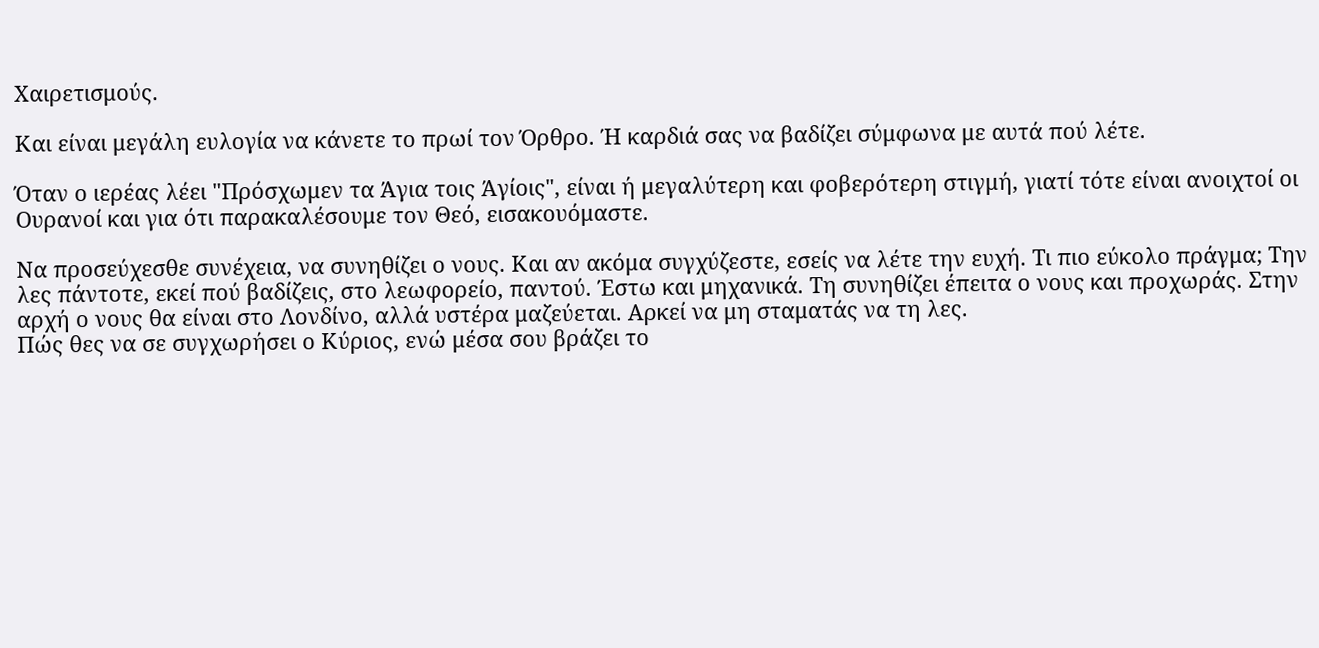Χαιρετισμούς.

Και είναι μεγάλη ευλογία να κάνετε το πρωί τον Όρθρο. Ή καρδιά σας να βαδίζει σύμφωνα με αυτά πού λέτε.

Όταν ο ιερέας λέει "Πρόσχωμεν τα Άγια τοις Άγίοις", είναι ή μεγαλύτερη και φοβερότερη στιγμή, γιατί τότε είναι ανοιχτοί οι Ουρανοί και για ότι παρακαλέσουμε τον Θεό, εισακουόμαστε.

Να προσεύχεσθε συνέχεια, να συνηθίζει ο νους. Και αν ακόμα συγχύζεστε, εσείς να λέτε την ευχή. Τι πιο εύκολο πράγμα; Την λες πάντοτε, εκεί πού βαδίζεις, στο λεωφορείο, παντού. Έστω και μηχανικά. Τη συνηθίζει έπειτα ο νους και προχωράς. Στην αρχή ο νους θα είναι στο Λονδίνο, αλλά υστέρα μαζεύεται. Αρκεί να μη σταματάς να τη λες.
Πώς θες να σε συγχωρήσει ο Κύριος, ενώ μέσα σου βράζει το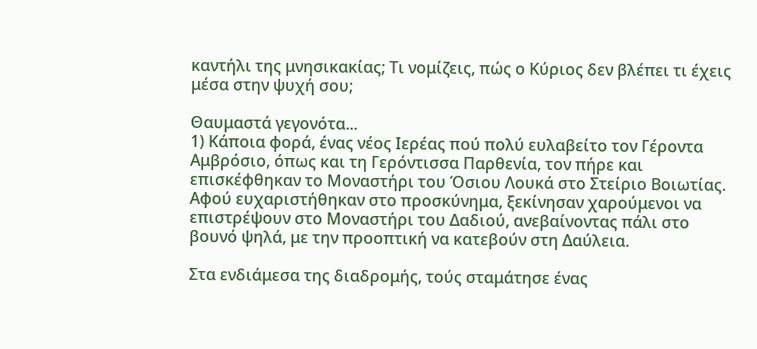καντήλι της μνησικακίας; Τι νομίζεις, πώς ο Κύριος δεν βλέπει τι έχεις μέσα στην ψυχή σου;

Θαυμαστά γεγονότα...
1) Κάποια φορά, ένας νέος Ιερέας πού πολύ ευλαβείτο τον Γέροντα Αμβρόσιο, όπως και τη Γερόντισσα Παρθενία, τον πήρε και επισκέφθηκαν το Μοναστήρι του Όσιου Λουκά στο Στείριο Βοιωτίας. Αφού ευχαριστήθηκαν στο προσκύνημα, ξεκίνησαν χαρούμενοι να επιστρέψουν στο Μοναστήρι του Δαδιού, ανεβαίνοντας πάλι στο βουνό ψηλά, με την προοπτική να κατεβούν στη Δαύλεια.

Στα ενδιάμεσα της διαδρομής, τούς σταμάτησε ένας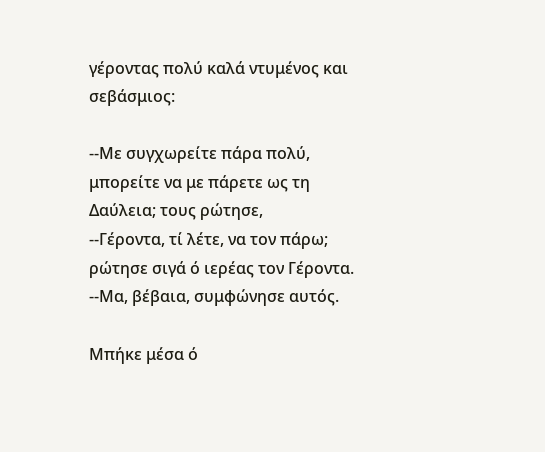γέροντας πολύ καλά ντυμένος και σεβάσμιος:

--Με συγχωρείτε πάρα πολύ, μπορείτε να με πάρετε ως τη Δαύλεια; τους ρώτησε,
--Γέροντα, τί λέτε, να τον πάρω; ρώτησε σιγά ό ιερέας τον Γέροντα.
--Μα, βέβαια, συμφώνησε αυτός.

Μπήκε μέσα ό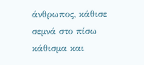άνθρωπος, κάθισε σεμνά στο πίσω κάθισμα και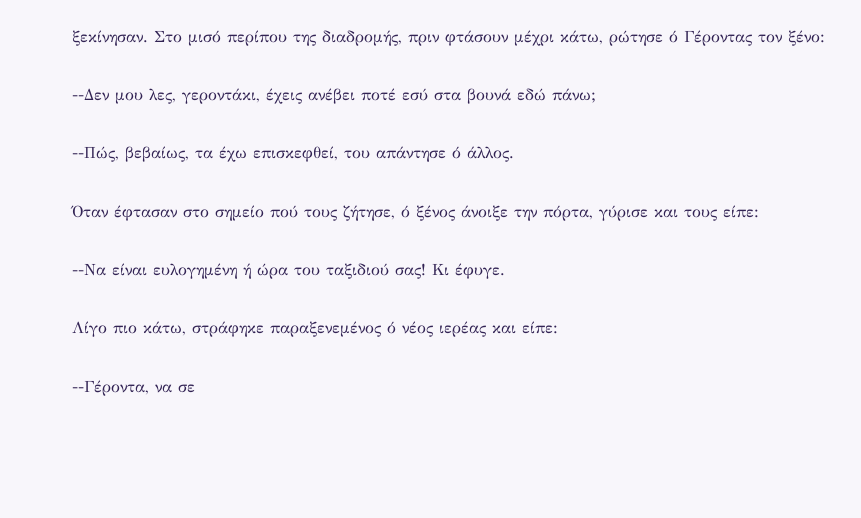ξεκίνησαν. Στο μισό περίπου της διαδρομής, πριν φτάσουν μέχρι κάτω, ρώτησε ό Γέροντας τον ξένο:

--Δεν μου λες, γεροντάκι, έχεις ανέβει ποτέ εσύ στα βουνά εδώ πάνω;

--Πώς, βεβαίως, τα έχω επισκεφθεί, του απάντησε ό άλλος.

Όταν έφτασαν στο σημείο πού τους ζήτησε, ό ξένος άνοιξε την πόρτα, γύρισε και τους είπε:

--Να είναι ευλογημένη ή ώρα του ταξιδιού σας! Κι έφυγε.

Λίγο πιο κάτω, στράφηκε παραξενεμένος ό νέος ιερέας και είπε:

--Γέροντα, να σε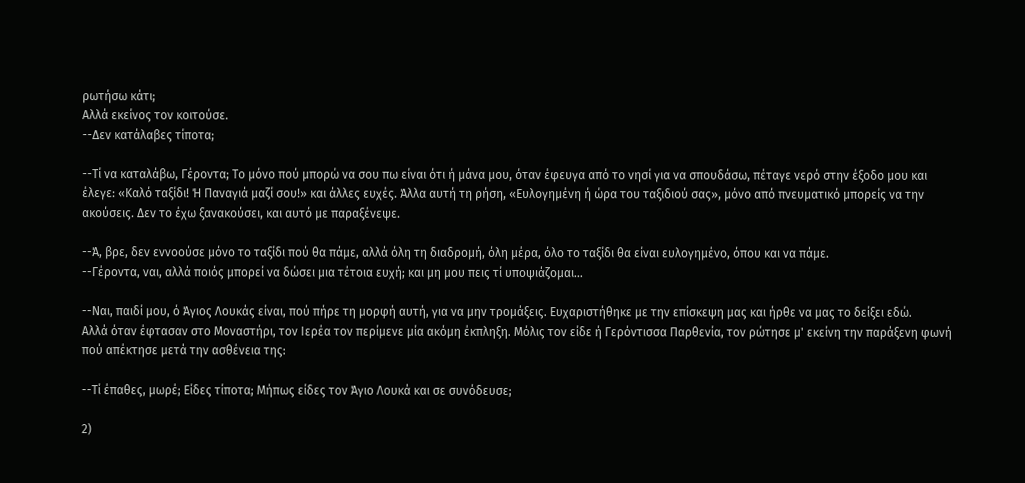ρωτήσω κάτι;
Αλλά εκείνος τον κοιτούσε.
--Δεν κατάλαβες τίποτα;

--Τί να καταλάβω, Γέροντα; Το μόνο πού μπορώ να σου πω είναι ότι ή μάνα μου, όταν έφευγα από το νησί για να σπουδάσω, πέταγε νερό στην έξοδο μου και έλεγε: «Καλό ταξίδι! Ή Παναγιά μαζί σου!» και άλλες ευχές. Άλλα αυτή τη ρήση, «Ευλογημένη ή ώρα του ταξιδιού σας», μόνο από πνευματικό μπορείς να την ακούσεις. Δεν το έχω ξανακούσει, και αυτό με παραξένεψε.

--Ά, βρε, δεν εννοούσε μόνο το ταξίδι πού θα πάμε, αλλά όλη τη διαδρομή, όλη μέρα, όλο το ταξίδι θα είναι ευλογημένο, όπου και να πάμε.
--Γέροντα, ναι, αλλά ποιός μπορεί να δώσει μια τέτοια ευχή; και μη μου πεις τί υποψιάζομαι...

--Ναι, παιδί μου, ό Άγιος Λουκάς είναι, πού πήρε τη μορφή αυτή, για να μην τρομάξεις. Ευχαριστήθηκε με την επίσκεψη μας και ήρθε να μας το δείξει εδώ.
Αλλά όταν έφτασαν στο Μοναστήρι, τον Ιερέα τον περίμενε μία ακόμη έκπληξη. Μόλις τον είδε ή Γερόντισσα Παρθενία, τον ρώτησε μ' εκείνη την παράξενη φωνή πού απέκτησε μετά την ασθένεια της:

--Τί έπαθες, μωρέ; Είδες τίποτα; Μήπως είδες τον Άγιο Λουκά και σε συνόδευσε;

2)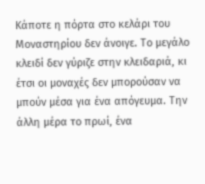Κάποτε η πόρτα στο κελάρι του Μοναστηρίου δεν άνοιγε. Το μεγάλο κλειδί δεν γύριζε στην κλειδαριά, κι έτσι οι μοναχές δεν μπορούσαν να μπούν μέσα για ένα απόγευμα. Την άλλη μέρα το πρωί, ένα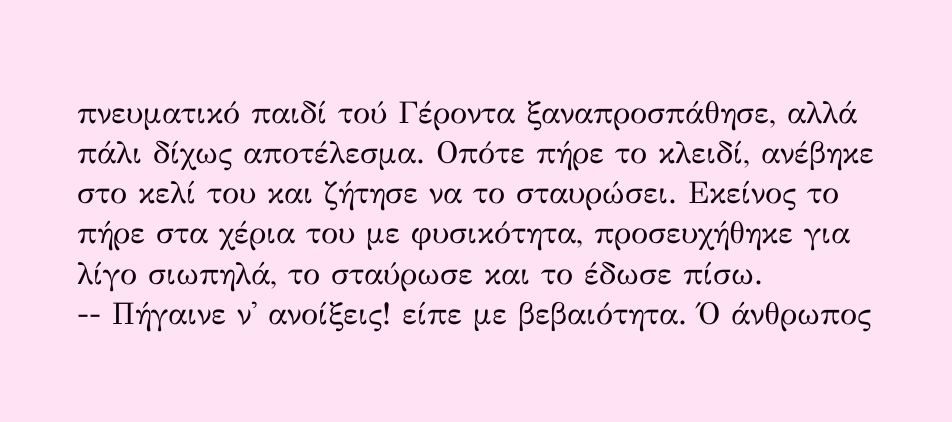πνευματικό παιδί τού Γέροντα ξαναπροσπάθησε, αλλά πάλι δίχως αποτέλεσμα. Οπότε πήρε το κλειδί, ανέβηκε στο κελί του και ζήτησε να το σταυρώσει. Εκείνος το πήρε στα χέρια του με φυσικότητα, προσευχήθηκε για λίγο σιωπηλά, το σταύρωσε και το έδωσε πίσω.
-- Πήγαινε ν' ανοίξεις! είπε με βεβαιότητα. Ό άνθρωπος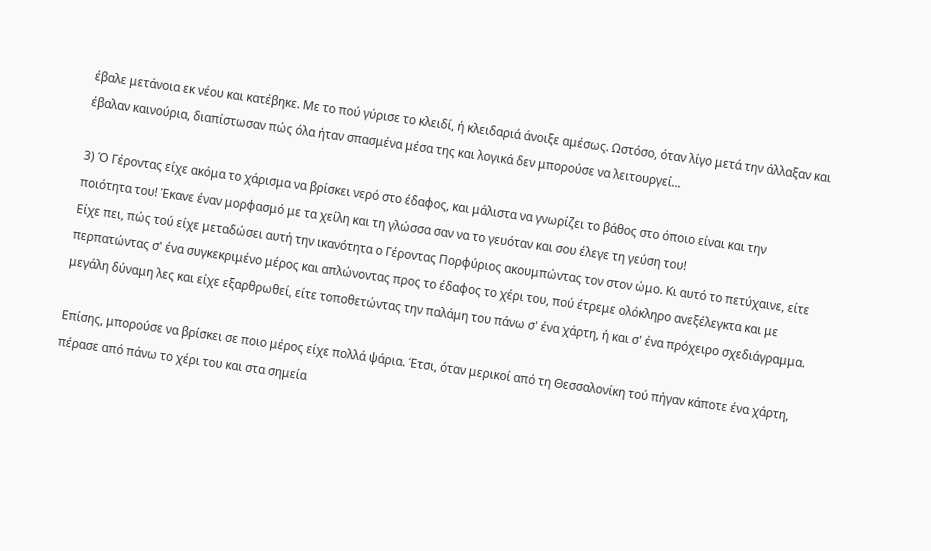έβαλε μετάνοια εκ νέου και κατέβηκε. Με το πού γύρισε το κλειδί, ή κλειδαριά άνοιξε αμέσως. Ωστόσο, όταν λίγο μετά την άλλαξαν και έβαλαν καινούρια, διαπίστωσαν πώς όλα ήταν σπασμένα μέσα της και λογικά δεν μπορούσε να λειτουργεί...

3) Ό Γέροντας είχε ακόμα το χάρισμα να βρίσκει νερό στο έδαφος, και μάλιστα να γνωρίζει το βάθος στο όποιο είναι και την ποιότητα του! Έκανε έναν μορφασμό με τα χείλη και τη γλώσσα σαν να το γευόταν και σου έλεγε τη γεύση του!
Είχε πει, πώς τού είχε μεταδώσει αυτή την ικανότητα ο Γέροντας Πορφύριος ακουμπώντας τον στον ώμο. Κι αυτό το πετύχαινε, είτε περπατώντας σ' ένα συγκεκριμένο μέρος και απλώνοντας προς το έδαφος το χέρι του, πού έτρεμε ολόκληρο ανεξέλεγκτα και με μεγάλη δύναμη λες και είχε εξαρθρωθεί, είτε τοποθετώντας την παλάμη του πάνω σ' ένα χάρτη, ή και σ' ένα πρόχειρο σχεδιάγραμμα.

Επίσης, μπορούσε να βρίσκει σε ποιο μέρος είχε πολλά ψάρια. Έτσι, όταν μερικοί από τη Θεσσαλονίκη τού πήγαν κάποτε ένα χάρτη, πέρασε από πάνω το χέρι του και στα σημεία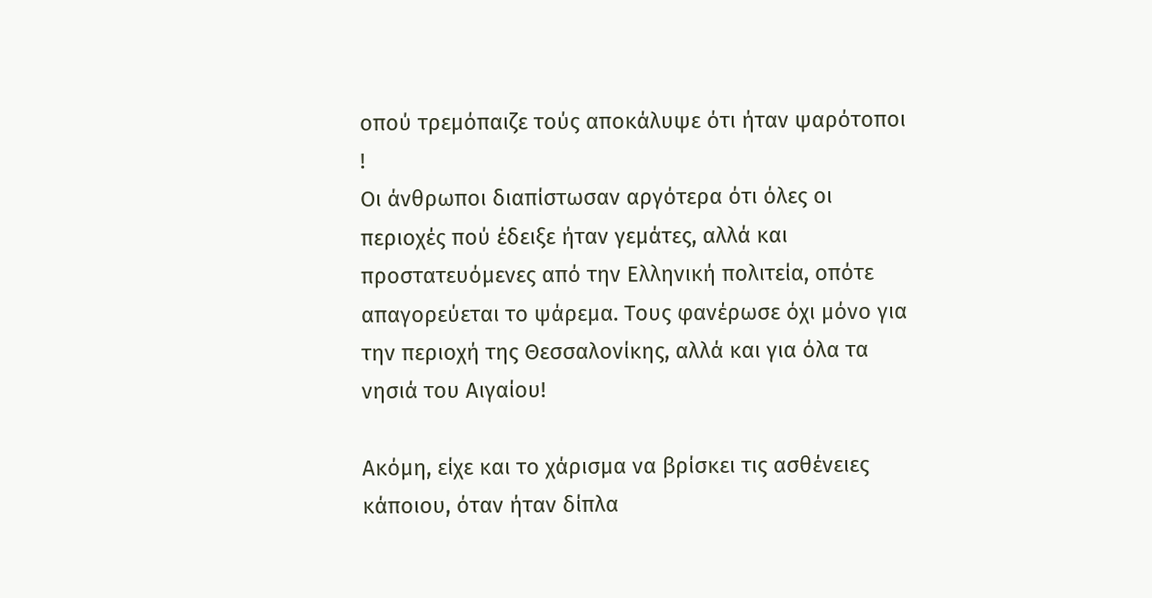οπού τρεμόπαιζε τούς αποκάλυψε ότι ήταν ψαρότοποι !
Οι άνθρωποι διαπίστωσαν αργότερα ότι όλες οι περιοχές πού έδειξε ήταν γεμάτες, αλλά και προστατευόμενες από την Ελληνική πολιτεία, οπότε απαγορεύεται το ψάρεμα. Τους φανέρωσε όχι μόνο για την περιοχή της Θεσσαλονίκης, αλλά και για όλα τα νησιά του Αιγαίου!

Ακόμη, είχε και το χάρισμα να βρίσκει τις ασθένειες κάποιου, όταν ήταν δίπλα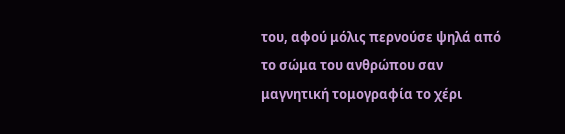του, αφού μόλις περνούσε ψηλά από το σώμα του ανθρώπου σαν μαγνητική τομογραφία το χέρι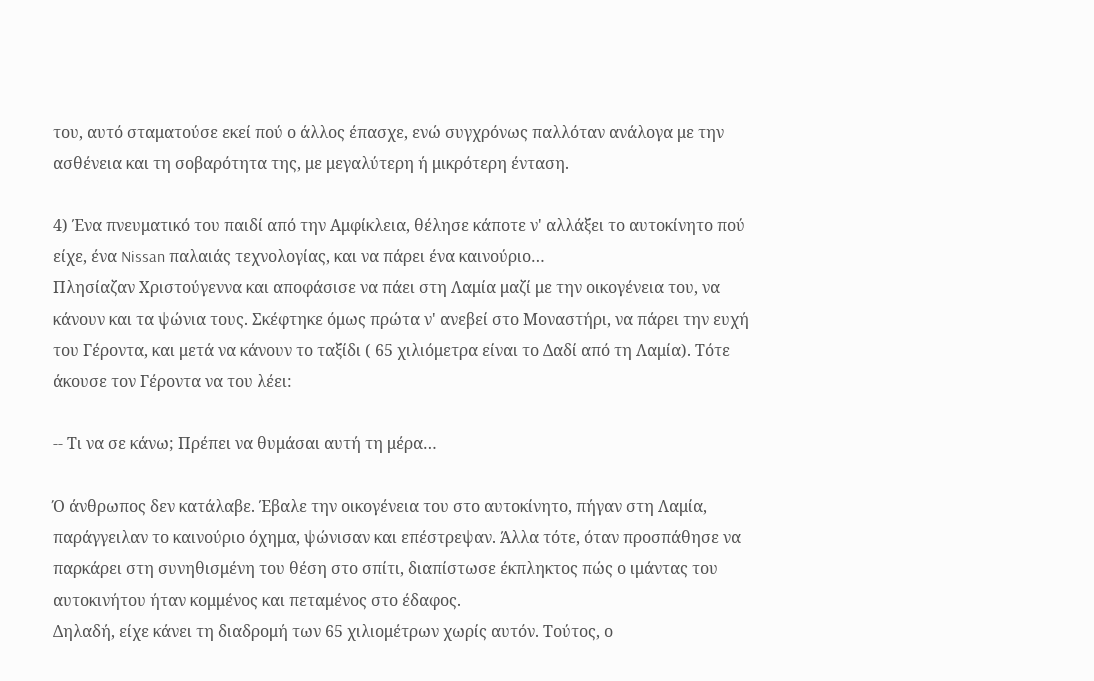του, αυτό σταματούσε εκεί πού ο άλλος έπασχε, ενώ συγχρόνως παλλόταν ανάλογα με την ασθένεια και τη σοβαρότητα της, με μεγαλύτερη ή μικρότερη ένταση.

4) Ένα πνευματικό του παιδί από την Αμφίκλεια, θέλησε κάποτε ν' αλλάξει το αυτοκίνητο πού είχε, ένα Nissan παλαιάς τεχνολογίας, και να πάρει ένα καινούριο…
Πλησίαζαν Χριστούγεννα και αποφάσισε να πάει στη Λαμία μαζί με την οικογένεια του, να κάνουν και τα ψώνια τους. Σκέφτηκε όμως πρώτα ν' ανεβεί στο Μοναστήρι, να πάρει την ευχή του Γέροντα, και μετά να κάνουν το ταξίδι ( 65 χιλιόμετρα είναι το Δαδί από τη Λαμία). Τότε άκουσε τον Γέροντα να του λέει:

-- Τι να σε κάνω; Πρέπει να θυμάσαι αυτή τη μέρα…

Ό άνθρωπος δεν κατάλαβε. Έβαλε την οικογένεια του στο αυτοκίνητο, πήγαν στη Λαμία, παράγγειλαν το καινούριο όχημα, ψώνισαν και επέστρεψαν. Άλλα τότε, όταν προσπάθησε να παρκάρει στη συνηθισμένη του θέση στο σπίτι, διαπίστωσε έκπληκτος πώς ο ιμάντας του αυτοκινήτου ήταν κομμένος και πεταμένος στο έδαφος.
Δηλαδή, είχε κάνει τη διαδρομή των 65 χιλιομέτρων χωρίς αυτόν. Τούτος, ο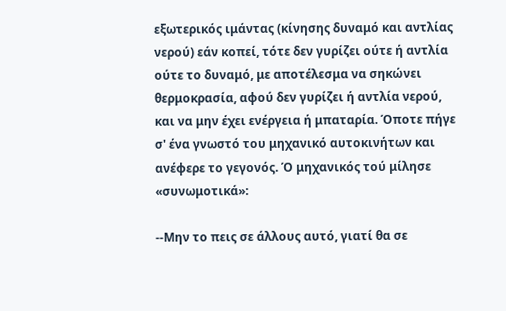εξωτερικός ιμάντας (κίνησης δυναμό και αντλίας νερού) εάν κοπεί, τότε δεν γυρίζει ούτε ή αντλία ούτε το δυναμό, με αποτέλεσμα να σηκώνει θερμοκρασία, αφού δεν γυρίζει ή αντλία νερού, και να μην έχει ενέργεια ή μπαταρία. Όποτε πήγε σ' ένα γνωστό του μηχανικό αυτοκινήτων και ανέφερε το γεγονός. Ό μηχανικός τού μίλησε «συνωμοτικά»:

--Μην το πεις σε άλλους αυτό, γιατί θα σε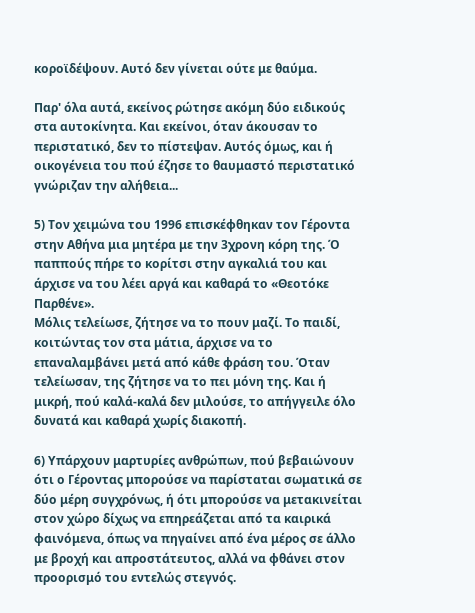κοροϊδέψουν. Αυτό δεν γίνεται ούτε με θαύμα.

Παρ' όλα αυτά, εκείνος ρώτησε ακόμη δύο ειδικούς στα αυτοκίνητα. Και εκείνοι, όταν άκουσαν το περιστατικό, δεν το πίστεψαν. Αυτός όμως, και ή οικογένεια του πού έζησε το θαυμαστό περιστατικό γνώριζαν την αλήθεια...

5) Τον χειμώνα του 1996 επισκέφθηκαν τον Γέροντα στην Αθήνα μια μητέρα με την 3χρονη κόρη της. Ό παππούς πήρε το κορίτσι στην αγκαλιά του και άρχισε να του λέει αργά και καθαρά το «Θεοτόκε Παρθένε».
Μόλις τελείωσε, ζήτησε να το πουν μαζί. Το παιδί, κοιτώντας τον στα μάτια, άρχισε να το επαναλαμβάνει μετά από κάθε φράση του. Όταν τελείωσαν, της ζήτησε να το πει μόνη της. Και ή μικρή, πού καλά-καλά δεν μιλούσε, το απήγγειλε όλο δυνατά και καθαρά χωρίς διακοπή.

6) Υπάρχουν μαρτυρίες ανθρώπων, πού βεβαιώνουν ότι ο Γέροντας μπορούσε να παρίσταται σωματικά σε δύο μέρη συγχρόνως, ή ότι μπορούσε να μετακινείται στον χώρο δίχως να επηρεάζεται από τα καιρικά φαινόμενα, όπως να πηγαίνει από ένα μέρος σε άλλο με βροχή και απροστάτευτος, αλλά να φθάνει στον προορισμό του εντελώς στεγνός.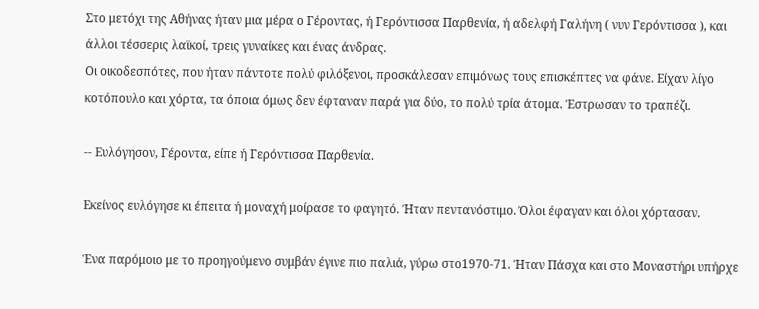Στο μετόχι της Αθήνας ήταν μια μέρα ο Γέροντας, ή Γερόντισσα Παρθενία, ή αδελφή Γαλήνη ( νυν Γερόντισσα ), και άλλοι τέσσερις λαϊκοί, τρεις γυναίκες και ένας άνδρας.
Οι οικοδεσπότες, που ήταν πάντοτε πολύ φιλόξενοι, προσκάλεσαν επιμόνως τους επισκέπτες να φάνε. Είχαν λίγο κοτόπουλο και χόρτα, τα όποια όμως δεν έφταναν παρά για δύο, το πολύ τρία άτομα. Έστρωσαν το τραπέζι.

-- Ευλόγησον, Γέροντα, είπε ή Γερόντισσα Παρθενία.

Εκείνος ευλόγησε κι έπειτα ή μοναχή μοίρασε το φαγητό. Ήταν πεντανόστιμο. Όλοι έφαγαν και όλοι χόρτασαν.

Ένα παρόμοιο με το προηγούμενο συμβάν έγινε πιο παλιά, γύρω στο1970-71. Ήταν Πάσχα και στο Μοναστήρι υπήρχε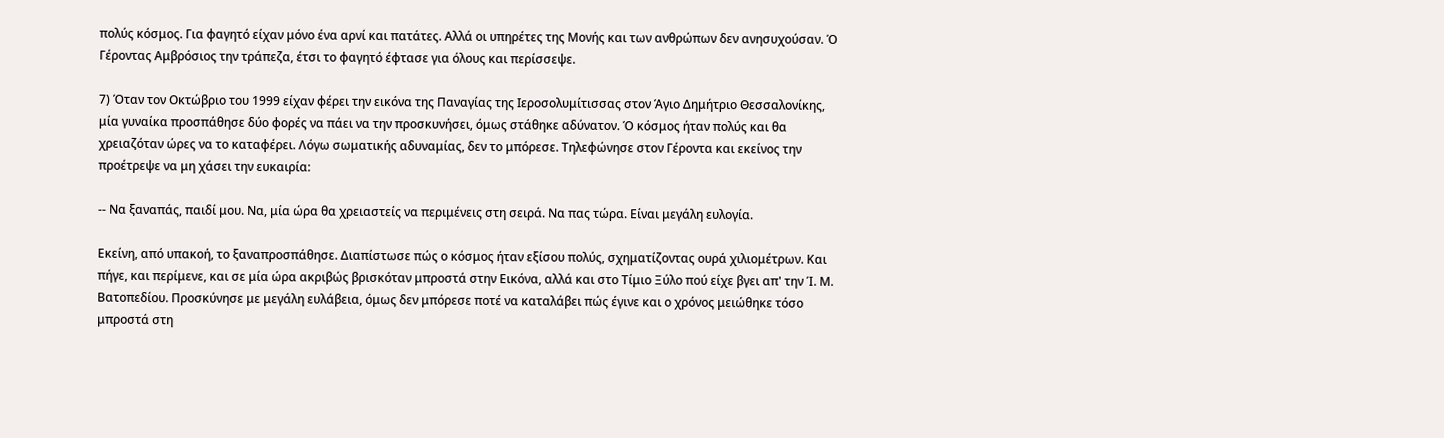πολύς κόσμος. Για φαγητό είχαν μόνο ένα αρνί και πατάτες. Αλλά οι υπηρέτες της Μονής και των ανθρώπων δεν ανησυχούσαν. Ό Γέροντας Αμβρόσιος την τράπεζα, έτσι το φαγητό έφτασε για όλους και περίσσεψε.

7) Όταν τον Οκτώβριο του 1999 είχαν φέρει την εικόνα της Παναγίας της Ιεροσολυμίτισσας στον Άγιο Δημήτριο Θεσσαλονίκης, μία γυναίκα προσπάθησε δύο φορές να πάει να την προσκυνήσει, όμως στάθηκε αδύνατον. Ό κόσμος ήταν πολύς και θα χρειαζόταν ώρες να το καταφέρει. Λόγω σωματικής αδυναμίας, δεν το μπόρεσε. Τηλεφώνησε στον Γέροντα και εκείνος την προέτρεψε να μη χάσει την ευκαιρία:

-- Να ξαναπάς, παιδί μου. Να, μία ώρα θα χρειαστείς να περιμένεις στη σειρά. Να πας τώρα. Είναι μεγάλη ευλογία.

Εκείνη, από υπακοή, το ξαναπροσπάθησε. Διαπίστωσε πώς ο κόσμος ήταν εξίσου πολύς, σχηματίζοντας ουρά χιλιομέτρων. Και πήγε, και περίμενε, και σε μία ώρα ακριβώς βρισκόταν μπροστά στην Εικόνα, αλλά και στο Τίμιο Ξύλο πού είχε βγει απ' την Ί. Μ. Βατοπεδίου. Προσκύνησε με μεγάλη ευλάβεια, όμως δεν μπόρεσε ποτέ να καταλάβει πώς έγινε και ο χρόνος μειώθηκε τόσο μπροστά στη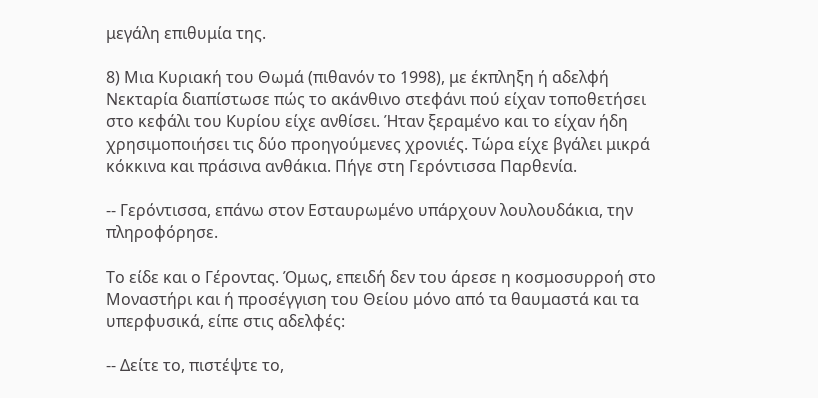μεγάλη επιθυμία της.

8) Μια Κυριακή του Θωμά (πιθανόν το 1998), με έκπληξη ή αδελφή Νεκταρία διαπίστωσε πώς το ακάνθινο στεφάνι πού είχαν τοποθετήσει στο κεφάλι του Κυρίου είχε ανθίσει. Ήταν ξεραμένο και το είχαν ήδη χρησιμοποιήσει τις δύο προηγούμενες χρονιές. Τώρα είχε βγάλει μικρά κόκκινα και πράσινα ανθάκια. Πήγε στη Γερόντισσα Παρθενία.

-- Γερόντισσα, επάνω στον Εσταυρωμένο υπάρχουν λουλουδάκια, την πληροφόρησε.

Το είδε και ο Γέροντας. Όμως, επειδή δεν του άρεσε η κοσμοσυρροή στο Μοναστήρι και ή προσέγγιση του Θείου μόνο από τα θαυμαστά και τα υπερφυσικά, είπε στις αδελφές:

-- Δείτε το, πιστέψτε το,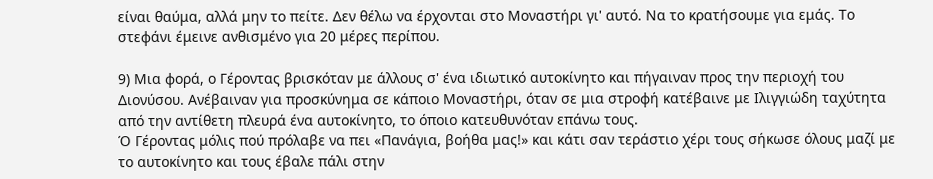είναι θαύμα, αλλά μην το πείτε. Δεν θέλω να έρχονται στο Μοναστήρι γι' αυτό. Να το κρατήσουμε για εμάς. Το στεφάνι έμεινε ανθισμένο για 20 μέρες περίπου.

9) Μια φορά, ο Γέροντας βρισκόταν με άλλους σ' ένα ιδιωτικό αυτοκίνητο και πήγαιναν προς την περιοχή του Διονύσου. Ανέβαιναν για προσκύνημα σε κάποιο Μοναστήρι, όταν σε μια στροφή κατέβαινε με Ιλιγγιώδη ταχύτητα από την αντίθετη πλευρά ένα αυτοκίνητο, το όποιο κατευθυνόταν επάνω τους.
Ό Γέροντας μόλις πού πρόλαβε να πει «Πανάγια, βοήθα μας!» και κάτι σαν τεράστιο χέρι τους σήκωσε όλους μαζί με το αυτοκίνητο και τους έβαλε πάλι στην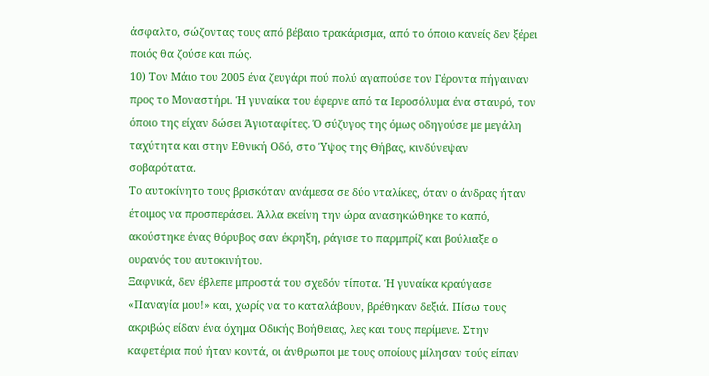άσφαλτο, σώζοντας τους από βέβαιο τρακάρισμα, από το όποιο κανείς δεν ξέρει ποιός θα ζούσε και πώς.
10) Τον Μάιο του 2005 ένα ζευγάρι πού πολύ αγαπούσε τον Γέροντα πήγαιναν προς το Μοναστήρι. Ή γυναίκα του έφερνε από τα Ιεροσόλυμα ένα σταυρό, τον όποιο της είχαν δώσει Άγιοταφίτες. Ό σύζυγος της όμως οδηγούσε με μεγάλη ταχύτητα και στην Εθνική Οδό, στο Ύψος της Θήβας, κινδύνεψαν σοβαρότατα.
Το αυτοκίνητο τους βρισκόταν ανάμεσα σε δύο νταλίκες, όταν ο άνδρας ήταν έτοιμος να προσπεράσει. Άλλα εκείνη την ώρα ανασηκώθηκε το καπό, ακούστηκε ένας θόρυβος σαν έκρηξη, ράγισε το παρμπρίζ και βούλιαξε ο ουρανός του αυτοκινήτου.
Ξαφνικά, δεν έβλεπε μπροστά του σχεδόν τίποτα. Ή γυναίκα κραύγασε «Παναγία μου!» και, χωρίς να το καταλάβουν, βρέθηκαν δεξιά. Πίσω τους ακριβώς είδαν ένα όχημα Οδικής Βοήθειας, λες και τους περίμενε. Στην καφετέρια πού ήταν κοντά, οι άνθρωποι με τους οποίους μίλησαν τούς είπαν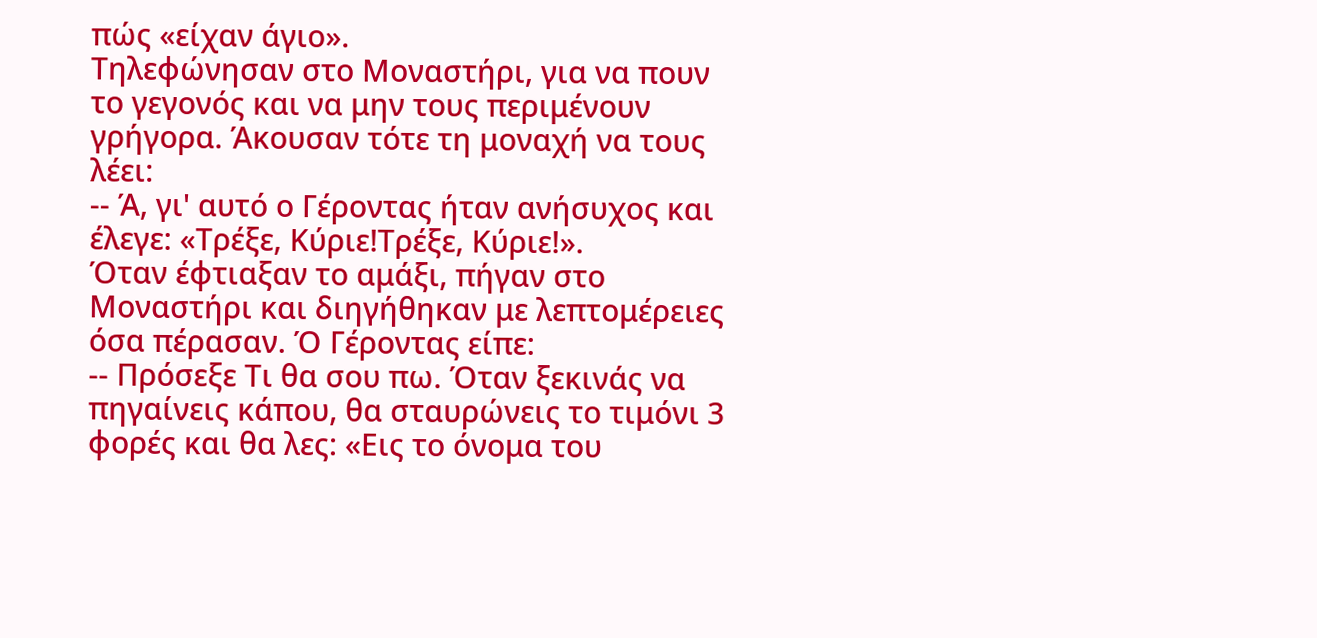πώς «είχαν άγιο».
Τηλεφώνησαν στο Μοναστήρι, για να πουν το γεγονός και να μην τους περιμένουν γρήγορα. Άκουσαν τότε τη μοναχή να τους λέει:
-- Ά, γι' αυτό ο Γέροντας ήταν ανήσυχος και έλεγε: «Τρέξε, Κύριε!Τρέξε, Κύριε!».
Όταν έφτιαξαν το αμάξι, πήγαν στο Μοναστήρι και διηγήθηκαν με λεπτομέρειες όσα πέρασαν. Ό Γέροντας είπε:
-- Πρόσεξε Τι θα σου πω. Όταν ξεκινάς να πηγαίνεις κάπου, θα σταυρώνεις το τιμόνι 3 φορές και θα λες: «Εις το όνομα του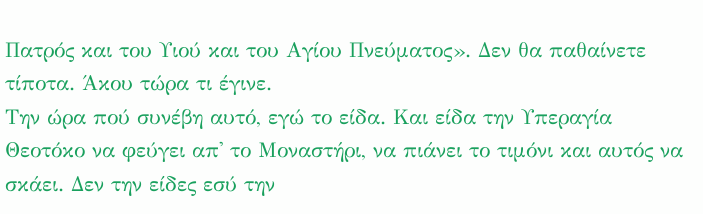Πατρός και του Υιού και του Αγίου Πνεύματος». Δεν θα παθαίνετε τίποτα. Άκου τώρα τι έγινε.
Την ώρα πού συνέβη αυτό, εγώ το είδα. Και είδα την Υπεραγία Θεοτόκο να φεύγει απ' το Μοναστήρι, να πιάνει το τιμόνι και αυτός να σκάει. Δεν την είδες εσύ την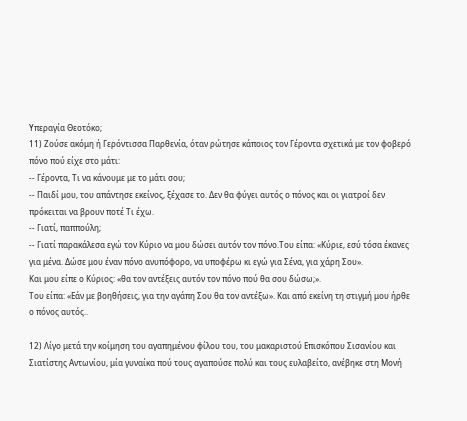Υπεραγία Θεοτόκο;
11) Ζούσε ακόμη ή Γερόντισσα Παρθενία, όταν ρώτησε κάποιος τον Γέροντα σχετικά με τον φοβερό πόνο πού είχε στο μάτι:
-- Γέροντα, Τι να κάνουμε με το μάτι σου;
-- Παιδί μου, του απάντησε εκείνος, ξέχασε το. Δεν θα φύγει αυτός ο πόνος και οι γιατροί δεν πρόκειται να βρουν ποτέ Τι έχω.
-- Γιατί, παππούλη;
-- Γιατί παρακάλεσα εγώ τον Κύριο να μου δώσει αυτόν τον πόνο.Του είπα: «Κύριε, εσύ τόσα έκανες για μένα. Δώσε μου έναν πόνο ανυπόφορο, να υποφέρω κι εγώ για Σένα, για χάρη Σου».
Και μου είπε ο Κύριος: «θα τον αντέξεις αυτόν τον πόνο πού θα σου δώσω;».
Του είπα: «Εάν με βοηθήσεις, για την αγάπη Σου θα τον αντέξω». Και από εκείνη τη στιγμή μου ήρθε ο πόνος αυτός..

12) Λίγο μετά την κοίμηση του αγαπημένου φίλου του, του μακαριστού Επισκόπου Σισανίου και Σιατίστης Αντωνίου, μία γυναίκα πού τους αγαπούσε πολύ και τους ευλαβείτο, ανέβηκε στη Μονή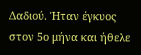Δαδιού. Ήταν έγκυος στον 5ο μήνα και ήθελε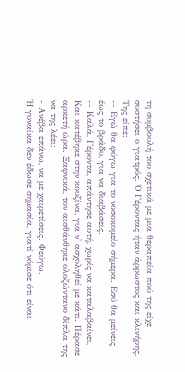τη συμβουλή του σχετικά με μια θεραπεία πού της είχε συστήσει ο γιατρός. Ό Γέροντας ήταν άρρωστος και κλινήρης. Της είπε:
-- Εγώ θα φύγω για το νοσοκομείο σήμερα. Εσύ θα μείνεις έως το βράδυ, για να διαβάσεις.
-- Καλά, Γέροντα, απάντησε αυτή, χωρίς να καταλαβαίνει,
Και κατέβηκε στην κουζίνα, για ν' ασχοληθεί με κάτι. Πέρασε αρκετή ώρα. Ξαφνικά, τον αισθάνθηκε ολοζώντανο δίπλα της να της λέει:
- Ανέβα επάνω, να με χαιρετίσεις. Φεύγω.
Ή γυναίκα δεν έδωσε σημασία, γιατί νόμισε ότι είναι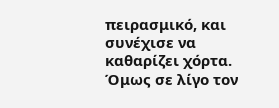πειρασμικό, και συνέχισε να καθαρίζει χόρτα. Όμως σε λίγο τον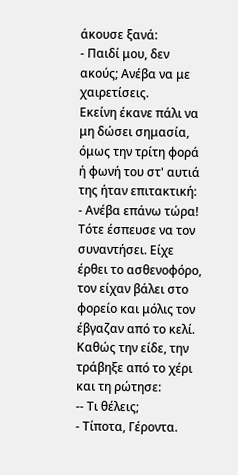άκουσε ξανά:
- Παιδί μου, δεν ακούς; Ανέβα να με χαιρετίσεις.
Εκείνη έκανε πάλι να μη δώσει σημασία, όμως την τρίτη φορά ή φωνή του στ' αυτιά της ήταν επιτακτική:
- Ανέβα επάνω τώρα!
Τότε έσπευσε να τον συναντήσει. Είχε έρθει το ασθενοφόρο, τον είχαν βάλει στο φορείο και μόλις τον έβγαζαν από το κελί. Καθώς την είδε, την τράβηξε από το χέρι και τη ρώτησε:
-- Τι θέλεις;
- Τίποτα, Γέροντα.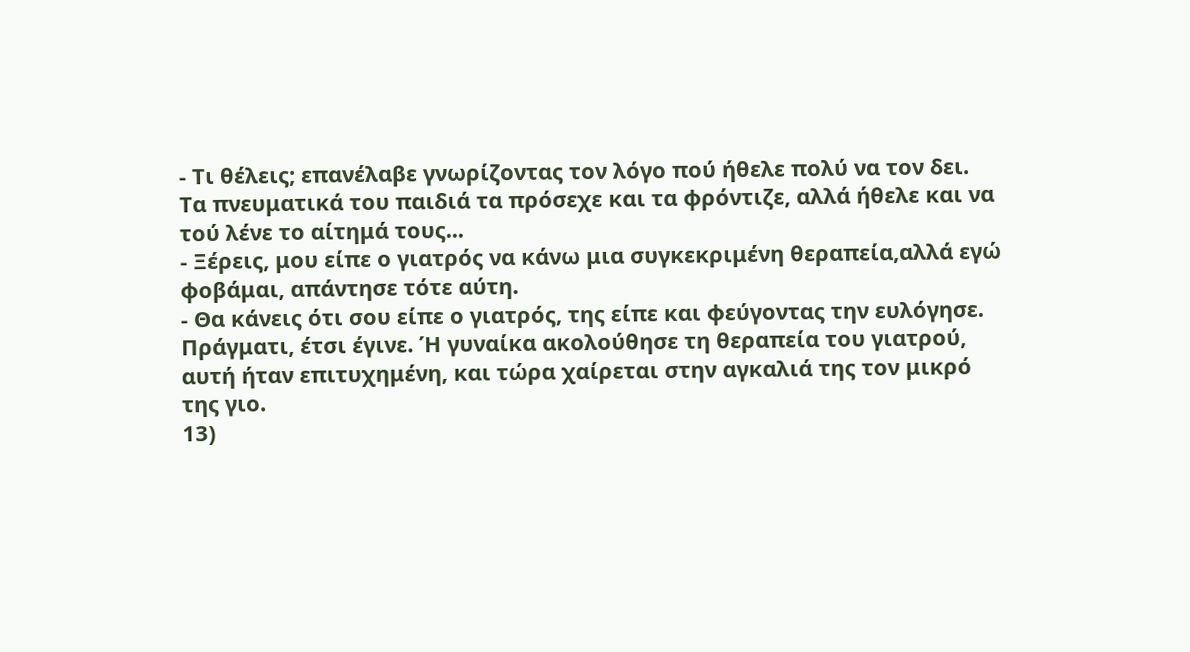- Τι θέλεις; επανέλαβε γνωρίζοντας τον λόγο πού ήθελε πολύ να τον δει. Τα πνευματικά του παιδιά τα πρόσεχε και τα φρόντιζε, αλλά ήθελε και να τού λένε το αίτημά τους...
- Ξέρεις, μου είπε ο γιατρός να κάνω μια συγκεκριμένη θεραπεία,αλλά εγώ φοβάμαι, απάντησε τότε αύτη.
- Θα κάνεις ότι σου είπε ο γιατρός, της είπε και φεύγοντας την ευλόγησε.
Πράγματι, έτσι έγινε. Ή γυναίκα ακολούθησε τη θεραπεία του γιατρού, αυτή ήταν επιτυχημένη, και τώρα χαίρεται στην αγκαλιά της τον μικρό της γιο.
13)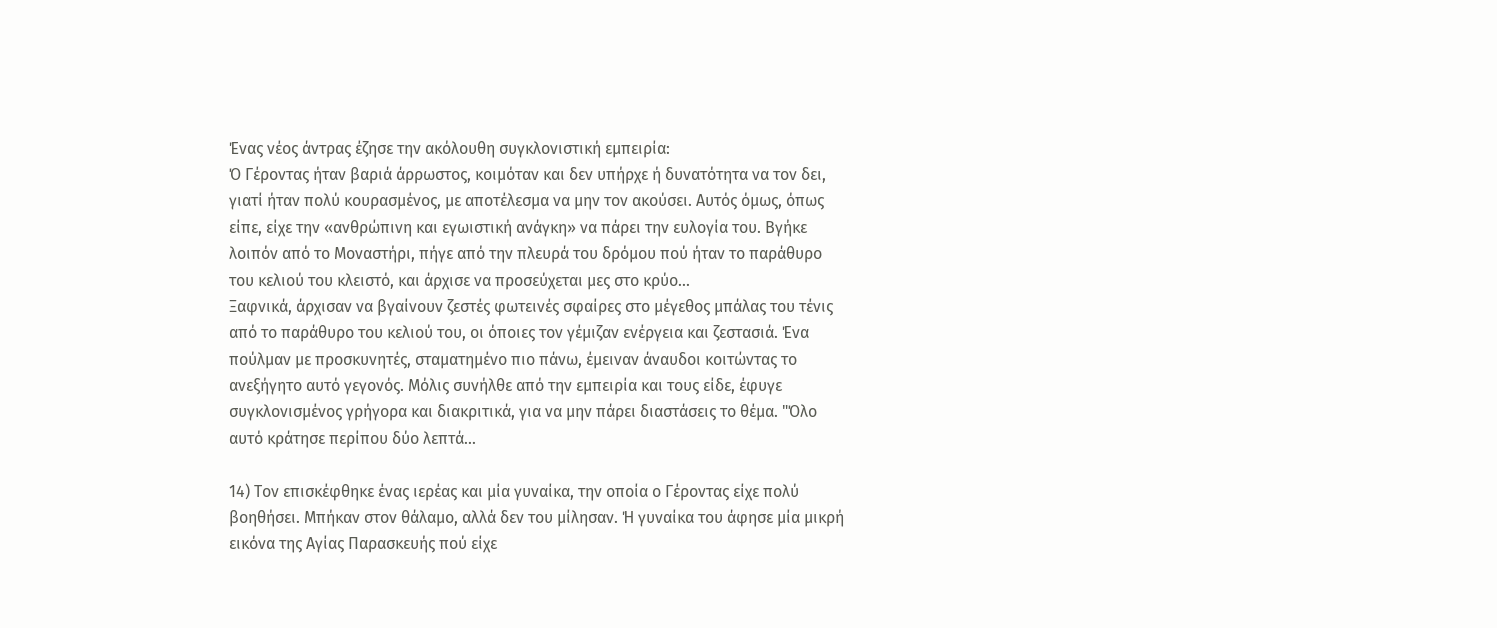Ένας νέος άντρας έζησε την ακόλουθη συγκλονιστική εμπειρία:
Ό Γέροντας ήταν βαριά άρρωστος, κοιμόταν και δεν υπήρχε ή δυνατότητα να τον δει, γιατί ήταν πολύ κουρασμένος, με αποτέλεσμα να μην τον ακούσει. Αυτός όμως, όπως είπε, είχε την «ανθρώπινη και εγωιστική ανάγκη» να πάρει την ευλογία του. Βγήκε λοιπόν από το Μοναστήρι, πήγε από την πλευρά του δρόμου πού ήταν το παράθυρο του κελιού του κλειστό, και άρχισε να προσεύχεται μες στο κρύο...
Ξαφνικά, άρχισαν να βγαίνουν ζεστές φωτεινές σφαίρες στο μέγεθος μπάλας του τένις από το παράθυρο του κελιού του, οι όποιες τον γέμιζαν ενέργεια και ζεστασιά. Ένα πούλμαν με προσκυνητές, σταματημένο πιο πάνω, έμειναν άναυδοι κοιτώντας το ανεξήγητο αυτό γεγονός. Μόλις συνήλθε από την εμπειρία και τους είδε, έφυγε συγκλονισμένος γρήγορα και διακριτικά, για να μην πάρει διαστάσεις το θέμα. "Όλο αυτό κράτησε περίπου δύο λεπτά...

14) Τον επισκέφθηκε ένας ιερέας και μία γυναίκα, την οποία ο Γέροντας είχε πολύ βοηθήσει. Μπήκαν στον θάλαμο, αλλά δεν του μίλησαν. Ή γυναίκα του άφησε μία μικρή εικόνα της Αγίας Παρασκευής πού είχε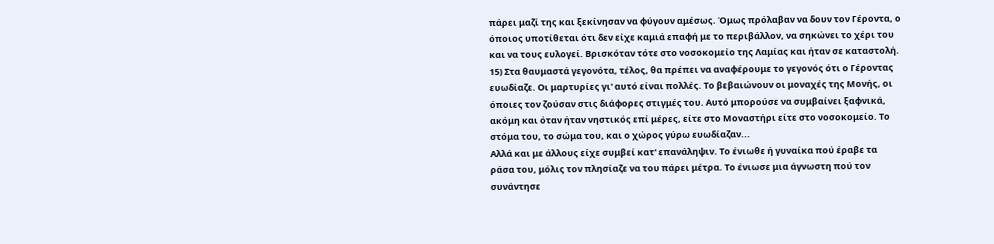πάρει μαζί της και ξεκίνησαν να φύγουν αμέσως. Όμως πρόλαβαν να δουν τον Γέροντα, ο όποιος υποτίθεται ότι δεν είχε καμιά επαφή με το περιβάλλον, να σηκώνει το χέρι του και να τους ευλογεί. Βρισκόταν τότε στο νοσοκομείο της Λαμίας και ήταν σε καταστολή.
15) Στα θαυμαστά γεγονότα, τέλος, θα πρέπει να αναφέρουμε το γεγονός ότι ο Γέροντας ευωδίαζε. Οι μαρτυρίες γι' αυτό είναι πολλές. Το βεβαιώνουν οι μοναχές της Μονής, οι όποιες τον ζούσαν στις διάφορες στιγμές του. Αυτό μπορούσε να συμβαίνει ξαφνικά, ακόμη και όταν ήταν νηστικός επί μέρες, είτε στο Μοναστήρι είτε στο νοσοκομείο. Το στόμα του, το σώμα του, και ο χώρος γύρω ευωδίαζαν...
Αλλά και με άλλους είχε συμβεί κατ' επανάληψιν. Το ένιωθε ή γυναίκα πού έραβε τα ράσα του, μόλις τον πλησίαζε να του πάρει μέτρα. Το ένιωσε μια άγνωστη πού τον συνάντησε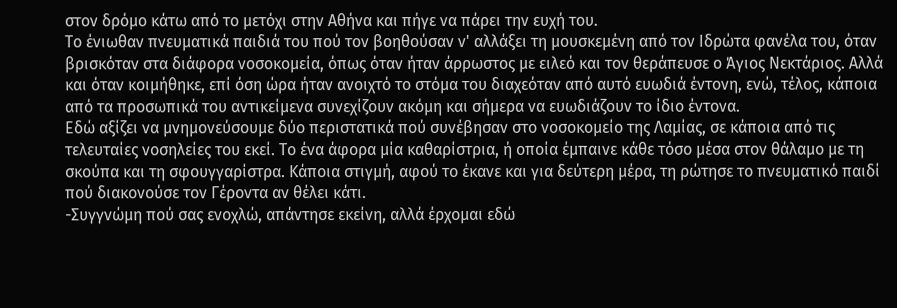στον δρόμο κάτω από το μετόχι στην Αθήνα και πήγε να πάρει την ευχή του.
Το ένιωθαν πνευματικά παιδιά του πού τον βοηθούσαν ν' αλλάξει τη μουσκεμένη από τον Ιδρώτα φανέλα του, όταν βρισκόταν στα διάφορα νοσοκομεία, όπως όταν ήταν άρρωστος με ειλεό και τον θεράπευσε ο Άγιος Νεκτάριος. Αλλά και όταν κοιμήθηκε, επί όση ώρα ήταν ανοιχτό το στόμα του διαχεόταν από αυτό ευωδιά έντονη, ενώ, τέλος, κάποια από τα προσωπικά του αντικείμενα συνεχίζουν ακόμη και σήμερα να ευωδιάζουν το ίδιο έντονα.
Εδώ αξίζει να μνημονεύσουμε δύο περιστατικά πού συνέβησαν στο νοσοκομείο της Λαμίας, σε κάποια από τις τελευταίες νοσηλείες του εκεί. Το ένα άφορα μία καθαρίστρια, ή οποία έμπαινε κάθε τόσο μέσα στον θάλαμο με τη σκούπα και τη σφουγγαρίστρα. Κάποια στιγμή, αφού το έκανε και για δεύτερη μέρα, τη ρώτησε το πνευματικό παιδί πού διακονούσε τον Γέροντα αν θέλει κάτι.
-Συγγνώμη πού σας ενοχλώ, απάντησε εκείνη, αλλά έρχομαι εδώ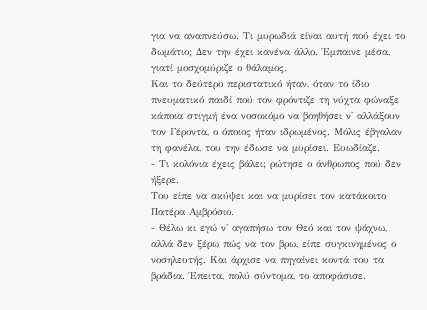για να αναπνεύσω. Τι μυρωδιά είναι αυτή πού έχει το δωμάτιο; Δεν την έχει κανένα άλλο. Έμπαινε μέσα, γιατί μοσχομύριζε ο θάλαμος.
Και το δεύτερο περιστατικό ήταν, όταν το ίδιο πνευματικό παιδί πού τον φρόντιζε τη νύχτα φώναξε κάποια στιγμή ένα νοσοκόμο να βοηθήσει ν' αλλάξουν τον Γέροντα, ο όποιος ήταν ιδρωμένος. Μόλις έβγαλαν τη φανέλα, του την έδωσε να μυρίσει. Ευωδίαζε.
- Τι κολόνια έχεις βάλει; ρώτησε ο άνθρωπος πού δεν ήξερε.
Του είπε να σκύψει και να μυρίσει τον κατάκοιτο Πατέρα Αμβρόσιο.
- Θέλω κι εγώ ν' αγαπήσω τον Θεό και τον ψάχνω, αλλά δεν ξέρω πώς να τον βρω, είπε συγκινημένος ο νοσηλευτής. Και άρχισε να πηγαίνει κοντά του τα βράδια. Έπειτα, πολύ σύντομα, το αποφάσισε.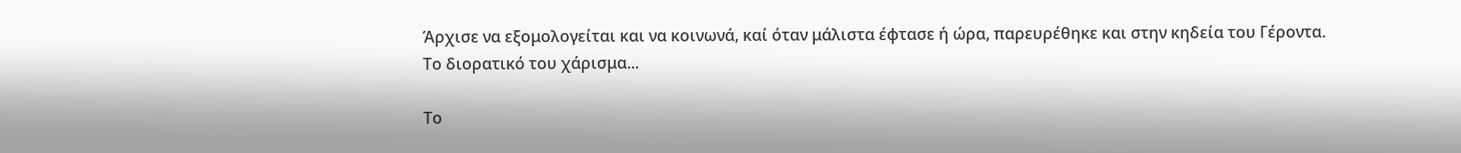Άρχισε να εξομολογείται και να κοινωνά, καί όταν μάλιστα έφτασε ή ώρα, παρευρέθηκε και στην κηδεία του Γέροντα.
Το διορατικό του χάρισμα...

Το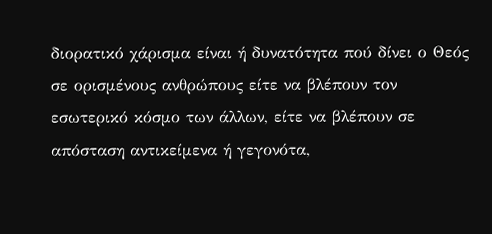διορατικό χάρισμα είναι ή δυνατότητα πού δίνει ο Θεός σε ορισμένους ανθρώπους είτε να βλέπουν τον εσωτερικό κόσμο των άλλων, είτε να βλέπουν σε απόσταση αντικείμενα ή γεγονότα,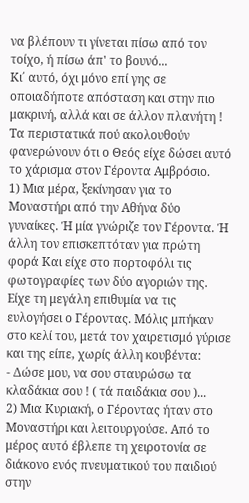να βλέπουν τι γίνεται πίσω από τον τοίχο, ή πίσω άπ' το βουνό...
Κι΄ αυτό, όχι μόνο επί γης σε οποιαδήποτε απόσταση και στην πιο μακρινή, αλλά και σε άλλον πλανήτη !
Τα περιστατικά πού ακολουθούν φανερώνουν ότι ο Θεός είχε δώσει αυτό το χάρισμα στον Γέροντα Αμβρόσιο.
1) Μια μέρα, ξεκίνησαν για το Μοναστήρι από την Αθήνα δύο γυναίκες. Ή μία γνώριζε τον Γέροντα. Ή άλλη τον επισκεπτόταν για πρώτη φορά Και είχε στο πορτοφόλι τις φωτογραφίες των δύο αγοριών της. Είχε τη μεγάλη επιθυμία να τις ευλογήσει ο Γέροντας. Μόλις μπήκαν στο κελί του, μετά τον χαιρετισμό γύρισε και της είπε, χωρίς άλλη κουβέντα:
- Δώσε μου, να σου σταυρώσω τα κλαδάκια σου ! ( τά παιδάκια σου )...
2) Μια Κυριακή, ο Γέροντας ήταν στο Μοναστήρι και λειτουργούσε. Από το μέρος αυτό έβλεπε τη χειροτονία σε διάκονο ενός πνευματικού του παιδιού στην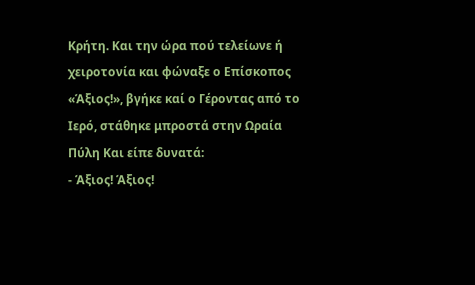Κρήτη. Και την ώρα πού τελείωνε ή χειροτονία και φώναξε ο Επίσκοπος «Άξιος!», βγήκε καί ο Γέροντας από το Ιερό, στάθηκε μπροστά στην Ωραία Πύλη Και είπε δυνατά:
- Άξιος! Άξιος!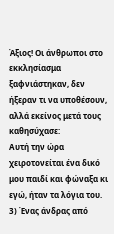Άξιος! Οι άνθρωποι στο εκκλησίασμα ξαφνιάστηκαν, δεν ήξεραν τι να υποθέσουν, αλλά εκείνος μετά τους καθησύχασε:
Αυτή την ώρα χειροτονείται ένα δικό μου παιδί και φώναξα κι εγώ, ήταν τα λόγια του.
3) Ένας άνδρας από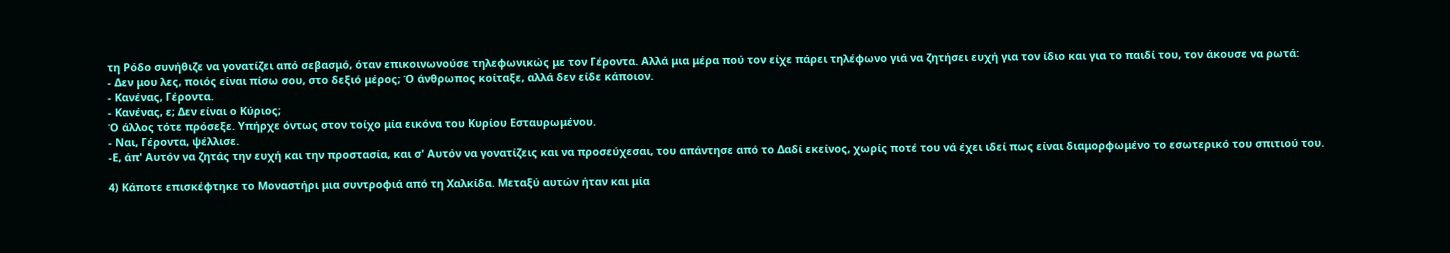τη Ρόδο συνήθιζε να γονατίζει από σεβασμό, όταν επικοινωνούσε τηλεφωνικώς με τον Γέροντα. Αλλά μια μέρα πού τον είχε πάρει τηλέφωνο γιά να ζητήσει ευχή για τον ίδιο και για το παιδί του, τον άκουσε να ρωτά:
- Δεν μου λες, ποιός είναι πίσω σου, στο δεξιό μέρος; Ό άνθρωπος κοίταξε, αλλά δεν είδε κάποιον.
- Κανένας, Γέροντα.
- Κανένας, ε; Δεν είναι ο Κύριος;
Ό άλλος τότε πρόσεξε. Υπήρχε όντως στον τοίχο μία εικόνα του Κυρίου Εσταυρωμένου.
- Ναι, Γέροντα, ψέλλισε.
-Ε, άπ' Αυτόν να ζητάς την ευχή και την προστασία, και σ' Αυτόν να γονατίζεις και να προσεύχεσαι, του απάντησε από το Δαδί εκείνος, χωρίς ποτέ του νά έχει ιδεί πως είναι διαμορφωμένο το εσωτερικό του σπιτιού του.

4) Κάποτε επισκέφτηκε το Μοναστήρι μια συντροφιά από τη Χαλκίδα. Μεταξύ αυτών ήταν και μία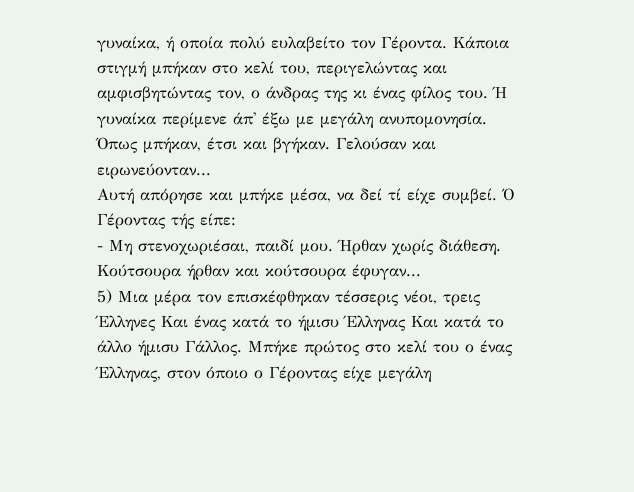γυναίκα, ή οποία πολύ ευλαβείτο τον Γέροντα. Κάποια στιγμή μπήκαν στο κελί του, περιγελώντας και αμφισβητώντας τον, ο άνδρας της κι ένας φίλος του. Ή γυναίκα περίμενε άπ' έξω με μεγάλη ανυπομονησία. Όπως μπήκαν, έτσι και βγήκαν. Γελούσαν και ειρωνεύονταν...
Αυτή απόρησε και μπήκε μέσα, να δεί τί είχε συμβεί. Ό Γέροντας τής είπε:
- Μη στενοχωριέσαι, παιδί μου. Ήρθαν χωρίς διάθεση. Κούτσουρα ήρθαν και κούτσουρα έφυγαν...
5) Μια μέρα τον επισκέφθηκαν τέσσερις νέοι, τρεις Έλληνες Και ένας κατά το ήμισυ Έλληνας Και κατά το άλλο ήμισυ Γάλλος. Μπήκε πρώτος στο κελί του ο ένας Έλληνας, στον όποιο ο Γέροντας είχε μεγάλη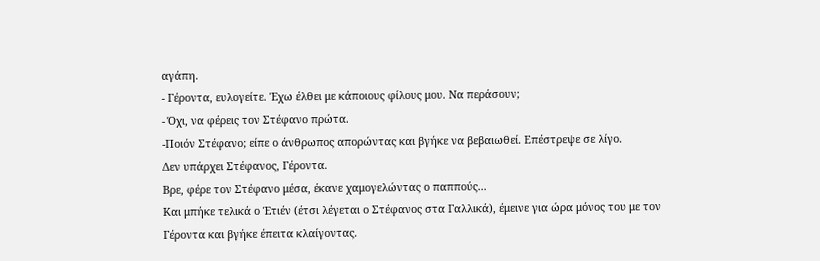αγάπη.
- Γέροντα, ευλογείτε. Έχω έλθει με κάποιους φίλους μου. Να περάσουν;
- Όχι, να φέρεις τον Στέφανο πρώτα.
-Ποιόν Στέφανο; είπε ο άνθρωπος απορώντας και βγήκε να βεβαιωθεί. Επέστρεψε σε λίγο.
Δεν υπάρχει Στέφανος, Γέροντα.
Βρε, φέρε τον Στέφανο μέσα, έκανε χαμογελώντας ο παππούς...
Και μπήκε τελικά ο Έτιέν (έτσι λέγεται ο Στέφανος στα Γαλλικά), έμεινε για ώρα μόνος του με τον Γέροντα και βγήκε έπειτα κλαίγοντας.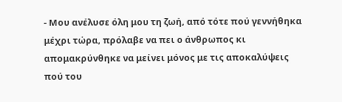- Μου ανέλυσε όλη μου τη ζωή, από τότε πού γεννήθηκα μέχρι τώρα, πρόλαβε να πει ο άνθρωπος κι απομακρύνθηκε να μείνει μόνος με τις αποκαλύψεις πού του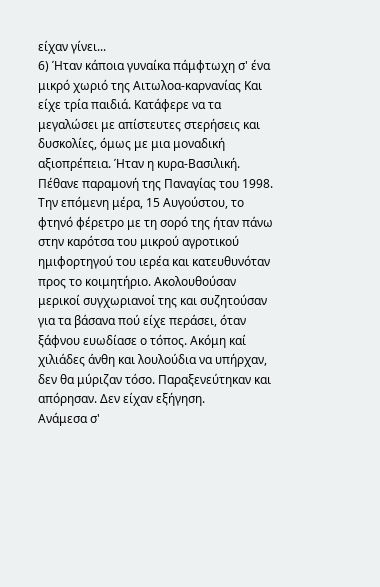είχαν γίνει...
6) Ήταν κάποια γυναίκα πάμφτωχη σ' ένα μικρό χωριό της Αιτωλοα-καρνανίας Και είχε τρία παιδιά. Κατάφερε να τα μεγαλώσει με απίστευτες στερήσεις και δυσκολίες, όμως με μια μοναδική αξιοπρέπεια. Ήταν η κυρα-Βασιλική.
Πέθανε παραμονή της Παναγίας του 1998. Την επόμενη μέρα, 15 Αυγούστου, το φτηνό φέρετρο με τη σορό της ήταν πάνω στην καρότσα του μικρού αγροτικού ημιφορτηγού του ιερέα και κατευθυνόταν προς το κοιμητήριο. Ακολουθούσαν μερικοί συγχωριανοί της και συζητούσαν για τα βάσανα πού είχε περάσει, όταν ξάφνου ευωδίασε ο τόπος. Ακόμη καί χιλιάδες άνθη και λουλούδια να υπήρχαν, δεν θα μύριζαν τόσο. Παραξενεύτηκαν και απόρησαν. Δεν είχαν εξήγηση.
Ανάμεσα σ'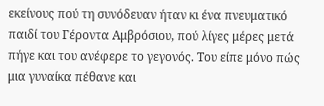εκείνους πού τη συνόδευαν ήταν κι ένα πνευματικό παιδί του Γέροντα Αμβρόσιου, πού λίγες μέρες μετά πήγε και του ανέφερε το γεγονός. Του είπε μόνο πώς μια γυναίκα πέθανε και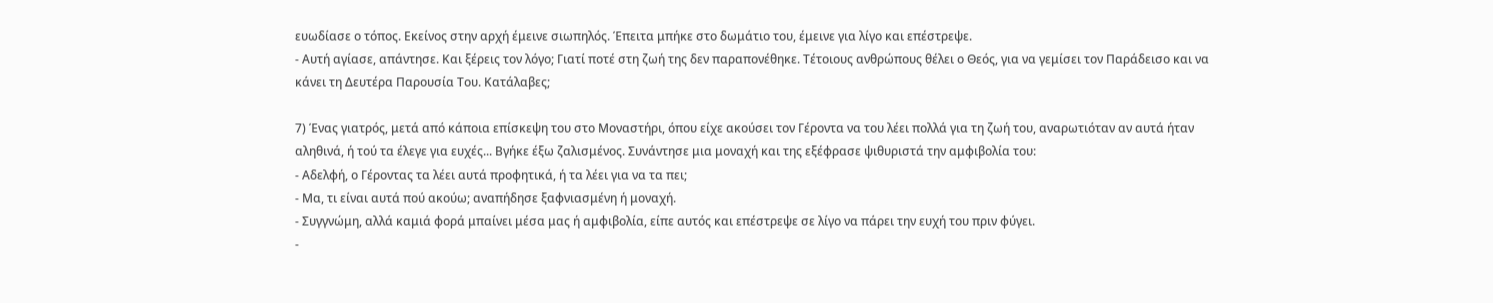ευωδίασε ο τόπος. Εκείνος στην αρχή έμεινε σιωπηλός. Έπειτα μπήκε στο δωμάτιο του, έμεινε για λίγο και επέστρεψε.
- Αυτή αγίασε, απάντησε. Και ξέρεις τον λόγο; Γιατί ποτέ στη ζωή της δεν παραπονέθηκε. Τέτοιους ανθρώπους θέλει ο Θεός, για να γεμίσει τον Παράδεισο και να κάνει τη Δευτέρα Παρουσία Του. Κατάλαβες;

7) Ένας γιατρός, μετά από κάποια επίσκεψη του στο Μοναστήρι, όπου είχε ακούσει τον Γέροντα να του λέει πολλά για τη ζωή του, αναρωτιόταν αν αυτά ήταν αληθινά, ή τού τα έλεγε για ευχές... Βγήκε έξω ζαλισμένος. Συνάντησε μια μοναχή και της εξέφρασε ψιθυριστά την αμφιβολία του:
- Αδελφή, ο Γέροντας τα λέει αυτά προφητικά, ή τα λέει για να τα πει;
- Μα, τι είναι αυτά πού ακούω; αναπήδησε ξαφνιασμένη ή μοναχή.
- Συγγνώμη, αλλά καμιά φορά μπαίνει μέσα μας ή αμφιβολία, είπε αυτός και επέστρεψε σε λίγο να πάρει την ευχή του πριν φύγει.
-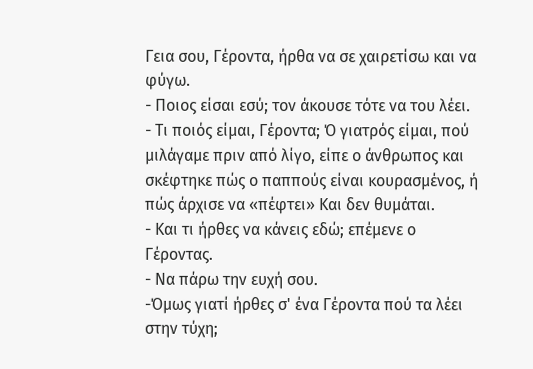Γεια σου, Γέροντα, ήρθα να σε χαιρετίσω και να φύγω.
- Ποιος είσαι εσύ; τον άκουσε τότε να του λέει.
- Τι ποιός είμαι, Γέροντα; Ό γιατρός είμαι, πού μιλάγαμε πριν από λίγο, είπε ο άνθρωπος και σκέφτηκε πώς ο παππούς είναι κουρασμένος, ή πώς άρχισε να «πέφτει» Και δεν θυμάται.
- Και τι ήρθες να κάνεις εδώ; επέμενε ο Γέροντας.
- Να πάρω την ευχή σου.
-Όμως γιατί ήρθες σ' ένα Γέροντα πού τα λέει στην τύχη;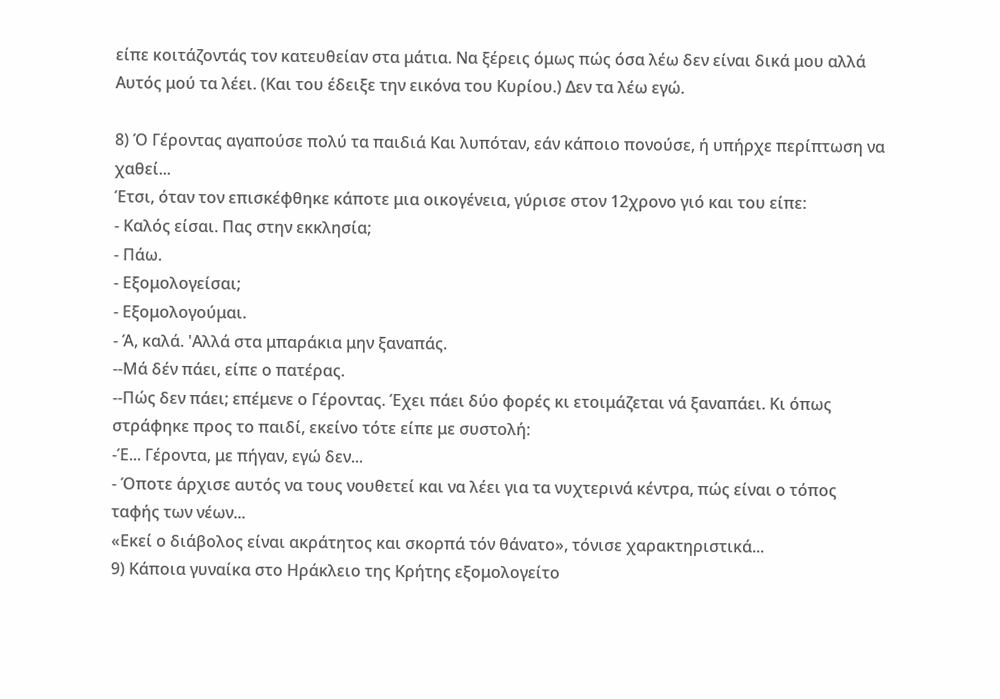είπε κοιτάζοντάς τον κατευθείαν στα μάτια. Να ξέρεις όμως πώς όσα λέω δεν είναι δικά μου αλλά Αυτός μού τα λέει. (Και του έδειξε την εικόνα του Κυρίου.) Δεν τα λέω εγώ.

8) Ό Γέροντας αγαπούσε πολύ τα παιδιά Και λυπόταν, εάν κάποιο πονούσε, ή υπήρχε περίπτωση να χαθεί...
Έτσι, όταν τον επισκέφθηκε κάποτε μια οικογένεια, γύρισε στον 12χρονο γιό και του είπε:
- Καλός είσαι. Πας στην εκκλησία;
- Πάω.
- Εξομολογείσαι;
- Εξομολογούμαι.
- Ά, καλά. 'Αλλά στα μπαράκια μην ξαναπάς.
--Μά δέν πάει, είπε ο πατέρας.
--Πώς δεν πάει; επέμενε ο Γέροντας. Έχει πάει δύο φορές κι ετοιμάζεται νά ξαναπάει. Κι όπως στράφηκε προς το παιδί, εκείνο τότε είπε με συστολή:
-Έ... Γέροντα, με πήγαν, εγώ δεν...
- Όποτε άρχισε αυτός να τους νουθετεί και να λέει για τα νυχτερινά κέντρα, πώς είναι ο τόπος ταφής των νέων...
«Εκεί ο διάβολος είναι ακράτητος και σκορπά τόν θάνατο», τόνισε χαρακτηριστικά...
9) Κάποια γυναίκα στο Ηράκλειο της Κρήτης εξομολογείτο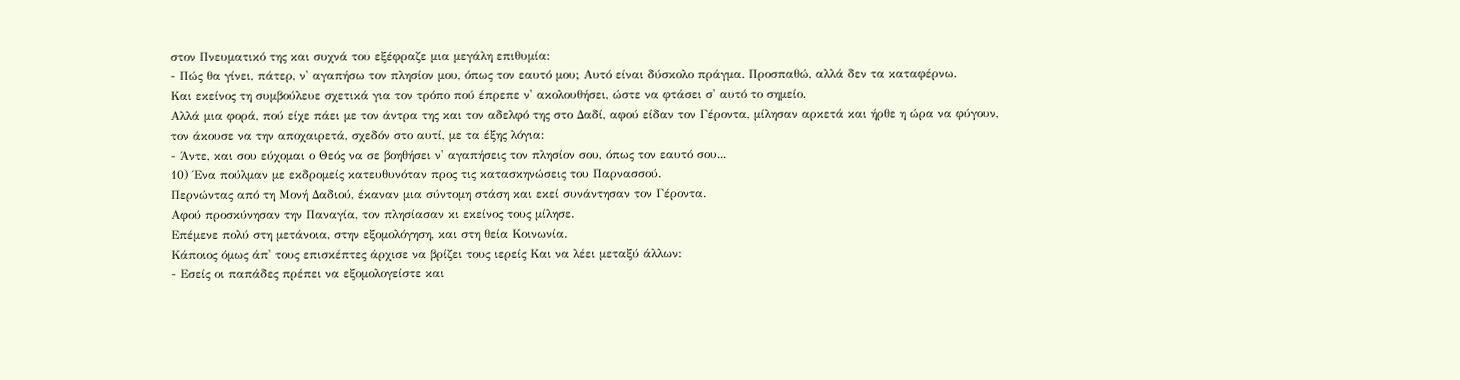στον Πνευματικό της και συχνά του εξέφραζε μια μεγάλη επιθυμία:
- Πώς θα γίνει, πάτερ, ν' αγαπήσω τον πλησίον μου, όπως τον εαυτό μου; Αυτό είναι δύσκολο πράγμα. Προσπαθώ, αλλά δεν τα καταφέρνω.
Και εκείνος τη συμβούλευε σχετικά για τον τρόπο πού έπρεπε ν' ακολουθήσει, ώστε να φτάσει σ' αυτό το σημείο.
Αλλά μια φορά, πού είχε πάει με τον άντρα της και τον αδελφό της στο Δαδί, αφού είδαν τον Γέροντα, μίλησαν αρκετά και ήρθε η ώρα να φύγουν, τον άκουσε να την αποχαιρετά, σχεδόν στο αυτί, με τα έξης λόγια:
- Άντε, και σου εύχομαι ο Θεός να σε βοηθήσει ν' αγαπήσεις τον πλησίον σου, όπως τον εαυτό σου...
10) Ένα πούλμαν με εκδρομείς κατευθυνόταν προς τις κατασκηνώσεις του Παρνασσού.
Περνώντας από τη Μονή Δαδιού, έκαναν μια σύντομη στάση και εκεί συνάντησαν τον Γέροντα.
Αφού προσκύνησαν την Παναγία, τον πλησίασαν κι εκείνος τους μίλησε.
Επέμενε πολύ στη μετάνοια, στην εξομολόγηση, και στη θεία Κοινωνία.
Κάποιος όμως άπ' τους επισκέπτες άρχισε να βρίζει τους ιερείς Και να λέει μεταξύ άλλων:
- Εσείς οι παπάδες πρέπει να εξομολογείστε και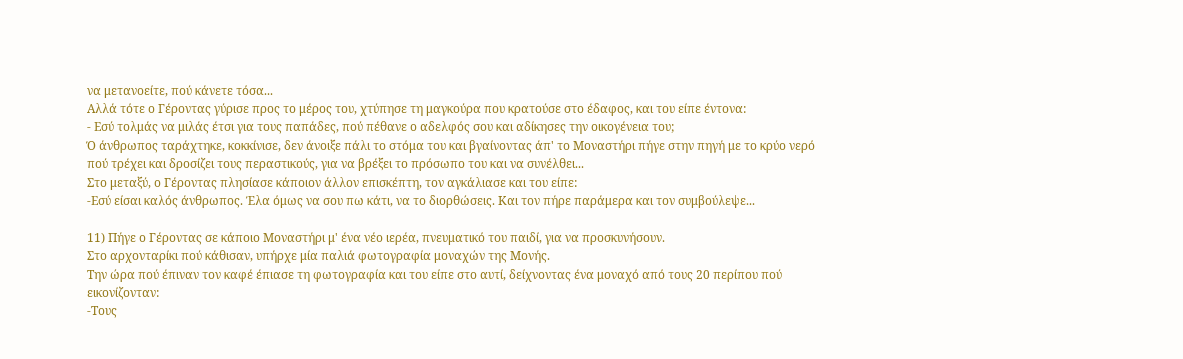να μετανοείτε, πού κάνετε τόσα...
Αλλά τότε ο Γέροντας γύρισε προς το μέρος του, χτύπησε τη μαγκούρα που κρατούσε στο έδαφος, και του είπε έντονα:
- Εσύ τολμάς να μιλάς έτσι για τους παπάδες, πού πέθανε ο αδελφός σου και αδίκησες την οικογένεια του;
Ό άνθρωπος ταράχτηκε, κοκκίνισε, δεν άνοιξε πάλι το στόμα του και βγαίνοντας άπ' το Μοναστήρι πήγε στην πηγή με το κρύο νερό πού τρέχει και δροσίζει τους περαστικούς, για να βρέξει το πρόσωπο του και να συνέλθει...
Στο μεταξύ, ο Γέροντας πλησίασε κάποιον άλλον επισκέπτη, τον αγκάλιασε και του είπε:
-Εσύ είσαι καλός άνθρωπος. Έλα όμως να σου πω κάτι, να το διορθώσεις. Και τον πήρε παράμερα και τον συμβούλεψε...

11) Πήγε ο Γέροντας σε κάποιο Μοναστήρι μ' ένα νέο ιερέα, πνευματικό του παιδί, για να προσκυνήσουν.
Στο αρχονταρίκι πού κάθισαν, υπήρχε μία παλιά φωτογραφία μοναχών της Μονής.
Την ώρα πού έπιναν τον καφέ έπιασε τη φωτογραφία και του είπε στο αυτί, δείχνοντας ένα μοναχό από τους 20 περίπου πού εικονίζονταν:
-Τους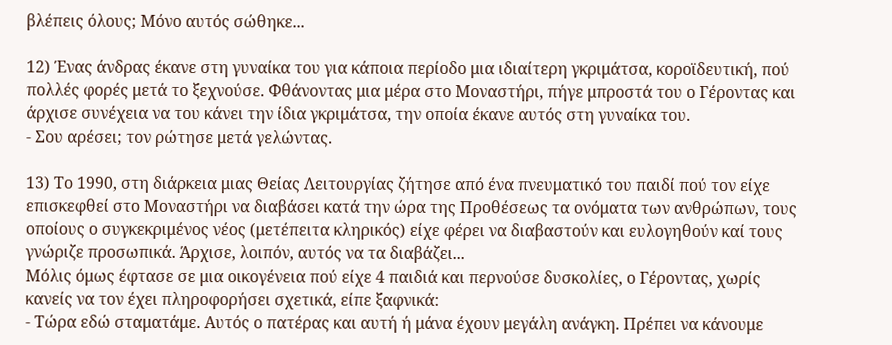βλέπεις όλους; Μόνο αυτός σώθηκε...

12) Ένας άνδρας έκανε στη γυναίκα του για κάποια περίοδο μια ιδιαίτερη γκριμάτσα, κοροϊδευτική, πού πολλές φορές μετά το ξεχνούσε. Φθάνοντας μια μέρα στο Μοναστήρι, πήγε μπροστά του ο Γέροντας και άρχισε συνέχεια να του κάνει την ίδια γκριμάτσα, την οποία έκανε αυτός στη γυναίκα του.
- Σου αρέσει; τον ρώτησε μετά γελώντας.

13) Το 1990, στη διάρκεια μιας Θείας Λειτουργίας ζήτησε από ένα πνευματικό του παιδί πού τον είχε επισκεφθεί στο Μοναστήρι να διαβάσει κατά την ώρα της Προθέσεως τα ονόματα των ανθρώπων, τους οποίους ο συγκεκριμένος νέος (μετέπειτα κληρικός) είχε φέρει να διαβαστούν και ευλογηθούν καί τους γνώριζε προσωπικά. Άρχισε, λοιπόν, αυτός να τα διαβάζει...
Μόλις όμως έφτασε σε μια οικογένεια πού είχε 4 παιδιά και περνούσε δυσκολίες, ο Γέροντας, χωρίς κανείς να τον έχει πληροφορήσει σχετικά, είπε ξαφνικά:
- Τώρα εδώ σταματάμε. Αυτός ο πατέρας και αυτή ή μάνα έχουν μεγάλη ανάγκη. Πρέπει να κάνουμε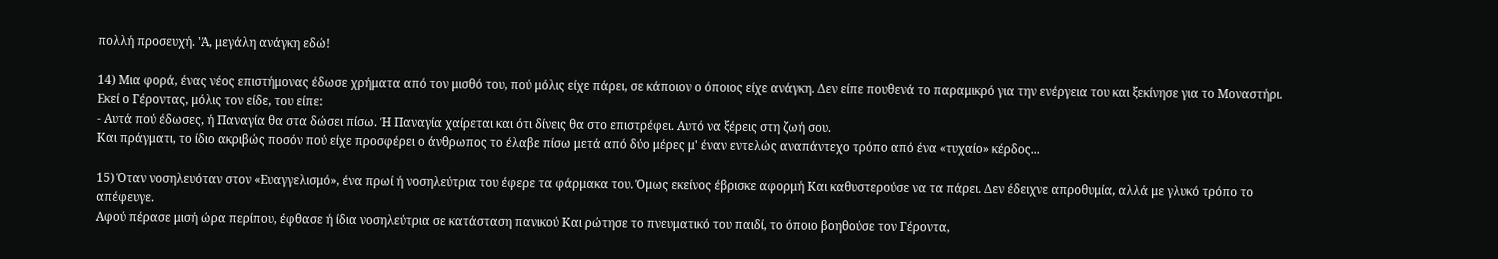πολλή προσευχή. 'Ά, μεγάλη ανάγκη εδώ!

14) Μια φορά, ένας νέος επιστήμονας έδωσε χρήματα από τον μισθό του, πού μόλις είχε πάρει, σε κάποιον ο όποιος είχε ανάγκη. Δεν είπε πουθενά το παραμικρό για την ενέργεια του και ξεκίνησε για το Μοναστήρι. Εκεί ο Γέροντας, μόλις τον είδε, του είπε:
- Αυτά πού έδωσες, ή Παναγία θα στα δώσει πίσω. Ή Παναγία χαίρεται και ότι δίνεις θα στο επιστρέφει. Αυτό να ξέρεις στη ζωή σου.
Και πράγματι, το ίδιο ακριβώς ποσόν πού είχε προσφέρει ο άνθρωπος το έλαβε πίσω μετά από δύο μέρες μ' έναν εντελώς αναπάντεχο τρόπο από ένα «τυχαίο» κέρδος...

15) Όταν νοσηλευόταν στον «Ευαγγελισμό», ένα πρωί ή νοσηλεύτρια του έφερε τα φάρμακα του. Όμως εκείνος έβρισκε αφορμή Και καθυστερούσε να τα πάρει. Δεν έδειχνε απροθυμία, αλλά με γλυκό τρόπο το απέφευγε.
Αφού πέρασε μισή ώρα περίπου, έφθασε ή ίδια νοσηλεύτρια σε κατάσταση πανικού Και ρώτησε το πνευματικό του παιδί, το όποιο βοηθούσε τον Γέροντα,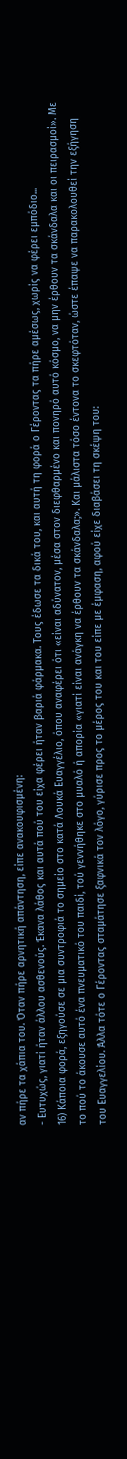αν πήρε τα χάπια του. Όταν πήρε αρνητική απάντηση, είπε ανακουφισμένη:
- Ευτυχώς, γιατί ήταν άλλου ασθενούς. Έκανα λάθος και αυτά πού του είχα φέρει ήταν βαριά φάρμακα. Τους έδωσε τα δικά του, και αυτή τη φορά ο Γέροντας τα πήρε αμέσως, χωρίς να φέρει εμπόδιο...
16) Κάποια φορά, εξηγούσε σε μια συντροφιά το σημείο στο κατά Λουκά Ευαγγέλιο, όπου αναφέρει ότι «είναι αδύνατον, μέσα στον διεφθαρμένο και πονηρό αυτό κόσμο, να μην έρθουν τα σκάνδαλα και οι πειρασμοί». Με το πού το άκουσε αυτό ένα πνευματικό του παιδί, τού γεννήθηκε στο μυαλό ή απορία «γιατί είναι ανάγκη να έρθουν τα σκάνδαλα;». Και μάλιστα τόσο έντονα το σκεφτόταν, ώστε έπαψε να παρακολουθεί την εξήγηση του Ευαγγελίου. Άλλα τότε ο Γέροντας σταμάτησε ξαφνικά τον λόγο, γύρισε προς το μέρος του και του είπε με έμφαση, αφού είχε διαβάσει τη σκέψη του: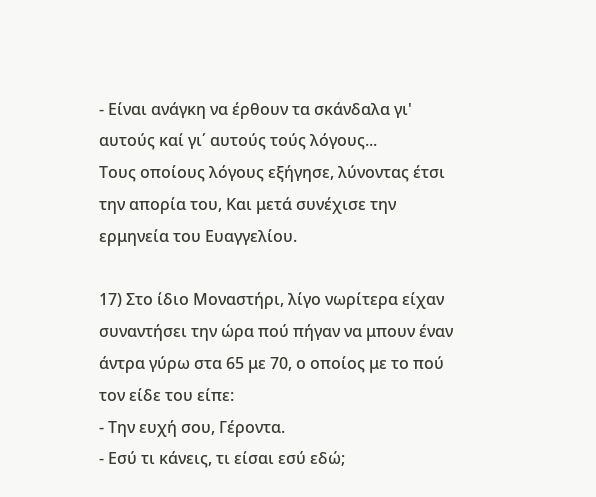- Είναι ανάγκη να έρθουν τα σκάνδαλα γι' αυτούς καί γι΄ αυτούς τούς λόγους...
Τους οποίους λόγους εξήγησε, λύνοντας έτσι την απορία του, Και μετά συνέχισε την ερμηνεία του Ευαγγελίου.

17) Στο ίδιο Μοναστήρι, λίγο νωρίτερα είχαν συναντήσει την ώρα πού πήγαν να μπουν έναν άντρα γύρω στα 65 με 70, ο οποίος με το πού τον είδε του είπε:
- Την ευχή σου, Γέροντα.
- Εσύ τι κάνεις, τι είσαι εσύ εδώ;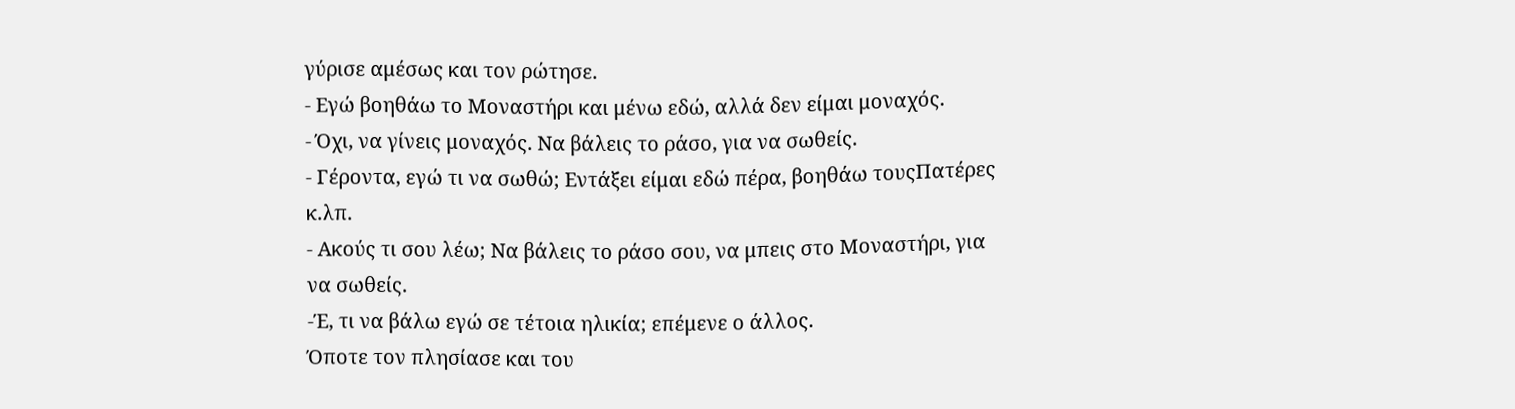γύρισε αμέσως και τον ρώτησε.
- Εγώ βοηθάω το Μοναστήρι και μένω εδώ, αλλά δεν είμαι μοναχός.
- Όχι, να γίνεις μοναχός. Να βάλεις το ράσο, για να σωθείς.
- Γέροντα, εγώ τι να σωθώ; Εντάξει είμαι εδώ πέρα, βοηθάω τουςΠατέρες κ.λπ.
- Ακούς τι σου λέω; Να βάλεις το ράσο σου, να μπεις στο Μοναστήρι, για να σωθείς.
-Έ, τι να βάλω εγώ σε τέτοια ηλικία; επέμενε ο άλλος.
Όποτε τον πλησίασε και του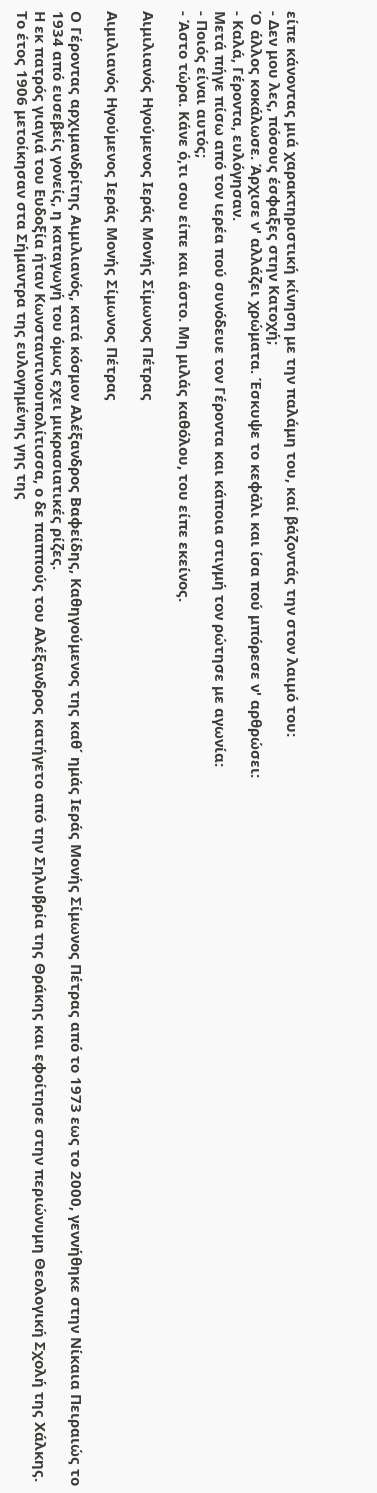είπε κάνοντας μιά χαρακτηριστική κίνηση με την παλάμη του, καί βάζοντάς την στον λαιμό του:
- Δεν μου λες, πόσους έσφαξες στην Κατοχή;
Ό άλλος κοκάλωσε. Άρχισε ν' αλλάζει χρώματα. Έσκυψε το κεφάλι και ίσα πού μπόρεσε ν' αρθρώσει:
- Καλά, Γέροντα, ευλόγησαν.
Μετά πήγε πίσω από τον ιερέα πού συνόδευε τον Γέροντα και κάποια στιγμή τον ρώτησε με αγωνία:
- Ποιός είναι αυτός;
- Άστο τώρα. Κάνε ό,τι σου είπε και άστο. Μη μιλάς καθόλου, του είπε εκείνος.

Αιμιλιανός Ηγούμενος Ιεράς Μονής Σίμωνος Πέτρας

Αιμιλιανός Ηγούμενος Ιεράς Μονής Σίμωνος Πέτρας

Ο Γέροντας αρχιμανδρίτης Αιμιλιανός, κατά κόσμον Αλέξανδρος Βαφείδης, Καθηγούμενος της καθ΄ ημάς Ιεράς Μονής Σίμωνος Πέτρας από το 1973 εως το 2000, γεννήθηκε στην Νίκαια Πειραιώς το 1934 από ευσεβείς γονείς, η καταγωγή του όμως εχει μικρασιατικές ρίζες.
Η εκ πατρός γιαγιά του Ευδοξία ήταν Κωνσταντινουπολίτισσα, ο δε παππούς του Αλέξανδρος κατήγετο από την Σηλυβρία της Θράκης και εφοίτησε στην περιώνυμη Θεολογική Σχολή της Χάλκης. Το έτος 1906 μετοίκησαν στα Σήμαντρα της ευλογημένης γης της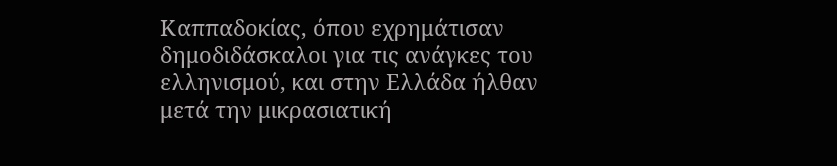Καππαδοκίας, όπου εχρημάτισαν δημοδιδάσκαλοι για τις ανάγκες του ελληνισμού, και στην Ελλάδα ήλθαν μετά την μικρασιατική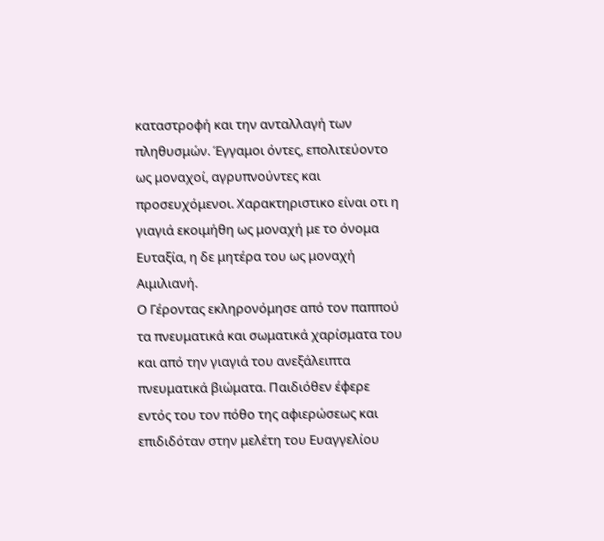καταστροφή και την ανταλλαγή των πληθυσμών. Έγγαμοι όντες, επολιτεύοντο ως μοναχοί, αγρυπνούντες και προσευχόμενοι. Χαρακτηριστικο είναι οτι η γιαγιά εκοιμήθη ως μοναχή με το όνομα Ευταξία, η δε μητέρα του ως μοναχή Αιμιλιανή.
Ο Γέροντας εκληρονόμησε από τον παππού τα πνευματικά και σωματικά χαρίσματα του και από την γιαγιά του ανεξάλειπτα πνευματικά βιώματα. Παιδιόθεν έφερε εντός του τον πόθο της αφιερώσεως και επιδιδόταν στην μελέτη του Ευαγγελίου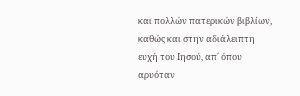και πολλών πατερικών βιβλίων, καθώς και στην αδιάλειπτη ευχή του Ιησού, απ΄ όπου αρυόταν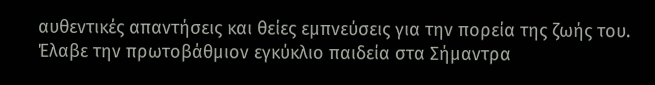αυθεντικές απαντήσεις και θείες εμπνεύσεις για την πορεία της ζωής του.
Έλαβε την πρωτοβάθμιον εγκύκλιο παιδεία στα Σήμαντρα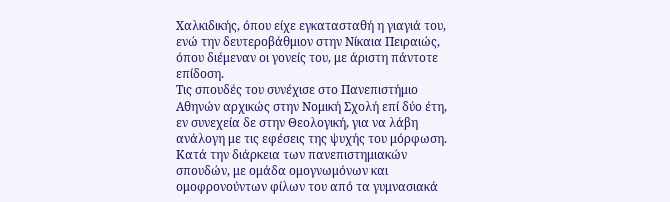Χαλκιδικής, όπου είχε εγκατασταθή η γιαγιά του, ενώ την δευτεροβάθμιον στην Νίκαια Πειραιώς, όπου διέμεναν οι γονείς του, με άριστη πάντοτε επίδοση.
Τις σπουδές του συνέχισε στο Πανεπιστήμιο Αθηνών αρχικώς στην Νομική Σχολή επί δύο έτη, εν συνεχεία δε στην Θεολογική, για να λάβη ανάλογη με τις εφέσεις της ψυχής του μόρφωση.
Κατά την διάρκεια των πανεπιστημιακών σπουδών, με ομάδα ομογνωμόνων και ομοφρονούντων φίλων του από τα γυμνασιακά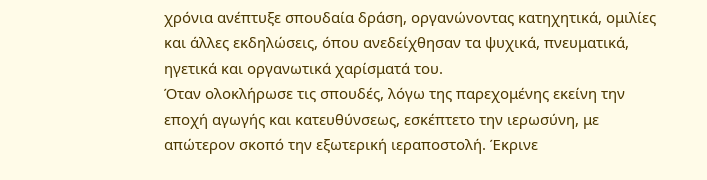χρόνια ανέπτυξε σπουδαία δράση, οργανώνοντας κατηχητικά, ομιλίες και άλλες εκδηλώσεις, όπου ανεδείχθησαν τα ψυχικά, πνευματικά, ηγετικά και οργανωτικά χαρίσματά του.
Όταν ολοκλήρωσε τις σπουδές, λόγω της παρεχομένης εκείνη την εποχή αγωγής και κατευθύνσεως, εσκέπτετο την ιερωσύνη, με απώτερον σκοπό την εξωτερική ιεραποστολή. Έκρινε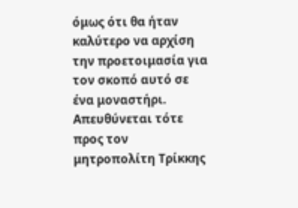όμως ότι θα ήταν καλύτερο να αρχίση την προετοιμασία για τον σκοπό αυτό σε ένα μοναστήρι. Απευθύνεται τότε προς τον μητροπολίτη Τρίκκης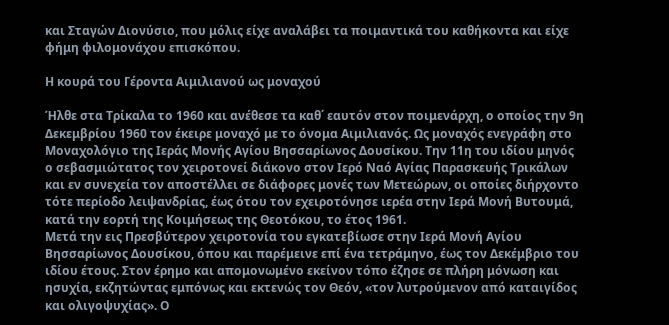και Σταγών Διονύσιο, που μόλις είχε αναλάβει τα ποιμαντικά του καθήκοντα και είχε φήμη φιλομονάχου επισκόπου.

Η κουρά του Γέροντα Αιμιλιανού ως μοναχού

Ήλθε στα Τρίκαλα το 1960 και ανέθεσε τα καθ΄ εαυτόν στον ποιμενάρχη, ο οποίος την 9η Δεκεμβρίου 1960 τον έκειρε μοναχό με το όνομα Αιμιλιανός. Ως μοναχός ενεγράφη στο Μοναχολόγιο της Ιεράς Μονής Αγίου Βησσαρίωνος Δουσίκου. Την 11η του ιδίου μηνός ο σεβασμιώτατος τον χειροτονεί διάκονο στον Ιερό Ναό Αγίας Παρασκευής Τρικάλων και εν συνεχεία τον αποστέλλει σε διάφορες μονές των Μετεώρων, οι οποίες διήρχοντο τότε περίοδο λειψανδρίας, έως ότου τον εχειροτόνησε ιερέα στην Ιερά Μονή Βυτουμά, κατά την εορτή της Κοιμήσεως της Θεοτόκου, το έτος 1961.
Μετά την εις Πρεσβύτερον χειροτονία του εγκατεβίωσε στην Ιερά Μονή Αγίου Βησσαρίωνος Δουσίκου, όπου και παρέμεινε επί ένα τετράμηνο, έως τον Δεκέμβριο του ιδίου έτους. Στον έρημο και απομονωμένο εκείνον τόπο έζησε σε πλήρη μόνωση και ησυχία, εκζητώντας εμπόνως και εκτενώς τον Θεόν, «τον λυτρούμενον από καταιγίδος και ολιγοψυχίας». Ο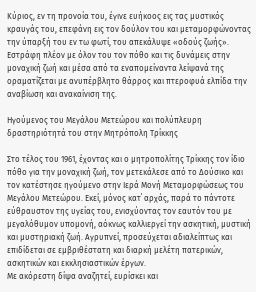Κύριος, εν τη προνοία του, έγινε ευήκοος εις τας μυστικός κραυγάς του, επεφάνη εις τον δούλον του και μεταμορφώνοντας την ύπαρξή του εν τω φωτί, του απεκάλυψε «οδούς ζωής».
Εστράφη πλέον με όλον του τον πόθο και τις δυνάμεις στην μοναχική ζωή και μέσα από τα εναπομείναντα λείψανά της οραματίζεται με ανυπέρβλητο θάρρος και πτεροφυά ελπίδα την αναβίωση και ανακαίνιση της.

Ηγούμενος του Μεγάλου Μετεώρου και πολύπλευρη δραστηριότητά του στην Μητρόπολη Τρίκκης

Στο τέλος του 1961, έχοντας και ο μητροπολίτης Τρίκκης τον ίδιο πόθο για την μοναχική ζωή, τον μετεκάλεσε από το Δούσικο και τον κατέστησε ηγούμενο στην Ιερά Μονή Μεταμορφώσεως του Μεγάλου Μετεώρου. Εκεί, μόνος κατ΄ αρχάς, παρά το πάντοτε εύθραυστον της υγείας του, ενισχύοντας τον εαυτόν του με μεγαλόθυμον υπομονή, αόκνως καλλιεργεί την ασκητική, μυστική και μυστηριακή ζωή. Αγρυπνεί, προσεύχεται αδιαλείπτως και επιδίδεται σε εμβριθέστατη και διαρκή μελέτη πατερικών, ασκητικών και εκκλησιαστικών έργων.
Με ακόρεστη δίψα αναζητεί, ευρίσκει και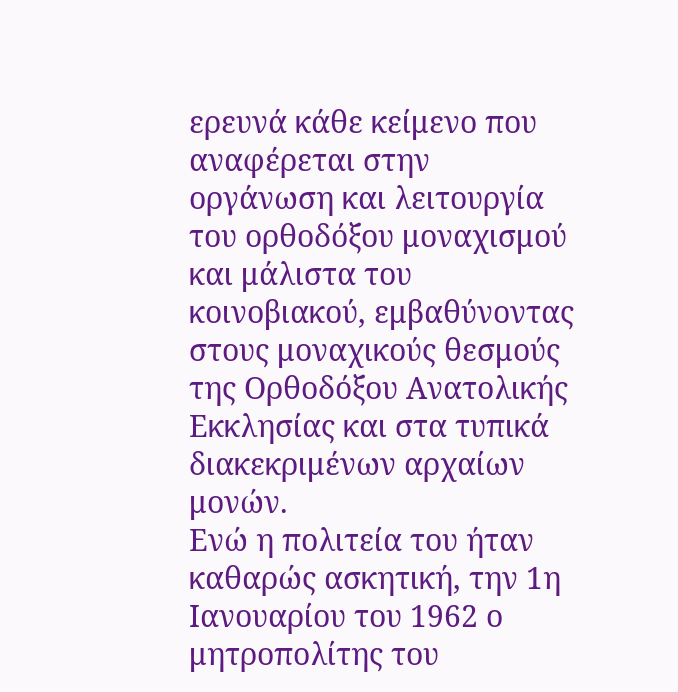ερευνά κάθε κείμενο που αναφέρεται στην οργάνωση και λειτουργία του ορθοδόξου μοναχισμού και μάλιστα του κοινοβιακού, εμβαθύνοντας στους μοναχικούς θεσμούς της Ορθοδόξου Ανατολικής Εκκλησίας και στα τυπικά διακεκριμένων αρχαίων μονών.
Ενώ η πολιτεία του ήταν καθαρώς ασκητική, την 1η Ιανουαρίου του 1962 ο μητροπολίτης του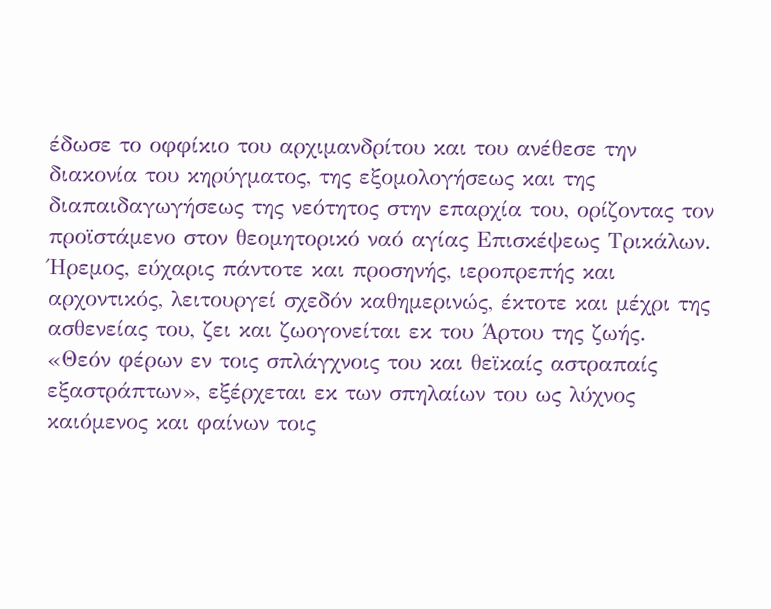έδωσε το οφφίκιο του αρχιμανδρίτου και του ανέθεσε την διακονία του κηρύγματος, της εξομολογήσεως και της διαπαιδαγωγήσεως της νεότητος στην επαρχία του, ορίζοντας τον προϊστάμενο στον θεομητορικό ναό αγίας Επισκέψεως Τρικάλων.
Ήρεμος, εύχαρις πάντοτε και προσηνής, ιεροπρεπής και αρχοντικός, λειτουργεί σχεδόν καθημερινώς, έκτοτε και μέχρι της ασθενείας του, ζει και ζωογονείται εκ του Άρτου της ζωής. «Θεόν φέρων εν τοις σπλάγχνοις του και θεϊκαίς αστραπαίς εξαστράπτων», εξέρχεται εκ των σπηλαίων του ως λύχνος καιόμενος και φαίνων τοις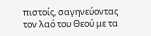πιστοίς, σαγηνεύοντας τον λαό του Θεού με τα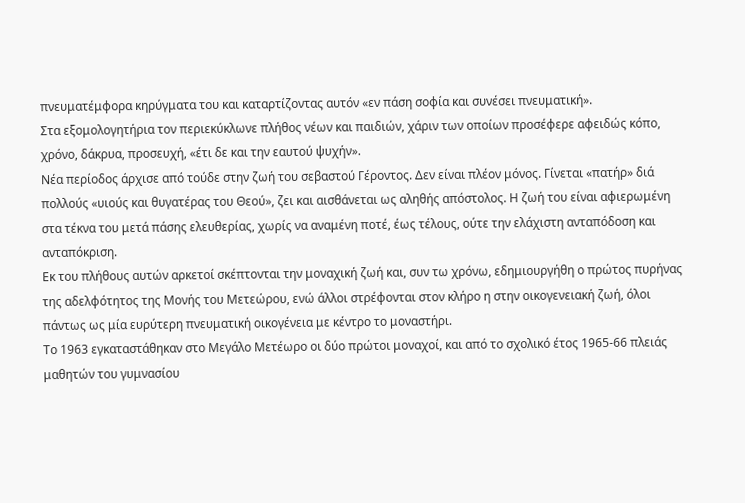πνευματέμφορα κηρύγματα του και καταρτίζοντας αυτόν «εν πάση σοφία και συνέσει πνευματική».
Στα εξομολογητήρια τον περιεκύκλωνε πλήθος νέων και παιδιών, χάριν των οποίων προσέφερε αφειδώς κόπο, χρόνο, δάκρυα, προσευχή, «έτι δε και την εαυτού ψυχήν».
Νέα περίοδος άρχισε από τούδε στην ζωή του σεβαστού Γέροντος. Δεν είναι πλέον μόνος. Γίνεται «πατήρ» διά πολλούς «υιούς και θυγατέρας του Θεού», ζει και αισθάνεται ως αληθής απόστολος. Η ζωή του είναι αφιερωμένη στα τέκνα του μετά πάσης ελευθερίας, χωρίς να αναμένη ποτέ, έως τέλους, ούτε την ελάχιστη ανταπόδοση και ανταπόκριση.
Εκ του πλήθους αυτών αρκετοί σκέπτονται την μοναχική ζωή και, συν τω χρόνω, εδημιουργήθη ο πρώτος πυρήνας της αδελφότητος της Μονής του Μετεώρου, ενώ άλλοι στρέφονται στον κλήρο η στην οικογενειακή ζωή, όλοι πάντως ως μία ευρύτερη πνευματική οικογένεια με κέντρο το μοναστήρι.
Το 1963 εγκαταστάθηκαν στο Μεγάλο Μετέωρο οι δύο πρώτοι μοναχοί, και από το σχολικό έτος 1965-66 πλειάς μαθητών του γυμνασίου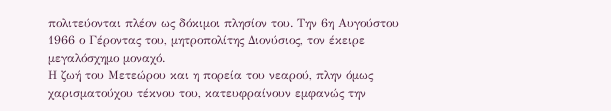πολιτεύονται πλέον ως δόκιμοι πλησίον του. Την 6η Αυγούστου 1966 ο Γέροντας του, μητροπολίτης Διονύσιος, τον έκειρε μεγαλόσχημο μοναχό.
Η ζωή του Μετεώρου και η πορεία του νεαρού, πλην όμως χαρισματούχου τέκνου του, κατευφραίνουν εμφανώς την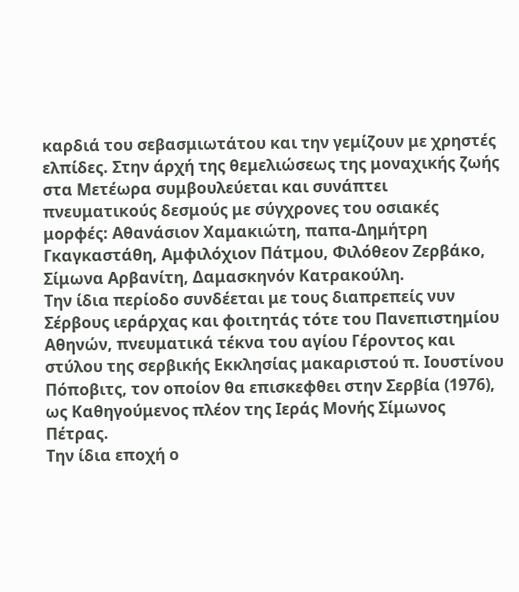καρδιά του σεβασμιωτάτου και την γεμίζουν με χρηστές ελπίδες. Στην άρχή της θεμελιώσεως της μοναχικής ζωής στα Μετέωρα συμβουλεύεται και συνάπτει πνευματικούς δεσμούς με σύγχρονες του οσιακές μορφές: Αθανάσιον Χαμακιώτη, παπα-Δημήτρη Γκαγκαστάθη, Αμφιλόχιον Πάτμου, Φιλόθεον Ζερβάκο, Σίμωνα Αρβανίτη, Δαμασκηνόν Κατρακούλη.
Την ίδια περίοδο συνδέεται με τους διαπρεπείς νυν Σέρβους ιεράρχας και φοιτητάς τότε του Πανεπιστημίου Αθηνών, πνευματικά τέκνα του αγίου Γέροντος και στύλου της σερβικής Εκκλησίας μακαριστού π. Ιουστίνου Πόποβιτς, τον οποίον θα επισκεφθει στην Σερβία (1976), ως Καθηγούμενος πλέον της Ιεράς Μονής Σίμωνος Πέτρας.
Την ίδια εποχή ο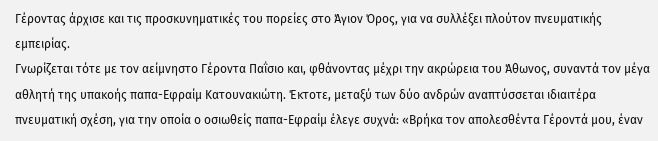Γέροντας άρχισε και τις προσκυνηματικές του πορείες στο Άγιον Όρος, για να συλλέξει πλούτον πνευματικής εμπειρίας.
Γνωρίζεται τότε με τον αείμνηστο Γέροντα Παΐσιο και, φθάνοντας μέχρι την ακρώρεια του Άθωνος, συναντά τον μέγα αθλητή της υπακοής παπα-Εφραίμ Κατουνακιώτη. Έκτοτε, μεταξύ των δύο ανδρών αναπτύσσεται ιδιαιτέρα πνευματική σχέση, για την οποία ο οσιωθείς παπα-Εφραίμ έλεγε συχνά: «Βρήκα τον απολεσθέντα Γέροντά μου, έναν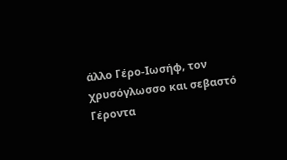άλλο Γέρο-Ιωσήφ, τον χρυσόγλωσσο και σεβαστό Γέροντα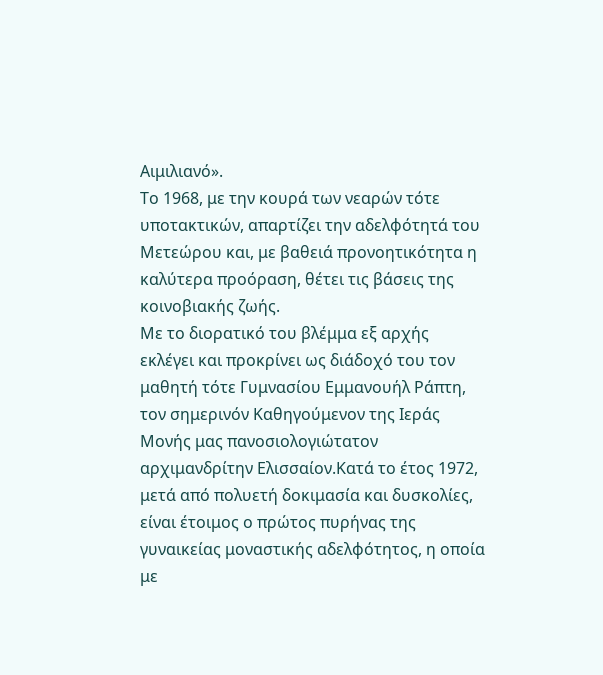Αιμιλιανό».
Το 1968, με την κουρά των νεαρών τότε υποτακτικών, απαρτίζει την αδελφότητά του Μετεώρου και, με βαθειά προνοητικότητα η καλύτερα προόραση, θέτει τις βάσεις της κοινοβιακής ζωής.
Με το διορατικό του βλέμμα εξ αρχής εκλέγει και προκρίνει ως διάδοχό του τον μαθητή τότε Γυμνασίου Εμμανουήλ Ράπτη, τον σημερινόν Καθηγούμενον της Ιεράς Μονής μας πανοσιολογιώτατον αρχιμανδρίτην Ελισσαίον.Κατά το έτος 1972, μετά από πολυετή δοκιμασία και δυσκολίες, είναι έτοιμος ο πρώτος πυρήνας της γυναικείας μοναστικής αδελφότητος, η οποία με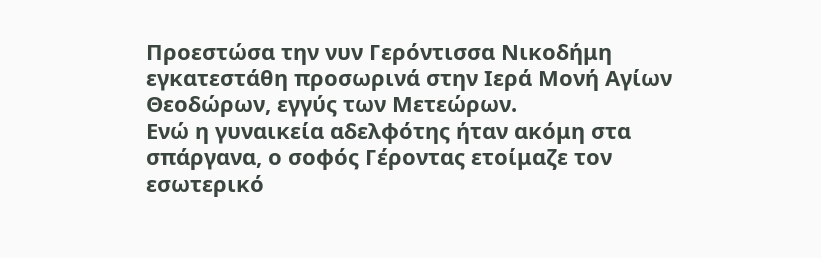Προεστώσα την νυν Γερόντισσα Νικοδήμη εγκατεστάθη προσωρινά στην Ιερά Μονή Αγίων Θεοδώρων, εγγύς των Μετεώρων.
Ενώ η γυναικεία αδελφότης ήταν ακόμη στα σπάργανα, ο σοφός Γέροντας ετοίμαζε τον εσωτερικό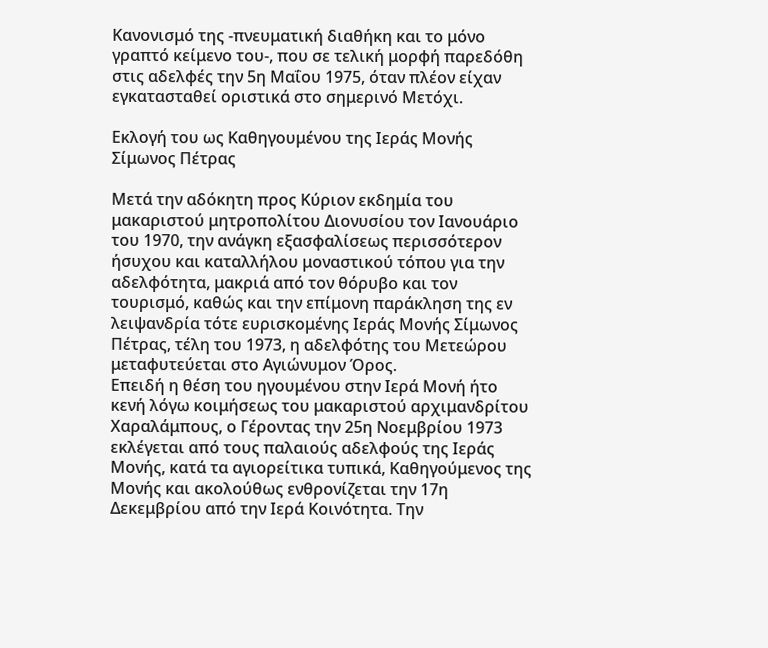Κανονισμό της -πνευματική διαθήκη και το μόνο γραπτό κείμενο του-, που σε τελική μορφή παρεδόθη στις αδελφές την 5η Μαΐου 1975, όταν πλέον είχαν εγκατασταθεί οριστικά στο σημερινό Μετόχι.

Εκλογή του ως Καθηγουμένου της Ιεράς Μονής Σίμωνος Πέτρας

Μετά την αδόκητη προς Κύριον εκδημία του μακαριστού μητροπολίτου Διονυσίου τον Ιανουάριο του 1970, την ανάγκη εξασφαλίσεως περισσότερον ήσυχου και καταλλήλου μοναστικού τόπου για την αδελφότητα, μακριά από τον θόρυβο και τον τουρισμό, καθώς και την επίμονη παράκληση της εν λειψανδρία τότε ευρισκομένης Ιεράς Μονής Σίμωνος Πέτρας, τέλη του 1973, η αδελφότης του Μετεώρου μεταφυτεύεται στο Αγιώνυμον Όρος.
Επειδή η θέση του ηγουμένου στην Ιερά Μονή ήτο κενή λόγω κοιμήσεως του μακαριστού αρχιμανδρίτου Χαραλάμπους, ο Γέροντας την 25η Νοεμβρίου 1973 εκλέγεται από τους παλαιούς αδελφούς της Ιεράς Μονής, κατά τα αγιορείτικα τυπικά, Καθηγούμενος της Μονής και ακολούθως ενθρονίζεται την 17η Δεκεμβρίου από την Ιερά Κοινότητα. Την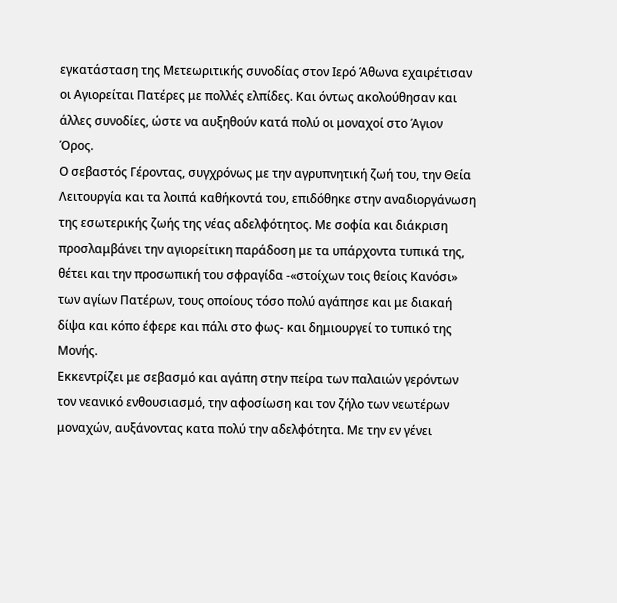εγκατάσταση της Μετεωριτικής συνοδίας στον Ιερό Άθωνα εχαιρέτισαν οι Αγιορείται Πατέρες με πολλές ελπίδες. Και όντως ακολούθησαν και άλλες συνοδίες, ώστε να αυξηθούν κατά πολύ οι μοναχοί στο Άγιον Όρος.
Ο σεβαστός Γέροντας, συγχρόνως με την αγρυπνητική ζωή του, την Θεία Λειτουργία και τα λοιπά καθήκοντά του, επιδόθηκε στην αναδιοργάνωση της εσωτερικής ζωής της νέας αδελφότητος. Με σοφία και διάκριση προσλαμβάνει την αγιορείτικη παράδοση με τα υπάρχοντα τυπικά της, θέτει και την προσωπική του σφραγίδα -«στοίχων τοις θείοις Κανόσι» των αγίων Πατέρων, τους οποίους τόσο πολύ αγάπησε και με διακαή δίψα και κόπο έφερε και πάλι στο φως- και δημιουργεί το τυπικό της Μονής.
Εκκεντρίζει με σεβασμό και αγάπη στην πείρα των παλαιών γερόντων τον νεανικό ενθουσιασμό, την αφοσίωση και τον ζήλο των νεωτέρων μοναχών, αυξάνοντας κατα πολύ την αδελφότητα. Με την εν γένει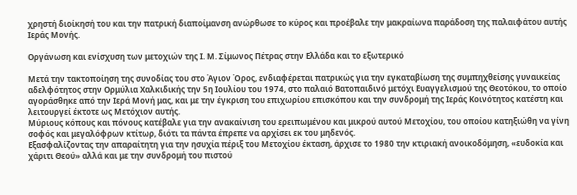χρηστή διοίκησή του και την πατρική διαποίμανση ανώρθωσε το κύρος και προέβαλε την μακραίωνα παράδοση της παλαιφάτου αυτής Ιεράς Μονής.

Οργάνωση και ενίσχυση των μετοχιών της Ι. Μ. Σίμωνος Πέτρας στην Ελλάδα και το εξωτερικό

Μετά την τακτοποίηση της συνοδίας του στο Άγιον Όρος, ενδιαφέρεται πατρικώς για την εγκαταβίωση της συμπηχθείσης γυναικείας αδελφότητος στην Ορμύλια Χαλκιδικής την 5η Ιουλίου του 1974, στο παλαιό Βατοπαιδινό μετόχι Ευαγγελισμού της Θεοτόκου, το οποίο αγοράσθηκε από την Ιερά Μονή μας, και με την έγκριση του επιχωρίου επισκόπου και την συνδρομή της Ιεράς Κοινότητος κατέστη και λειτουργεί έκτοτε ως Μετόχιον αυτής.
Μύριους κόπους και πόνους κατέβαλε για την ανακαίνιση του ερειπωμένου και μικρού αυτού Μετοχίου, του οποίου κατηξιώθη να γίνη σοφός και μεγαλόφρων κτίτωρ, διότι τα πάντα έπρεπε να αρχίσει εκ του μηδενός.
Εξασφαλίζοντας την απαραίτητη για την ησυχία πέριξ του Μετοχίου έκταση, άρχισε το 1980 την κτιριακή ανοικοδόμηση, «ευδοκία και χάριτι Θεού» αλλά και με την συνδρομή του πιστού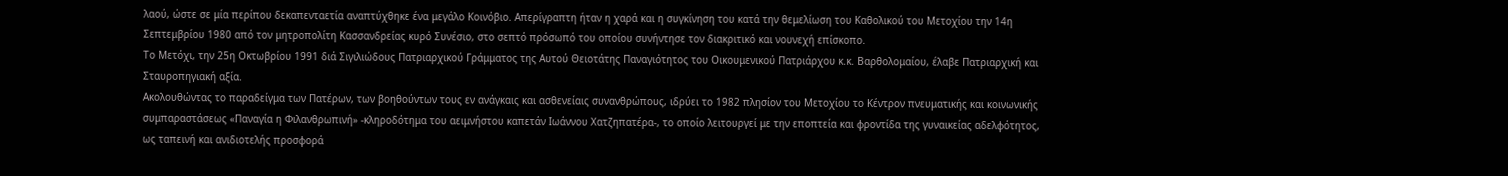λαού, ώστε σε μία περίπου δεκαπενταετία αναπτύχθηκε ένα μεγάλο Κοινόβιο. Απερίγραπτη ήταν η χαρά και η συγκίνηση του κατά την θεμελίωση του Καθολικού του Μετοχίου την 14η Σεπτεμβρίου 1980 από τον μητροπολίτη Κασσανδρείας κυρό Συνέσιο, στο σεπτό πρόσωπό του οποίου συνήντησε τον διακριτικό και νουνεχή επίσκοπο.
Το Μετόχι, την 25η Οκτωβρίου 1991 διά Σιγιλιώδους Πατριαρχικού Γράμματος της Αυτού Θειοτάτης Παναγιότητος του Οικουμενικού Πατριάρχου κ.κ. Βαρθολομαίου, έλαβε Πατριαρχική και Σταυροπηγιακή αξία.
Ακολουθώντας το παραδείγμα των Πατέρων, των βοηθούντων τους εν ανάγκαις και ασθενείαις συνανθρώπους, ιδρύει το 1982 πλησίον του Μετοχίου το Κέντρον πνευματικής και κοινωνικής συμπαραστάσεως «Παναγία η Φιλανθρωπινή» -κληροδότημα του αειμνήστου καπετάν Ιωάννου Χατζηπατέρα-, το οποίο λειτουργεί με την εποπτεία και φροντίδα της γυναικείας αδελφότητος, ως ταπεινή και ανιδιοτελής προσφορά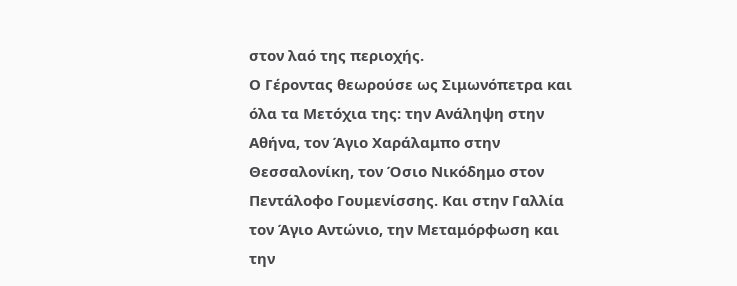στον λαό της περιοχής.
Ο Γέροντας θεωρούσε ως Σιμωνόπετρα και όλα τα Μετόχια της: την Ανάληψη στην Αθήνα, τον Άγιο Χαράλαμπο στην Θεσσαλονίκη, τον Όσιο Νικόδημο στον Πεντάλοφο Γουμενίσσης. Και στην Γαλλία τον Άγιο Αντώνιο, την Μεταμόρφωση και την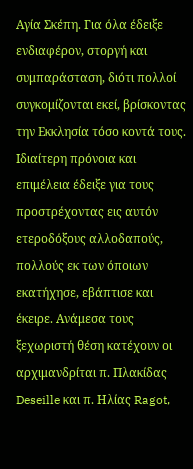Αγία Σκέπη. Για όλα έδειξε ενδιαφέρον, στοργή και συμπαράσταση, διότι πολλοί συγκομίζονται εκεί, βρίσκοντας την Εκκλησία τόσο κοντά τους.
Ιδιαίτερη πρόνοια και επιμέλεια έδειξε για τους προστρέχοντας εις αυτόν ετεροδόξους αλλοδαπούς, πολλούς εκ των όποιων εκατήχησε, εβάπτισε και έκειρε. Ανάμεσα τους ξεχωριστή θέση κατέχουν οι αρχιμανδρίται π. Πλακίδας Deseille και π. Ηλίας Ragot,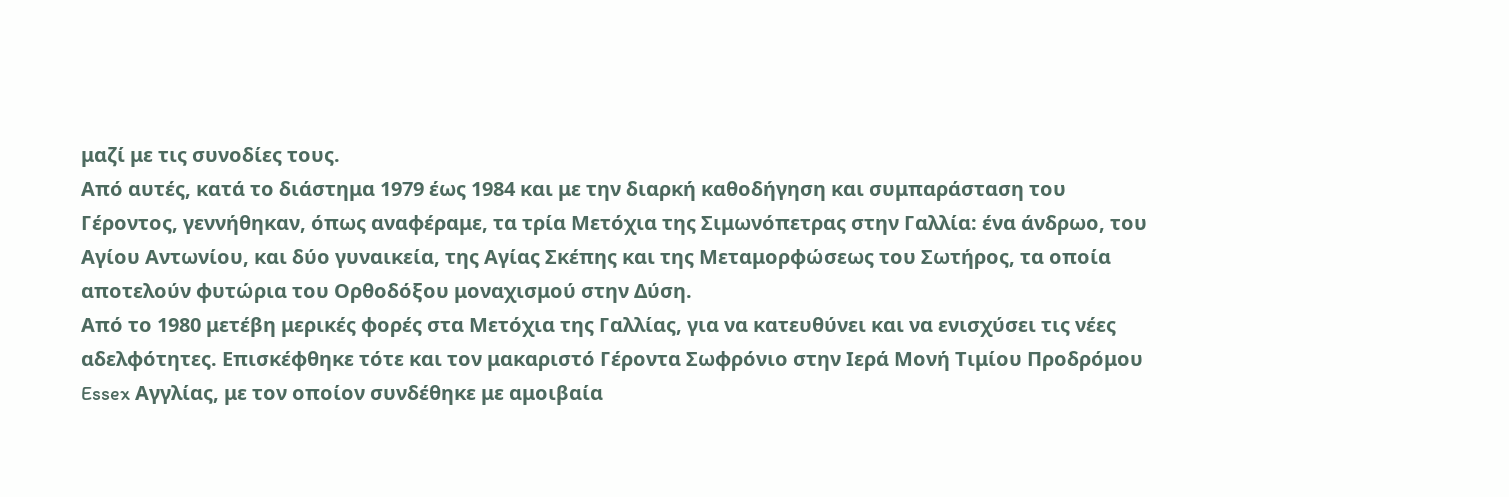μαζί με τις συνοδίες τους.
Από αυτές, κατά το διάστημα 1979 έως 1984 και με την διαρκή καθοδήγηση και συμπαράσταση του Γέροντος, γεννήθηκαν, όπως αναφέραμε, τα τρία Μετόχια της Σιμωνόπετρας στην Γαλλία: ένα άνδρωο, του Αγίου Αντωνίου, και δύο γυναικεία, της Αγίας Σκέπης και της Μεταμορφώσεως του Σωτήρος, τα οποία αποτελούν φυτώρια του Ορθοδόξου μοναχισμού στην Δύση.
Από το 1980 μετέβη μερικές φορές στα Μετόχια της Γαλλίας, για να κατευθύνει και να ενισχύσει τις νέες αδελφότητες. Επισκέφθηκε τότε και τον μακαριστό Γέροντα Σωφρόνιο στην Ιερά Μονή Τιμίου Προδρόμου Essex Αγγλίας, με τον οποίον συνδέθηκε με αμοιβαία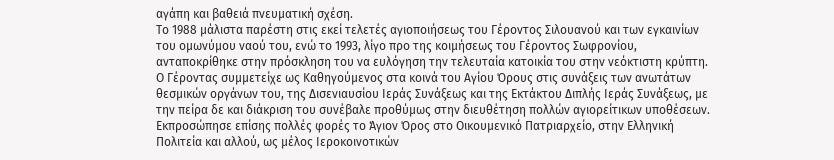αγάπη και βαθειά πνευματική σχέση.
Το 1988 μάλιστα παρέστη στις εκεί τελετές αγιοποιήσεως του Γέροντος Σιλουανού και των εγκαινίων του ομωνύμου ναού του, ενώ το 1993, λίγο προ της κοιμήσεως του Γέροντος Σωφρονίου, ανταποκρίθηκε στην πρόσκληση του να ευλόγηση την τελευταία κατοικία του στην νεόκτιστη κρύπτη.
Ο Γέροντας συμμετείχε ως Καθηγούμενος στα κοινά του Αγίου Όρους στις συνάξεις των ανωτάτων θεσμικών οργάνων του, της Δισενιαυσίου Ιεράς Συνάξεως και της Εκτάκτου Διπλής Ιεράς Συνάξεως, με την πείρα δε και διάκριση του συνέβαλε προθύμως στην διευθέτηση πολλών αγιορείτικων υποθέσεων. Εκπροσώπησε επίσης πολλές φορές το Άγιον Όρος στο Οικουμενικό Πατριαρχείο, στην Ελληνική Πολιτεία και αλλού, ως μέλος Ιεροκοινοτικών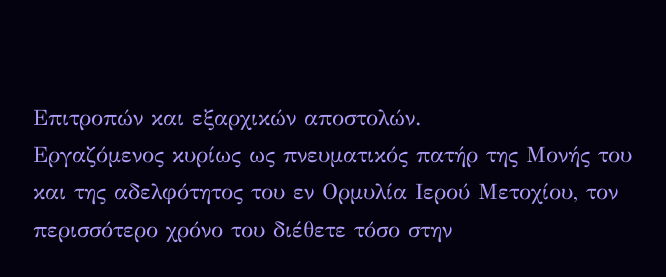Επιτροπών και εξαρχικών αποστολών.
Εργαζόμενος κυρίως ως πνευματικός πατήρ της Μονής του και της αδελφότητος του εν Ορμυλία Ιερού Μετοχίου, τον περισσότερο χρόνο του διέθετε τόσο στην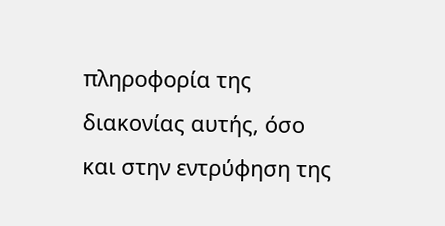πληροφορία της διακονίας αυτής, όσο και στην εντρύφηση της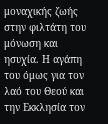μοναχικής ζωής στην φιλτάτη του μόνωση και ησυχία. Η αγάπη του όμως για τον λαό του Θεού και την Εκκλησία τον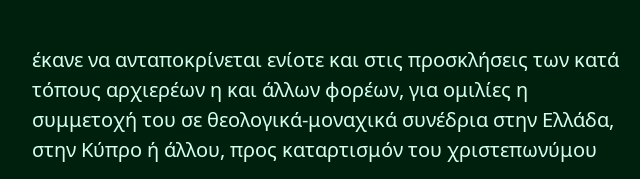έκανε να ανταποκρίνεται ενίοτε και στις προσκλήσεις των κατά τόπους αρχιερέων η και άλλων φορέων, για ομιλίες η συμμετοχή του σε θεολογικά-μοναχικά συνέδρια στην Ελλάδα, στην Κύπρο ή άλλου, προς καταρτισμόν του χριστεπωνύμου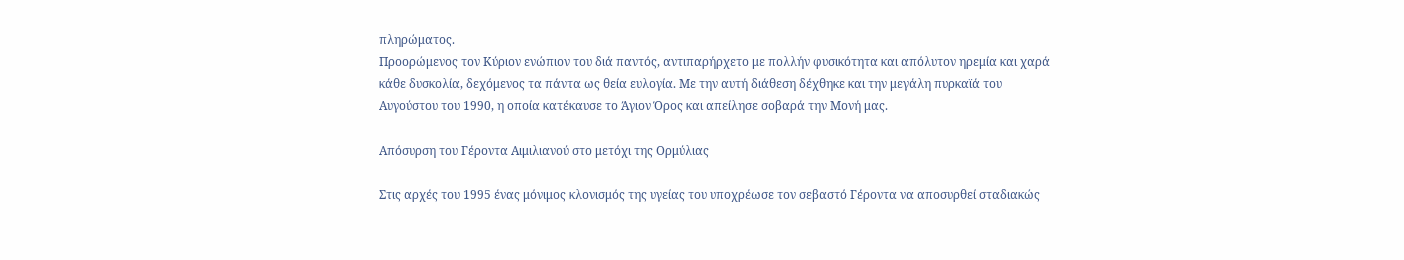πληρώματος.
Προορώμενος τον Κύριον ενώπιον του διά παντός, αντιπαρήρχετο με πολλήν φυσικότητα και απόλυτον ηρεμία και χαρά κάθε δυσκολία, δεχόμενος τα πάντα ως θεία ευλογία. Με την αυτή διάθεση δέχθηκε και την μεγάλη πυρκαϊά του Αυγούστου του 1990, η οποία κατέκαυσε το Άγιον Όρος και απείλησε σοβαρά την Μονή μας.

Απόσυρση του Γέροντα Αιμιλιανού στο μετόχι της Ορμύλιας

Στις αρχές του 1995 ένας μόνιμος κλονισμός της υγείας του υποχρέωσε τον σεβαστό Γέροντα να αποσυρθεί σταδιακώς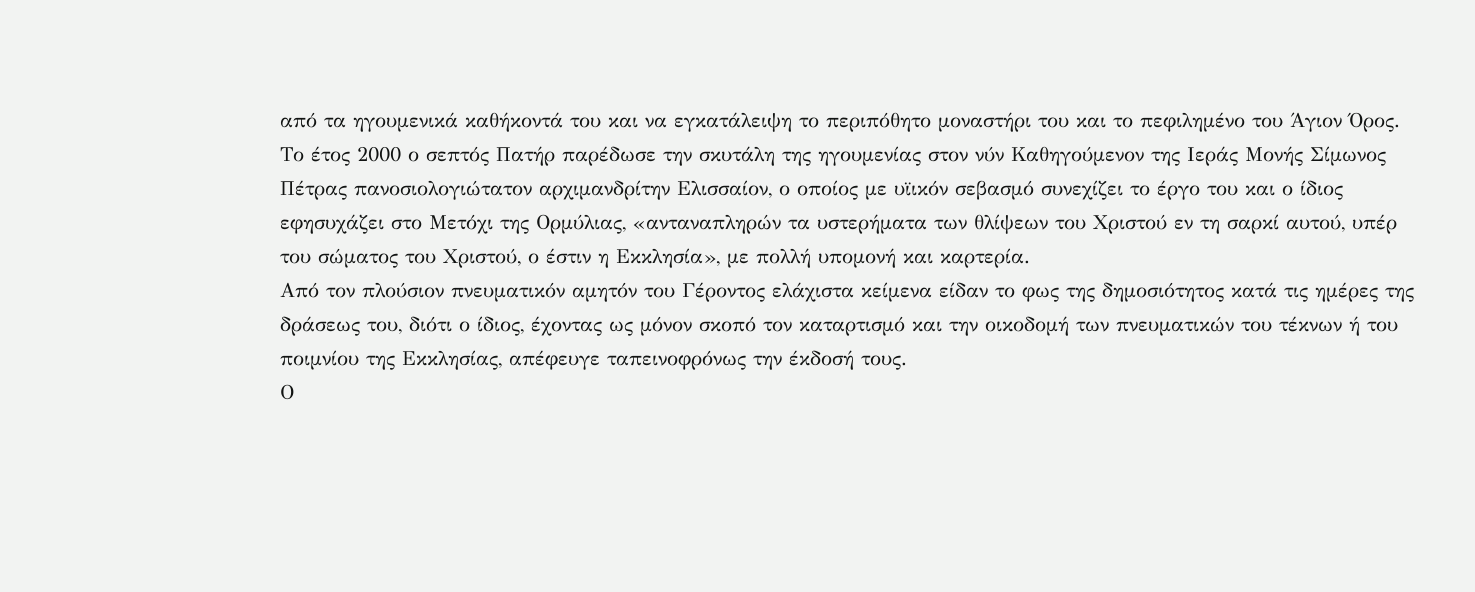από τα ηγουμενικά καθήκοντά του και να εγκατάλειψη το περιπόθητο μοναστήρι του και το πεφιλημένο του Άγιον Όρος. Το έτος 2000 ο σεπτός Πατήρ παρέδωσε την σκυτάλη της ηγουμενίας στον νύν Καθηγούμενον της Ιεράς Μονής Σίμωνος Πέτρας πανοσιολογιώτατον αρχιμανδρίτην Ελισσαίον, ο οποίος με υϊικόν σεβασμό συνεχίζει το έργο του και ο ίδιος εφησυχάζει στο Μετόχι της Ορμύλιας, «ανταναπληρών τα υστερήματα των θλίψεων του Χριστού εν τη σαρκί αυτού, υπέρ του σώματος του Χριστού, ο έστιν η Εκκλησία», με πολλή υπομονή και καρτερία.
Από τον πλούσιον πνευματικόν αμητόν του Γέροντος ελάχιστα κείμενα είδαν το φως της δημοσιότητος κατά τις ημέρες της δράσεως του, διότι ο ίδιος, έχοντας ως μόνον σκοπό τον καταρτισμό και την οικοδομή των πνευματικών του τέκνων ή του ποιμνίου της Εκκλησίας, απέφευγε ταπεινοφρόνως την έκδοσή τους.
Ο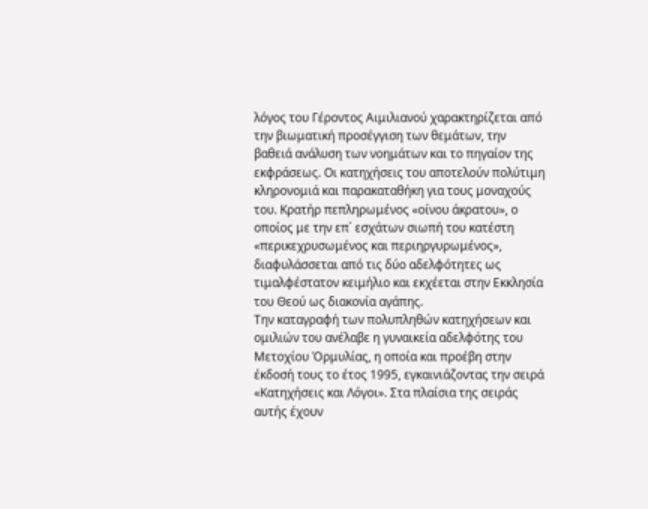λόγος του Γέροντος Αιμιλιανού χαρακτηρίζεται από την βιωματική προσέγγιση των θεμάτων, την βαθειά ανάλυση των νοημάτων και το πηγαίον της εκφράσεως. Οι κατηχήσεις του αποτελούν πολύτιμη κληρονομιά και παρακαταθήκη για τους μοναχούς του. Κρατήρ πεπληρωμένος «οίνου άκρατου», ο οποίος με την επ΄ εσχάτων σιωπή του κατέστη «περικεχρυσωμένος και περιηργυρωμένος», διαφυλάσσεται από τις δύο αδελφότητες ως τιμαλφέστατον κειμήλιο και εκχέεται στην Εκκλησία του Θεού ως διακονία αγάπης.
Την καταγραφή των πολυπληθών κατηχήσεων και ομιλιών του ανέλαβε η γυναικεία αδελφότης του Μετοχίου Όρμυλίας, η οποία και προέβη στην έκδοσή τους το έτος 1995, εγκαινιάζοντας την σειρά «Κατηχήσεις και Λόγοι». Στα πλαίσια της σειράς αυτής έχουν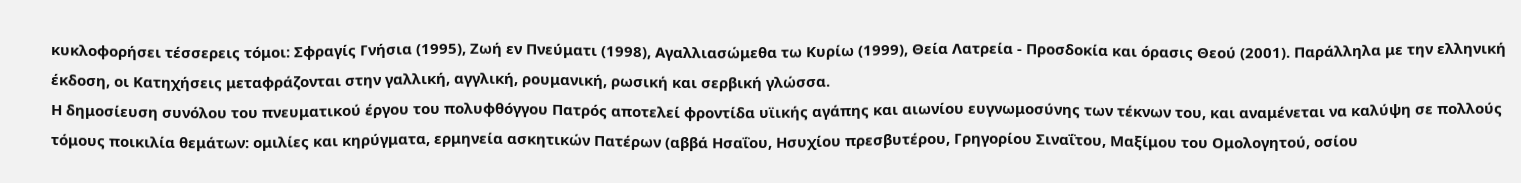κυκλοφορήσει τέσσερεις τόμοι: Σφραγίς Γνήσια (1995), Ζωή εν Πνεύματι (1998), Αγαλλιασώμεθα τω Κυρίω (1999), Θεία Λατρεία - Προσδοκία και όρασις Θεού (2001). Παράλληλα με την ελληνική έκδοση, οι Κατηχήσεις μεταφράζονται στην γαλλική, αγγλική, ρουμανική, ρωσική και σερβική γλώσσα.
Η δημοσίευση συνόλου του πνευματικού έργου του πολυφθόγγου Πατρός αποτελεί φροντίδα υϊικής αγάπης και αιωνίου ευγνωμοσύνης των τέκνων του, και αναμένεται να καλύψη σε πολλούς τόμους ποικιλία θεμάτων: ομιλίες και κηρύγματα, ερμηνεία ασκητικών Πατέρων (αββά Ησαΐου, Ησυχίου πρεσβυτέρου, Γρηγορίου Σιναΐτου, Μαξίμου του Ομολογητού, οσίου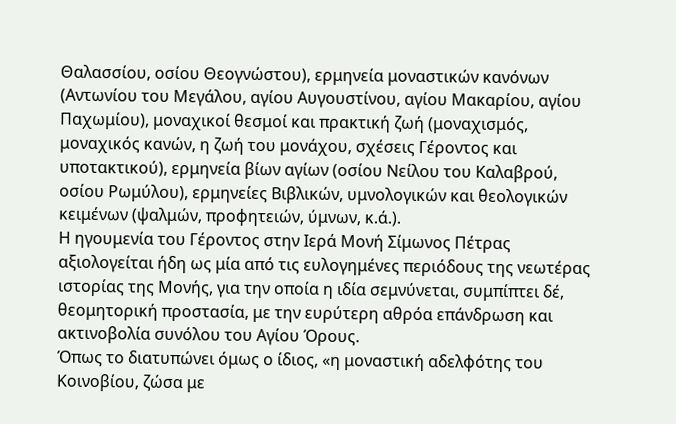Θαλασσίου, οσίου Θεογνώστου), ερμηνεία μοναστικών κανόνων (Αντωνίου του Μεγάλου, αγίου Αυγουστίνου, αγίου Μακαρίου, αγίου Παχωμίου), μοναχικοί θεσμοί και πρακτική ζωή (μοναχισμός, μοναχικός κανών, η ζωή του μονάχου, σχέσεις Γέροντος και υποτακτικού), ερμηνεία βίων αγίων (οσίου Νείλου του Καλαβρού, οσίου Ρωμύλου), ερμηνείες Βιβλικών, υμνολογικών και θεολογικών κειμένων (ψαλμών, προφητειών, ύμνων, κ.ά.).
Η ηγουμενία του Γέροντος στην Ιερά Μονή Σίμωνος Πέτρας αξιολογείται ήδη ως μία από τις ευλογημένες περιόδους της νεωτέρας ιστορίας της Μονής, για την οποία η ιδία σεμνύνεται, συμπίπτει δέ, θεομητορική προστασία, με την ευρύτερη αθρόα επάνδρωση και ακτινοβολία συνόλου του Αγίου Όρους.
Όπως το διατυπώνει όμως ο ίδιος, «η μοναστική αδελφότης του Κοινοβίου, ζώσα με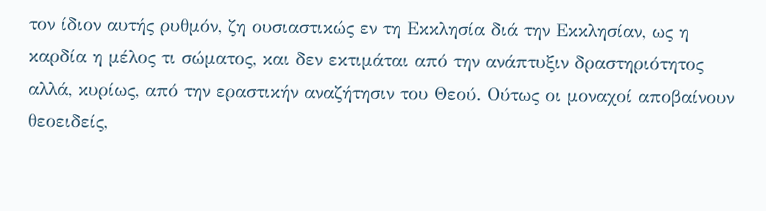τον ίδιον αυτής ρυθμόν, ζη ουσιαστικώς εν τη Εκκλησία διά την Εκκλησίαν, ως η καρδία η μέλος τι σώματος, και δεν εκτιμάται από την ανάπτυξιν δραστηριότητος αλλά, κυρίως, από την εραστικήν αναζήτησιν του Θεού. Ούτως οι μοναχοί αποβαίνουν θεοειδείς,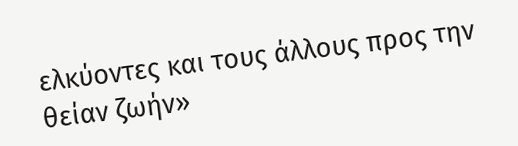ελκύοντες και τους άλλους προς την θείαν ζωήν»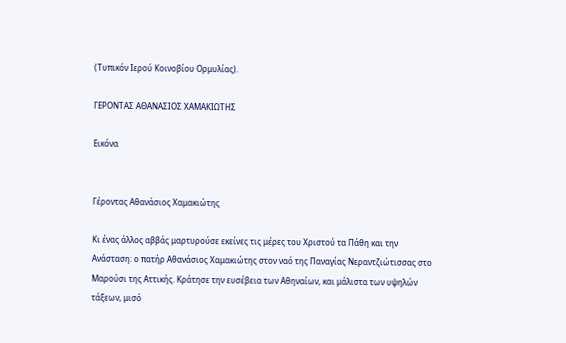(Τυπικόν Ιερού Κοινοβίου Ορμυλίας).

ΓΕΡΟΝΤΑΣ ΑΘΑΝΑΣΙΟΣ ΧΑΜΑΚΙΩΤΗΣ

Εικόνα


Γέροντας Αθανάσιος Χαμακιώτης

Κι ένας άλλος αββάς μαρτυρούσε εκείνες τις μέρες του Χριστού τα Πάθη και την Ανάσταση: ο πατήρ Αθανάσιος Χαμακιώτης στον ναό της Παναγίας Νεραντζιώτισσας στο Μαρούσι της Αττικής. Κράτησε την ευσέβεια των Αθηναίων, και μάλιστα των υψηλών τάξεων, μισό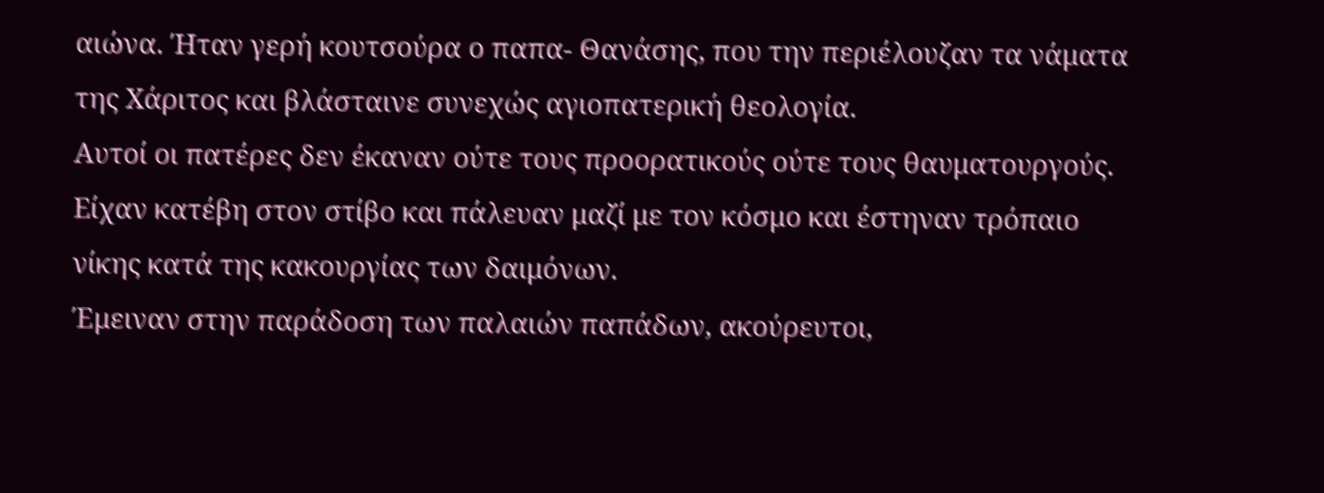αιώνα. Ήταν γερή κουτσούρα ο παπα- Θανάσης, που την περιέλουζαν τα νάματα της Χάριτος και βλάσταινε συνεχώς αγιοπατερική θεολογία.
Αυτοί οι πατέρες δεν έκαναν ούτε τους προορατικούς ούτε τους θαυματουργούς. Είχαν κατέβη στον στίβο και πάλευαν μαζί με τον κόσμο και έστηναν τρόπαιο νίκης κατά της κακουργίας των δαιμόνων.
Έμειναν στην παράδοση των παλαιών παπάδων, ακούρευτοι,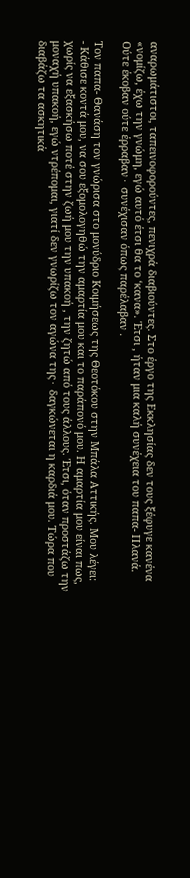αναρωμάτιστοι, ταπεινοφορούντες, πενιχρά διαβιούντες. Στο έργο της Εκκλησίας δεν τους ξέφυγε κανένα «νομίζω, έχω την γνώμη, εγώ αυτό έτσι θα το ‘κανα». Έτσι , ήταν μια καλή συνέχεια του παπα- Πλανά. Ούτε έκοβαν ούτε έρραβαν∙ συνέχισαν όπως παρέλαβαν .

Τον παπα- Θανάση τον γνώρισα στο μονύδριο Κοιμήσεως της Θεοτόκου στην Μπάλα Αττικής. Μου λέγει:
- Κάθισε κοντά μου, να σου εξομολογηθώ την αμαρτία μου και το παράπονό μου. Η αμαρτία μου είναι πως, χωρίς να εξασκήσω ποτέ στην ζωή μου την υπακοή , την ζητώ από τους άλλους. Έτσι, όταν προστάζω την μοναχή υπακοή, εγώ ντρέπομαι, γιατί δεν γνωρίζω τον αγώνα της∙ δαγκώνεται η καρδιά μου. Τώρα που διαβάζω τα ασκητικά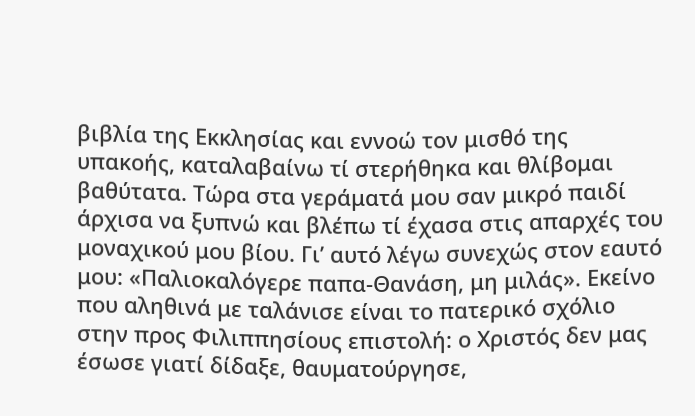βιβλία της Εκκλησίας και εννοώ τον μισθό της υπακοής, καταλαβαίνω τί στερήθηκα και θλίβομαι βαθύτατα. Τώρα στα γεράματά μου σαν μικρό παιδί άρχισα να ξυπνώ και βλέπω τί έχασα στις απαρχές του μοναχικού μου βίου. Γι’ αυτό λέγω συνεχώς στον εαυτό μου: «Παλιοκαλόγερε παπα-Θανάση, μη μιλάς». Εκείνο που αληθινά με ταλάνισε είναι το πατερικό σχόλιο στην προς Φιλιππησίους επιστολή: ο Χριστός δεν μας έσωσε γιατί δίδαξε, θαυματούργησε,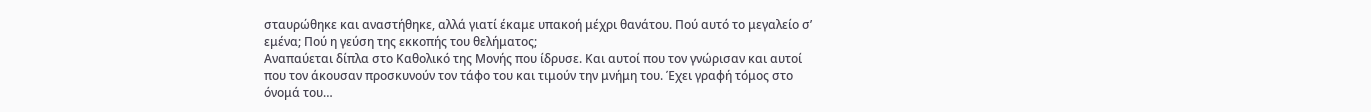σταυρώθηκε και αναστήθηκε, αλλά γιατί έκαμε υπακοή μέχρι θανάτου. Πού αυτό το μεγαλείο σ’ εμένα; Πού η γεύση της εκκοπής του θελήματος;
Αναπαύεται δίπλα στο Καθολικό της Μονής που ίδρυσε. Και αυτοί που τον γνώρισαν και αυτοί που τον άκουσαν προσκυνούν τον τάφο του και τιμούν την μνήμη του. Έχει γραφή τόμος στο όνομά του…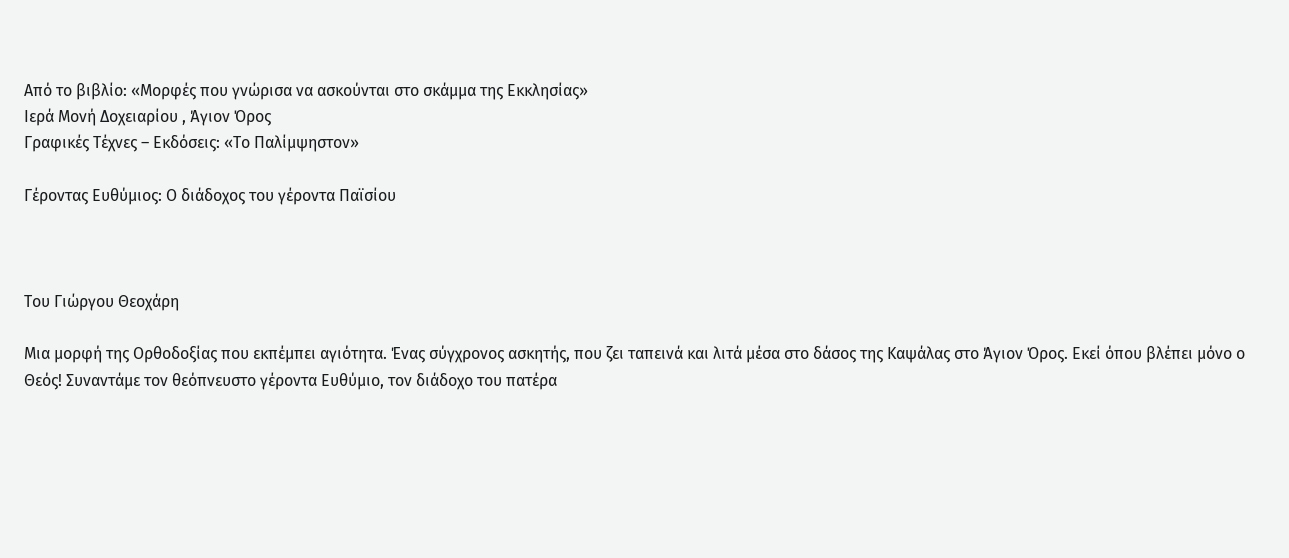Από το βιβλίο: «Μορφές που γνώρισα να ασκούνται στο σκάμμα της Εκκλησίας»
Ιερά Μονή Δοχειαρίου , Άγιον Όρος
Γραφικές Τέχνες – Εκδόσεις: «Το Παλίμψηστον»

Γέροντας Ευθύμιος: Ο διάδοχος του γέροντα Παϊσίου



Του Γιώργου Θεοχάρη

Mια μορφή της Ορθοδοξίας που εκπέμπει αγιότητα. Ένας σύγχρονος ασκητής, που ζει ταπεινά και λιτά μέσα στο δάσος της Καψάλας στο Άγιον Όρος. Εκεί όπου βλέπει μόνο ο Θεός! Συναντάμε τον θεόπνευστο γέροντα Ευθύμιο, τον διάδοχο του πατέρα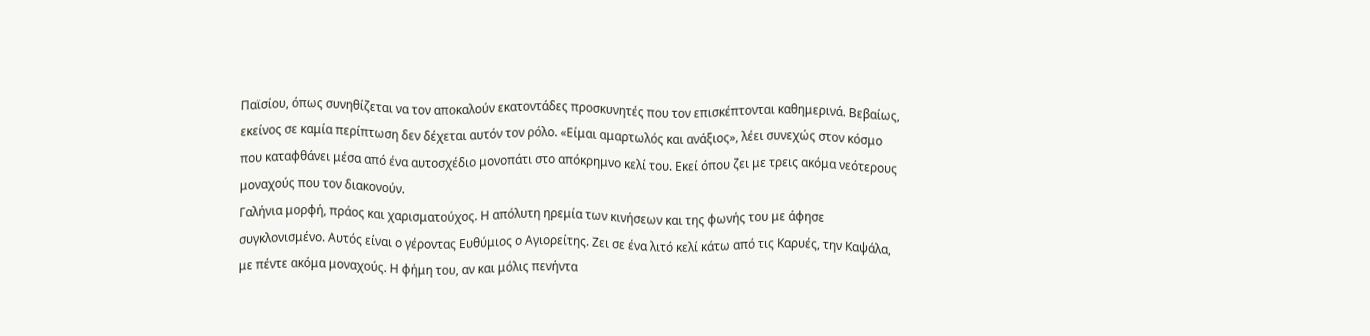Παϊσίου, όπως συνηθίζεται να τον αποκαλούν εκατοντάδες προσκυνητές που τον επισκέπτονται καθημερινά. Βεβαίως, εκείνος σε καμία περίπτωση δεν δέχεται αυτόν τον ρόλο. «Είμαι αμαρτωλός και ανάξιος», λέει συνεχώς στον κόσμο που καταφθάνει μέσα από ένα αυτοσχέδιο μονοπάτι στο απόκρημνο κελί του. Εκεί όπου ζει με τρεις ακόμα νεότερους μοναχούς που τον διακονούν.
Γαλήνια μορφή, πράος και χαρισματoύχος. Η απόλυτη ηρεμία των κινήσεων και της φωνής του με άφησε συγκλονισμένο. Αυτός είναι ο γέροντας Ευθύμιος ο Αγιορείτης. Ζει σε ένα λιτό κελί κάτω από τις Καρυές, την Καψάλα, με πέντε ακόμα μοναχούς. Η φήμη του, αν και μόλις πενήντα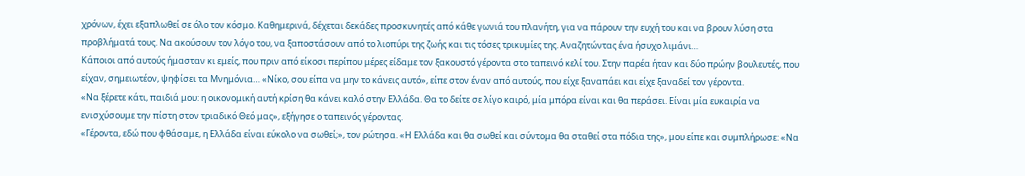χρόνων, έχει εξαπλωθεί σε όλο τον κόσμο. Καθημερινά, δέχεται δεκάδες προσκυνητές από κάθε γωνιά του πλανήτη, για να πάρουν την ευχή του και να βρουν λύση στα προβλήματά τους. Να ακούσουν τον λόγο του, να ξαποστάσουν από το λιοπύρι της ζωής και τις τόσες τρικυμίες της. Αναζητώντας ένα ήσυχο λιμάνι…
Κάποιοι από αυτούς ήμασταν κι εμείς, που πριν από είκοσι περίπου μέρες είδαμε τον ξακουστό γέροντα στο ταπεινό κελί του. Στην παρέα ήταν και δύο πρώην βουλευτές, που είχαν, σημειωτέον, ψηφίσει τα Μνημόνια… «Νίκο, σου είπα να μην το κάνεις αυτό», είπε στον έναν από αυτούς, που είχε ξαναπάει και είχε ξαναδεί τον γέροντα.
«Να ξέρετε κάτι, παιδιά μου: η οικονομική αυτή κρίση θα κάνει καλό στην Ελλάδα. Θα το δείτε σε λίγο καιρό, μία μπόρα είναι και θα περάσει. Είναι μία ευκαιρία να ενισχύσουμε την πίστη στον τριαδικό Θεό μας», εξήγησε ο ταπεινός γέροντας.
«Γέροντα, εδώ που φθάσαμε, η Ελλάδα είναι εύκολο να σωθεί;», τον ρώτησα. «Η Ελλάδα και θα σωθεί και σύντομα θα σταθεί στα πόδια της», μου είπε και συμπλήρωσε: «Να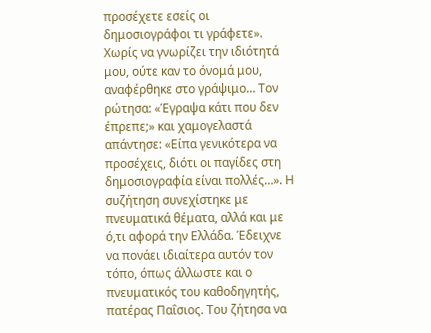προσέχετε εσείς οι δημοσιογράφοι τι γράφετε».
Χωρίς να γνωρίζει την ιδιότητά μου, ούτε καν το όνομά μου, αναφέρθηκε στο γράψιμο… Τον ρώτησα: «Έγραψα κάτι που δεν έπρεπε;» και χαμογελαστά απάντησε: «Είπα γενικότερα να προσέχεις, διότι οι παγίδες στη δημοσιογραφία είναι πολλές…». Η συζήτηση συνεχίστηκε με πνευματικά θέματα, αλλά και με ό,τι αφορά την Ελλάδα. Έδειχνε να πονάει ιδιαίτερα αυτόν τον τόπο, όπως άλλωστε και ο πνευματικός του καθοδηγητής, πατέρας Παΐσιος. Του ζήτησα να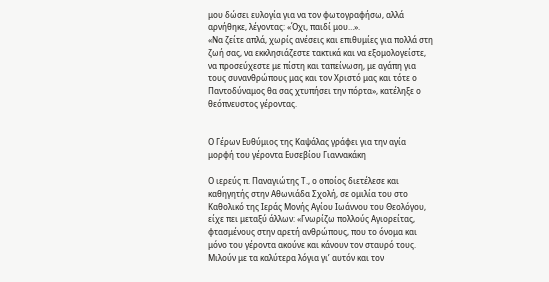μου δώσει ευλογία για να τον φωτογραφήσω, αλλά αρνήθηκε, λέγοντας: «Όχι, παιδί μου…».
«Να ζείτε απλά, χωρίς ανέσεις και επιθυμίες για πολλά στη ζωή σας, να εκκλησιάζεστε τακτικά και να εξομολογείστε, να προσεύχεστε με πίστη και ταπείνωση, με αγάπη για τους συνανθρώπους μας και τον Χριστό μας και τότε ο Παντοδύναμος θα σας χτυπήσει την πόρτα», κατέληξε ο θεόπνευστος γέροντας.


Ο Γέρων Ευθύμιος της Καψάλας γράφει για την αγία μορφή του γέροντα Ευσεβίου Γιαννακάκη

Ο ιερεύς π. Παναγιώτης Τ., ο οποίος διετέλεσε και καθηγητής στην Αθωνιάδα Σχολή, σε ομιλία του στο Καθολικό της Ιεράς Μονής Αγίου Ιωάννου του Θεολόγου, είχε πει μεταξύ άλλων: «Γνωρίζω πολλούς Αγιορείτας, φτασμένους στην αρετή ανθρώπους, που το όνομα και μόνο του γέροντα ακούνε και κάνουν τον σταυρό τους. Μιλούν με τα καλύτερα λόγια γι’ αυτόν και τον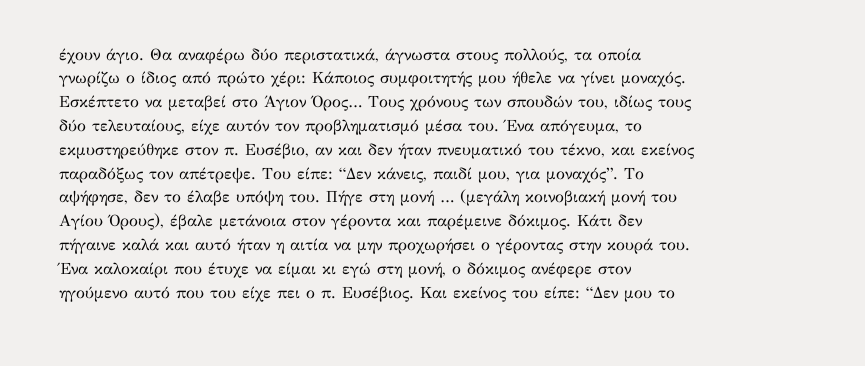έχουν άγιο. Θα αναφέρω δύο περιστατικά, άγνωστα στους πολλούς, τα οποία γνωρίζω ο ίδιος από πρώτο χέρι: Κάποιος συμφοιτητής μου ήθελε να γίνει μοναχός. Εσκέπτετο να μεταβεί στο Άγιον Όρος… Τους χρόνους των σπουδών του, ιδίως τους δύο τελευταίους, είχε αυτόν τον προβληματισμό μέσα του. Ένα απόγευμα, το εκμυστηρεύθηκε στον π. Ευσέβιο, αν και δεν ήταν πνευματικό του τέκνο, και εκείνος παραδόξως τον απέτρεψε. Του είπε: “Δεν κάνεις, παιδί μου, για μοναχός”. Το αψήφησε, δεν το έλαβε υπόψη του. Πήγε στη μονή … (μεγάλη κοινοβιακή μονή του Αγίου Όρους), έβαλε μετάνοια στον γέροντα και παρέμεινε δόκιμος. Κάτι δεν πήγαινε καλά και αυτό ήταν η αιτία να μην προχωρήσει ο γέροντας στην κουρά του. Ένα καλοκαίρι που έτυχε να είμαι κι εγώ στη μονή, ο δόκιμος ανέφερε στον ηγούμενο αυτό που του είχε πει ο π. Ευσέβιος. Και εκείνος του είπε: “Δεν μου το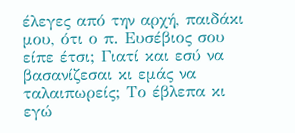έλεγες από την αρχή, παιδάκι μου, ότι ο π. Ευσέβιος σου είπε έτσι; Γιατί και εσύ να βασανίζεσαι κι εμάς να ταλαιπωρείς; Το έβλεπα κι εγώ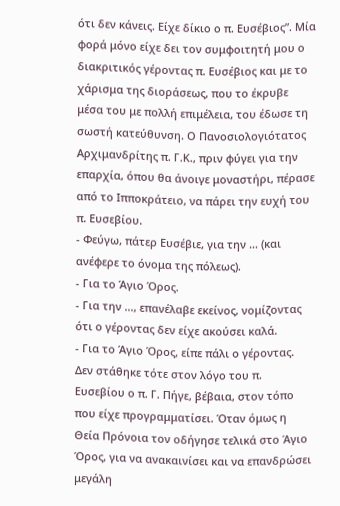ότι δεν κάνεις. Είχε δίκιο ο π. Ευσέβιος”. Μία φορά μόνο είχε δει τον συμφοιτητή μου ο διακριτικός γέροντας π. Ευσέβιος και με το χάρισμα της διοράσεως, που το έκρυβε μέσα του με πολλή επιμέλεια, του έδωσε τη σωστή κατεύθυνση. Ο Πανοσιολογιότατος Αρχιμανδρίτης π. Γ.Κ., πριν φύγει για την επαρχία, όπου θα άνοιγε μοναστήρι, πέρασε από το Ιπποκράτειο, να πάρει την ευχή του π. Ευσεβίου.
- Φεύγω, πάτερ Ευσέβιε, για την … (και ανέφερε το όνομα της πόλεως).
- Για το Άγιο Όρος.
- Για την …, επανέλαβε εκείνος, νομίζοντας ότι ο γέροντας δεν είχε ακούσει καλά.
- Για το Άγιο Όρος, είπε πάλι ο γέροντας.
Δεν στάθηκε τότε στον λόγο του π. Ευσεβίου ο π. Γ. Πήγε, βέβαια, στον τόπο που είχε προγραμματίσει. Όταν όμως η Θεία Πρόνοια τον οδήγησε τελικά στο Άγιο Όρος, για να ανακαινίσει και να επανδρώσει μεγάλη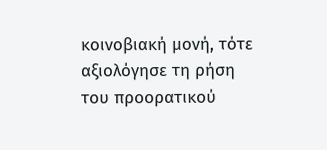κοινοβιακή μονή, τότε αξιολόγησε τη ρήση του προορατικού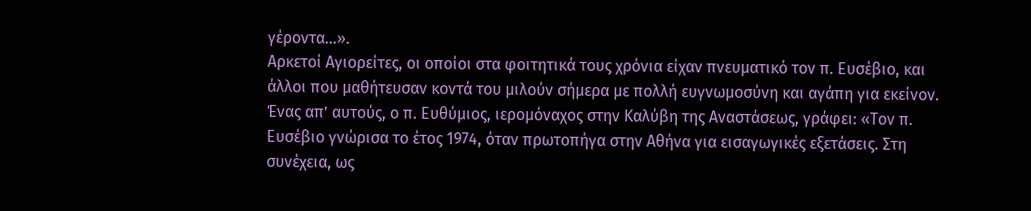γέροντα…».
Αρκετοί Αγιορείτες, οι οποίοι στα φοιτητικά τους χρόνια είχαν πνευματικό τον π. Ευσέβιο, και άλλοι που μαθήτευσαν κοντά του μιλούν σήμερα με πολλή ευγνωμοσύνη και αγάπη για εκείνον. Ένας απ’ αυτούς, ο π. Ευθύμιος, ιερομόναχος στην Καλύβη της Αναστάσεως, γράφει: «Τον π. Ευσέβιο γνώρισα το έτος 1974, όταν πρωτοπήγα στην Αθήνα για εισαγωγικές εξετάσεις. Στη συνέχεια, ως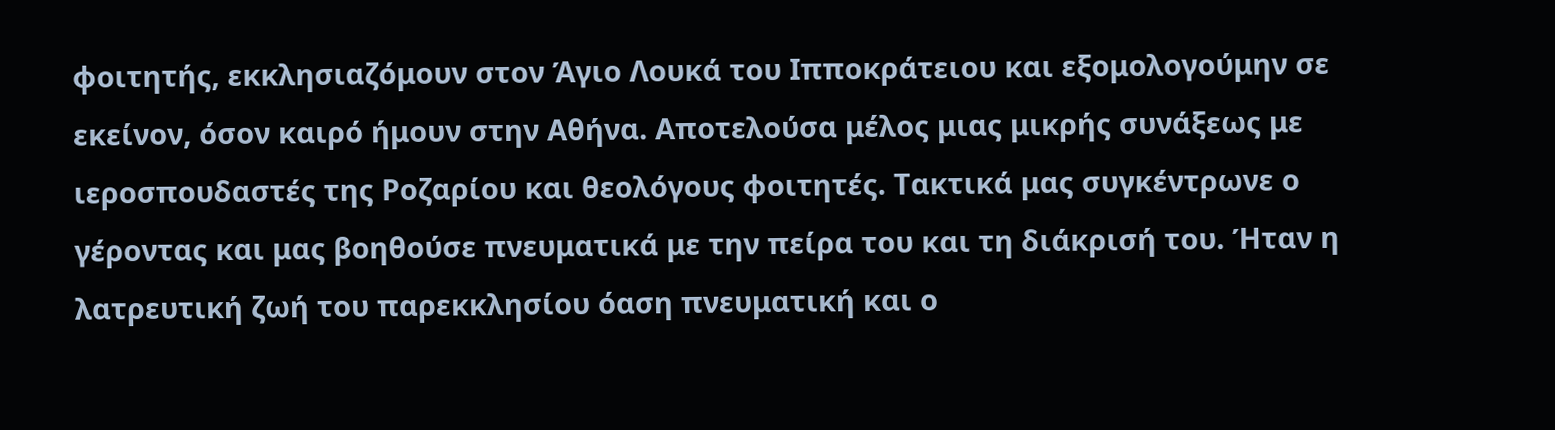φοιτητής, εκκλησιαζόμουν στον Άγιο Λουκά του Ιπποκράτειου και εξομολογούμην σε εκείνον, όσον καιρό ήμουν στην Αθήνα. Αποτελούσα μέλος μιας μικρής συνάξεως με ιεροσπουδαστές της Ροζαρίου και θεολόγους φοιτητές. Τακτικά μας συγκέντρωνε ο γέροντας και μας βοηθούσε πνευματικά με την πείρα του και τη διάκρισή του. Ήταν η λατρευτική ζωή του παρεκκλησίου όαση πνευματική και ο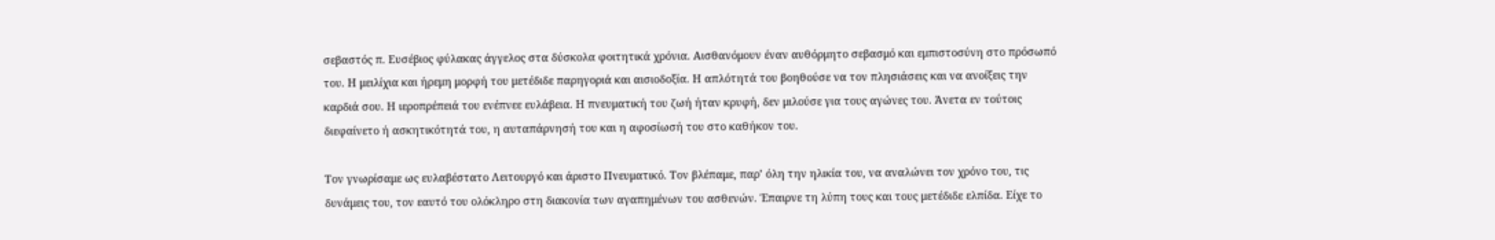σεβαστός π. Ευσέβιος φύλακας άγγελος στα δύσκολα φοιτητικά χρόνια. Αισθανόμουν έναν αυθόρμητο σεβασμό και εμπιστοσύνη στο πρόσωπό του. Η μειλίχια και ήρεμη μορφή του μετέδιδε παρηγοριά και αισιοδοξία. Η απλότητά του βοηθούσε να τον πλησιάσεις και να ανοίξεις την καρδιά σου. Η ιεροπρέπειά του ενέπνεε ευλάβεια. Η πνευματική του ζωή ήταν κρυφή, δεν μιλούσε για τους αγώνες του. Άνετα εν τούτοις διεφαίνετο ή ασκητικότητά του, η αυταπάρνησή του και η αφοσίωσή του στο καθήκον του.

Τον γνωρίσαμε ως ευλαβέστατο Λειτουργό και άριστο Πνευματικό. Τον βλέπαμε, παρ’ όλη την ηλικία του, να αναλώνει τον χρόνο του, τις δυνάμεις του, τον εαυτό του ολόκληρο στη διακονία των αγαπημένων του ασθενών. Έπαιρνε τη λύπη τους και τους μετέδιδε ελπίδα. Είχε το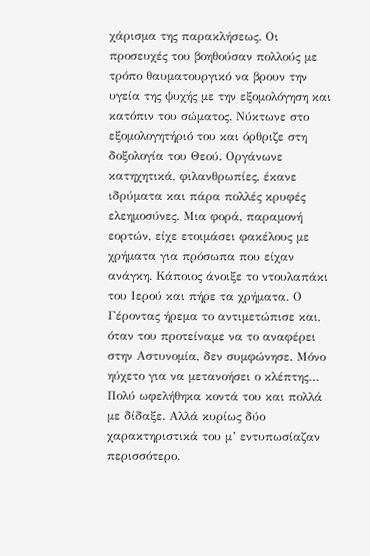χάρισμα της παρακλήσεως. Οι προσευχές του βοηθούσαν πολλούς με τρόπο θαυματουργικό να βρουν την υγεία της ψυχής με την εξομολόγηση και κατόπιν του σώματος. Νύκτωνε στο εξομολογητήριό του και όρθριζε στη δοξολογία του Θεού. Οργάνωνε κατηχητικά, φιλανθρωπίες, έκανε ιδρύματα και πάρα πολλές κρυφές ελεημοσύνες. Μια φορά, παραμονή εορτών, είχε ετοιμάσει φακέλους με χρήματα για πρόσωπα που είχαν ανάγκη. Κάποιος άνοιξε το ντουλαπάκι του Ιερού και πήρε τα χρήματα. Ο Γέροντας ήρεμα το αντιμετώπισε και, όταν του προτείναμε να το αναφέρει στην Αστυνομία, δεν συμφώνησε. Μόνο ηύχετο για να μετανοήσει ο κλέπτης… Πολύ ωφελήθηκα κοντά του και πολλά με δίδαξε. Αλλά κυρίως δύο χαρακτηριστικά του μ’ εντυπωσίαζαν περισσότερο.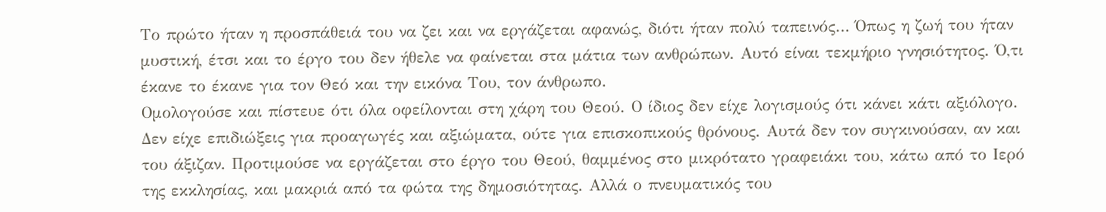Το πρώτο ήταν η προσπάθειά του να ζει και να εργάζεται αφανώς, διότι ήταν πολύ ταπεινός… Όπως η ζωή του ήταν μυστική, έτσι και το έργο του δεν ήθελε να φαίνεται στα μάτια των ανθρώπων. Αυτό είναι τεκμήριο γνησιότητος. Ό,τι έκανε το έκανε για τον Θεό και την εικόνα Του, τον άνθρωπο.
Ομολογούσε και πίστευε ότι όλα οφείλονται στη χάρη του Θεού. Ο ίδιος δεν είχε λογισμούς ότι κάνει κάτι αξιόλογο. Δεν είχε επιδιώξεις για προαγωγές και αξιώματα, ούτε για επισκοπικούς θρόνους. Αυτά δεν τον συγκινούσαν, αν και του άξιζαν. Προτιμούσε να εργάζεται στο έργο του Θεού, θαμμένος στο μικρότατο γραφειάκι του, κάτω από το Ιερό της εκκλησίας, και μακριά από τα φώτα της δημοσιότητας. Αλλά ο πνευματικός του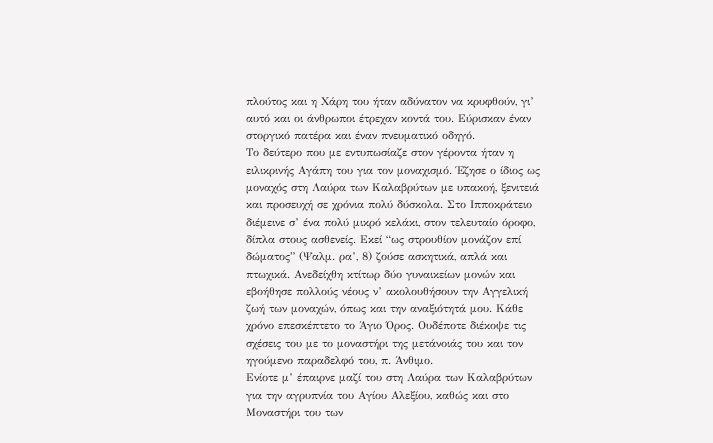πλούτος και η Χάρη του ήταν αδύνατον να κρυφθούν, γι’ αυτό και οι άνθρωποι έτρεχαν κοντά του. Εύρισκαν έναν στοργικό πατέρα και έναν πνευματικό οδηγό.
Το δεύτερο που με εντυπωσίαζε στον γέροντα ήταν η ειλικρινής Αγάπη του για τον μοναχισμό. Έζησε ο ίδιος ως μοναχός στη Λαύρα των Καλαβρύτων με υπακοή, ξενιτειά και προσευχή σε χρόνια πολύ δύσκολα. Στο Ιπποκράτειο διέμεινε σ’ ένα πολύ μικρό κελάκι, στον τελευταίο όροφο, δίπλα στους ασθενείς. Εκεί “ως στρουθίον μονάζον επί δώματος” (Ψαλμ. ρα’, 8) ζούσε ασκητικά, απλά και πτωχικά. Ανεδείχθη κτίτωρ δύο γυναικείων μονών και εβοήθησε πολλούς νέους ν’ ακολουθήσουν την Αγγελική ζωή των μοναχών, όπως και την αναξιότητά μου. Κάθε χρόνο επεσκέπτετο το Άγιο Όρος. Ουδέποτε διέκοψε τις σχέσεις του με το μοναστήρι της μετάνοιάς του και τον ηγούμενο παραδελφό του, π. Άνθιμο.
Ενίοτε μ’ έπαιρνε μαζί του στη Λαύρα των Καλαβρύτων για την αγρυπνία του Αγίου Αλεξίου, καθώς και στο Μοναστήρι του των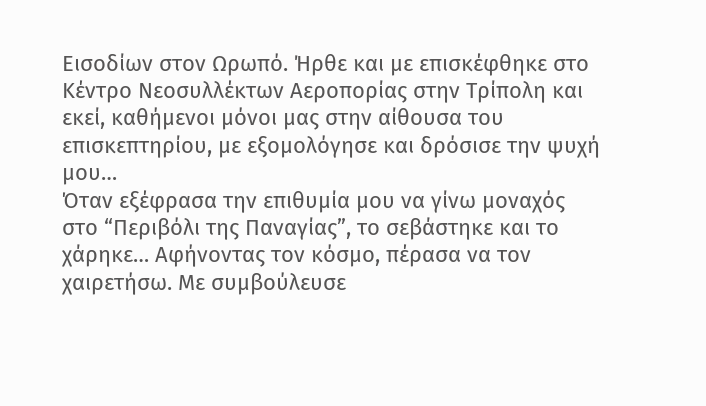Εισοδίων στον Ωρωπό. Ήρθε και με επισκέφθηκε στο Κέντρο Νεοσυλλέκτων Αεροπορίας στην Τρίπολη και εκεί, καθήμενοι μόνοι μας στην αίθουσα του επισκεπτηρίου, με εξομολόγησε και δρόσισε την ψυχή μου…
Όταν εξέφρασα την επιθυμία μου να γίνω μοναχός στο “Περιβόλι της Παναγίας”, το σεβάστηκε και το χάρηκε… Αφήνοντας τον κόσμο, πέρασα να τον χαιρετήσω. Με συμβούλευσε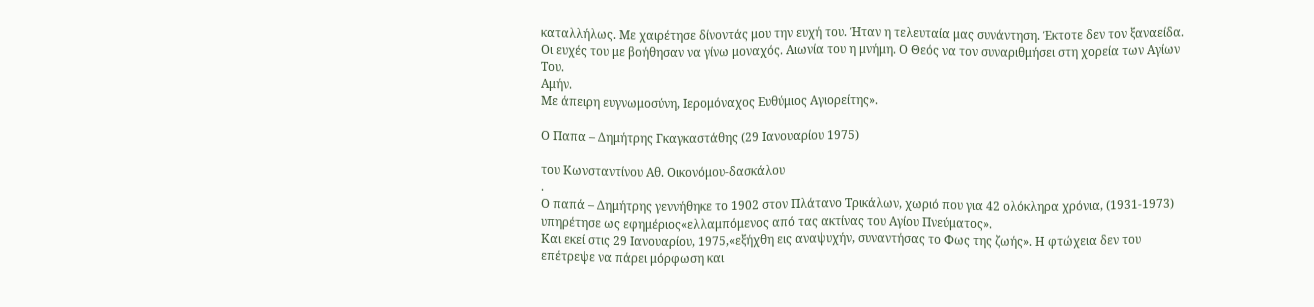καταλλήλως. Με χαιρέτησε δίνοντάς μου την ευχή του. Ήταν η τελευταία μας συνάντηση. Έκτοτε δεν τον ξαναείδα. Οι ευχές του με βοήθησαν να γίνω μοναχός. Αιωνία του η μνήμη. Ο Θεός να τον συναριθμήσει στη χορεία των Αγίων Του.
Αμήν.
Με άπειρη ευγνωμοσύνη, Ιερομόναχος Ευθύμιος Αγιορείτης».

Ο Παπα – Δημήτρης Γκαγκαστάθης (29 Ιανουαρίου 1975)

του Κωνσταντίνου Αθ. Οικονόμου-δασκάλου
.
Ο παπά – Δημήτρης γεννήθηκε το 1902 στον Πλάτανο Τρικάλων, χωριό που για 42 ολόκληρα χρόνια, (1931-1973) υπηρέτησε ως εφημέριος«ελλαμπόμενος από τας ακτίνας του Αγίου Πνεύματος».
Και εκεί στις 29 Ιανουαρίου, 1975,«εξήχθη εις αναψυχήν, συναντήσας το Φως της ζωής». Η φτώχεια δεν του επέτρεψε να πάρει μόρφωση και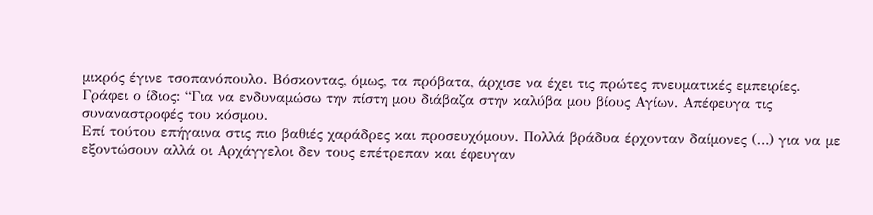μικρός έγινε τσοπανόπουλο. Βόσκοντας, όμως, τα πρόβατα, άρχισε να έχει τις πρώτες πνευματικές εμπειρίες.
Γράφει ο ίδιος: “Για να ενδυναμώσω την πίστη μου διάβαζα στην καλύβα μου βίους Αγίων. Απέφευγα τις συναναστροφές του κόσμου.
Επί τούτου επήγαινα στις πιο βαθιές χαράδρες και προσευχόμουν. Πολλά βράδυα έρχονταν δαίμονες (…) για να με εξοντώσουν αλλά οι Αρχάγγελοι δεν τους επέτρεπαν και έφευγαν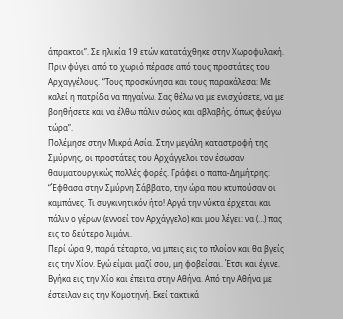άπρακτοι”. Σε ηλικία 19 ετών κατατάχθηκε στην Χωροφυλακή.
Πριν φύγει από το χωριό πέρασε από τους προστάτες του Αρχαγγέλους. “Τους προσκύνησα και τους παρακάλεσα: Με καλεί η πατρίδα να πηγαίνω. Σας θέλω να με ενισχύσετε, να με βοηθήσετε και να έλθω πάλιν σώος και αβλαβής, όπως φεύγω τώρα”.
Πολέμησε στην Μικρά Ασία. Στην μεγάλη καταστροφή της Σμύρνης, οι προστάτες του Αρχάγγελοι τον έσωσαν θαυματουργικώς πολλές φορές. Γράφει ο παπα-Δημήτρης:
“Έφθασα στην Σμύρνη Σάββατο, την ώρα που κτυπούσαν οι καμπάνες. Τι συγκινητικόν ήτο! Αργά την νύκτα έρχεται και πάλιν ο γέρων (εννοεί τον Αρχάγγελο) και μου λέγει: να (…) πας εις το δεύτερο λιμάνι.
Περί ώρα 9, παρά τέταρτο, να μπεις εις το πλοίον και θα βγείς εις την Χίον. Εγώ είμαι μαζί σου, μη φοβείσαι. Έτσι και έγινε. Βγήκα εις την Χίο και έπειτα στην Αθήνα. Από την Αθήνα με έστειλαν εις την Κομοτηνή. Εκεί τακτικά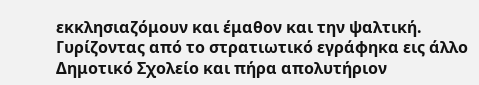εκκλησιαζόμουν και έμαθον και την ψαλτική.
Γυρίζοντας από το στρατιωτικό εγράφηκα εις άλλο Δημοτικό Σχολείο και πήρα απολυτήριον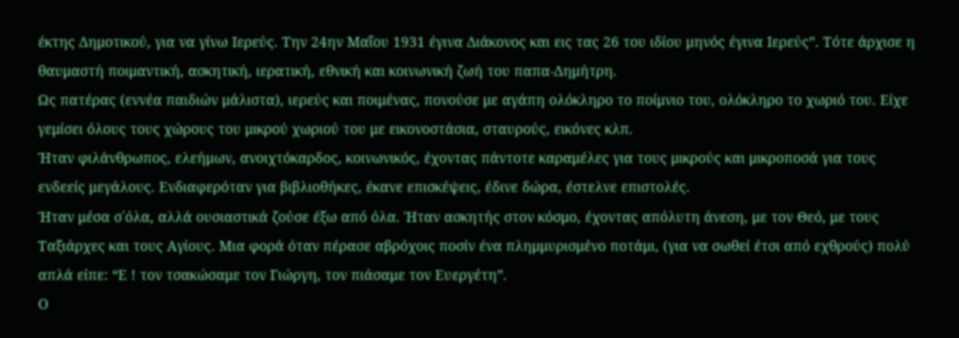έκτης Δημοτικού, για να γίνω Ιερεύς. Την 24ην Μαΐου 1931 έγινα Διάκονος και εις τας 26 του ιδίου μηνός έγινα Ιερεύς”. Τότε άρχισε η θαυμαστή ποιμαντική, ασκητική, ιερατική, εθνική και κοινωνική ζωή του παπα-Δημήτρη.
Ως πατέρας (εννέα παιδιών μάλιστα), ιερεύς και ποιμένας, πονούσε με αγάπη ολόκληρο το ποίμνιο του, ολόκληρο το χωριό του. Είχε γεμίσει όλους τους χώρους του μικρού χωριού του με εικονοστάσια, σταυρούς, εικόνες κλπ.
Ήταν φιλάνθρωπος, ελεήμων, ανοιχτόκαρδος, κοινωνικός, έχοντας πάντοτε καραμέλες για τους μικρούς και μικροποσά για τους ενδεείς μεγάλους. Ενδιαφερόταν για βιβλιοθήκες, έκανε επισκέψεις, έδινε δώρα, έστελνε επιστολές.
Ήταν μέσα σ΄όλα, αλλά ουσιαστικά ζούσε έξω από όλα. Ήταν ασκητής στον κόσμο, έχοντας απόλυτη άνεση, με τον Θεό, με τους Ταξιάρχες και τους Αγίους. Μια φορά όταν πέρασε αβρόχοις ποσίν ένα πλημμυρισμένο ποτάμι, (για να σωθεί έτσι από εχθρούς) πολύ απλά είπε: “Ε ! τον τσακώσαμε τον Γιώργη, τον πιάσαμε τον Ευεργέτη”.
Ο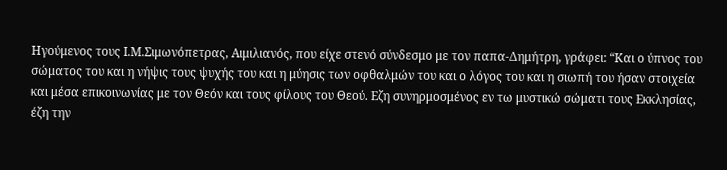Ηγούμενος τους Ι.Μ.Σιμωνόπετρας, Αιμιλιανός, που είχε στενό σύνδεσμο με τον παπα-Δημήτρη, γράφει: “Και ο ύπνος του σώματος του και η νήψις τους ψυχής του και η μύησις των οφθαλμών του και ο λόγος του και η σιωπή του ήσαν στοιχεία και μέσα επικοινωνίας με τον Θεόν και τους φίλους του Θεού. Εζη συνηρμοσμένος εν τω μυστικώ σώματι τους Εκκλησίας, έζη την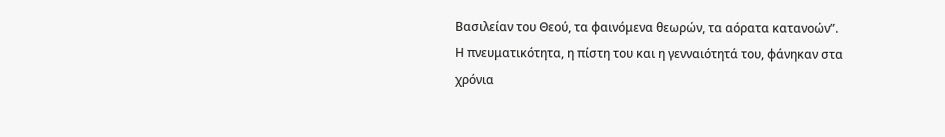Βασιλείαν του Θεού, τα φαινόμενα θεωρών, τα αόρατα κατανοών”.
Η πνευματικότητα, η πίστη του και η γενναιότητά του, φάνηκαν στα χρόνια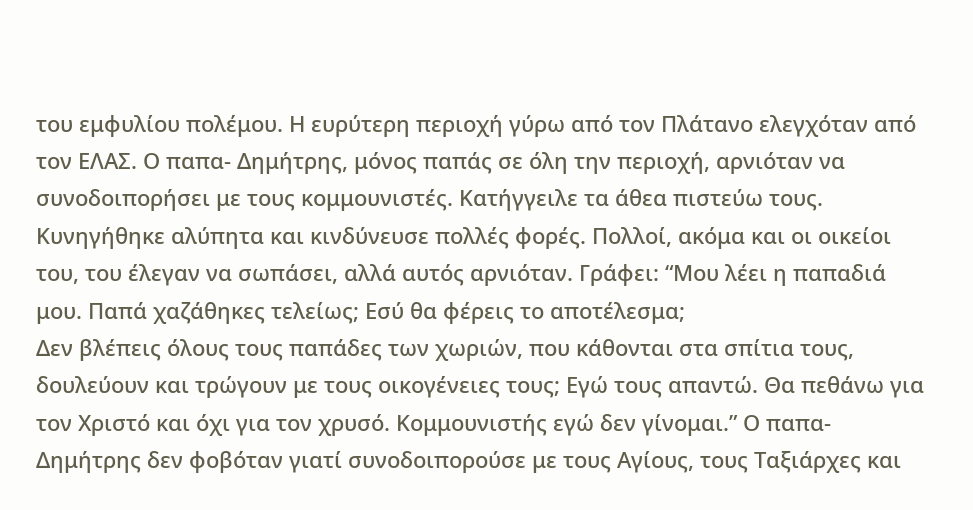του εμφυλίου πολέμου. Η ευρύτερη περιοχή γύρω από τον Πλάτανο ελεγχόταν από τον ΕΛΑΣ. Ο παπα- Δημήτρης, μόνος παπάς σε όλη την περιοχή, αρνιόταν να συνοδοιπορήσει με τους κομμουνιστές. Κατήγγειλε τα άθεα πιστεύω τους.
Κυνηγήθηκε αλύπητα και κινδύνευσε πολλές φορές. Πολλοί, ακόμα και οι οικείοι του, του έλεγαν να σωπάσει, αλλά αυτός αρνιόταν. Γράφει: “Μου λέει η παπαδιά μου. Παπά χαζάθηκες τελείως; Εσύ θα φέρεις το αποτέλεσμα;
Δεν βλέπεις όλους τους παπάδες των χωριών, που κάθονται στα σπίτια τους, δουλεύουν και τρώγουν με τους οικογένειες τους; Εγώ τους απαντώ. Θα πεθάνω για τον Χριστό και όχι για τον χρυσό. Κομμουνιστής εγώ δεν γίνομαι.” Ο παπα-Δημήτρης δεν φοβόταν γιατί συνοδοιπορούσε με τους Αγίους, τους Ταξιάρχες και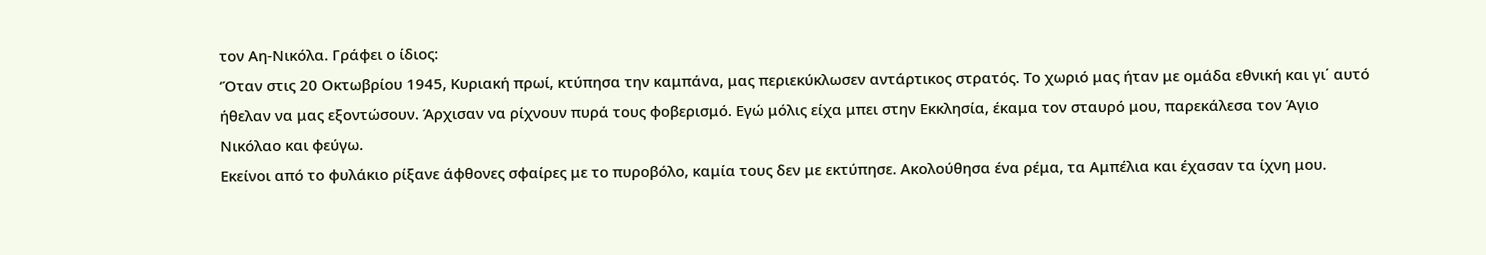τον Αη-Νικόλα. Γράφει ο ίδιος:
‘Όταν στις 20 Οκτωβρίου 1945, Κυριακή πρωί, κτύπησα την καμπάνα, μας περιεκύκλωσεν αντάρτικος στρατός. Το χωριό μας ήταν με ομάδα εθνική και γι΄ αυτό ήθελαν να μας εξοντώσουν. Άρχισαν να ρίχνουν πυρά τους φοβερισμό. Εγώ μόλις είχα μπει στην Εκκλησία, έκαμα τον σταυρό μου, παρεκάλεσα τον Άγιο Νικόλαο και φεύγω.
Εκείνοι από το φυλάκιο ρίξανε άφθονες σφαίρες με το πυροβόλο, καμία τους δεν με εκτύπησε. Ακολούθησα ένα ρέμα, τα Αμπέλια και έχασαν τα ίχνη μου.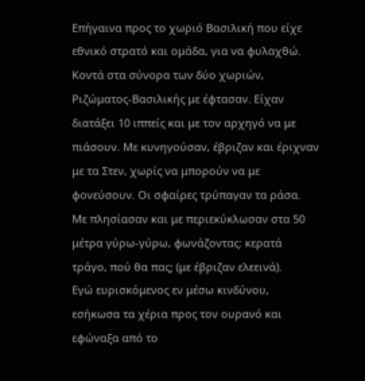Επήγαινα προς το χωριό Βασιλική που είχε εθνικό στρατό και ομάδα, για να φυλαχθώ.
Κοντά στα σύνορα των δύο χωριών, Ριζώματος-Βασιλικής με έφτασαν. Είχαν διατάξει 10 ιππείς και με τον αρχηγό να με πιάσουν. Με κυνηγούσαν, έβριζαν και έριχναν με τα Στεν, χωρίς να μπορούν να με φονεύσουν. Οι σφαίρες τρύπαγαν τα ράσα.
Με πλησίασαν και με περιεκύκλωσαν στα 50 μέτρα γύρω-γύρω, φωνάζοντας: κερατά τράγο, πού θα πας; (με έβριζαν ελεεινά).
Εγώ ευρισκόμενος εν μέσω κινδύνου, εσήκωσα τα χέρια προς τον ουρανό και εφώναξα από το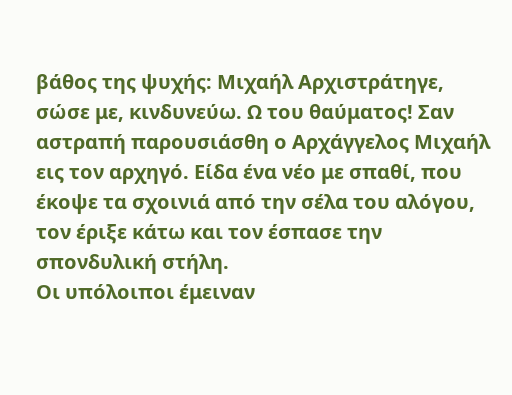βάθος της ψυχής: Μιχαήλ Αρχιστράτηγε, σώσε με, κινδυνεύω. Ω του θαύματος! Σαν αστραπή παρουσιάσθη ο Αρχάγγελος Μιχαήλ εις τον αρχηγό. Είδα ένα νέο με σπαθί, που έκοψε τα σχοινιά από την σέλα του αλόγου, τον έριξε κάτω και τον έσπασε την σπονδυλική στήλη.
Οι υπόλοιποι έμειναν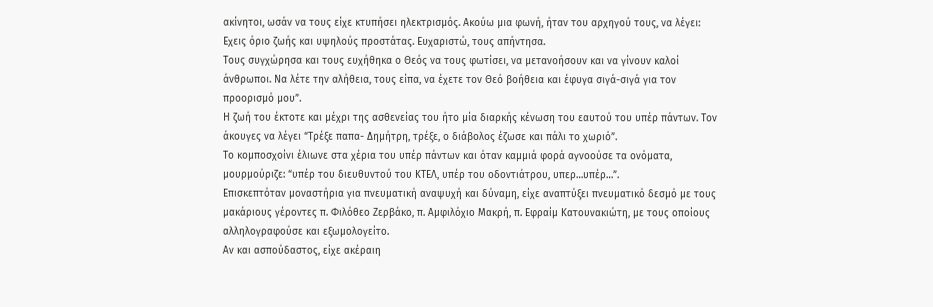ακίνητοι, ωσάν να τους είχε κτυπήσει ηλεκτρισμός. Ακούω μια φωνή, ήταν του αρχηγού τους, να λέγει: Εχεις όριο ζωής και υψηλούς προστάτας. Ευχαριστώ, τους απήντησα.
Τους συγχώρησα και τους ευχήθηκα ο Θεός να τους φωτίσει, να μετανοήσουν και να γίνουν καλοί άνθρωποι. Να λέτε την αλήθεια, τους είπα, να έχετε τον Θεό βοήθεια και έφυγα σιγά-σιγά για τον προορισμό μου”.
Η ζωή του έκτοτε και μέχρι της ασθενείας του ήτο μία διαρκής κένωση του εαυτού του υπέρ πάντων. Τον άκουγες να λέγει “Τρέξε παπα- Δημήτρη, τρέξε, ο διάβολος έζωσε και πάλι το χωριό”.
Το κομποσχοίνι έλιωνε στα χέρια του υπέρ πάντων και όταν καμμιά φορά αγνοούσε τα ονόματα, μουρμούριζε: “υπέρ του διευθυντού του ΚΤΕΛ, υπέρ του οδοντιάτρου, υπερ…υπέρ…”.
Επισκεπτόταν μοναστήρια για πνευματική αναψυχή και δύναμη, είχε αναπτύξει πνευματικό δεσμό με τους μακάριους γέροντες π. Φιλόθεο Ζερβάκο, π. Αμφιλόχιο Μακρή, π. Εφραίμ Κατουνακιώτη, με τους οποίους αλληλογραφούσε και εξωμολογείτο.
Αν και ασπούδαστος, είχε ακέραιη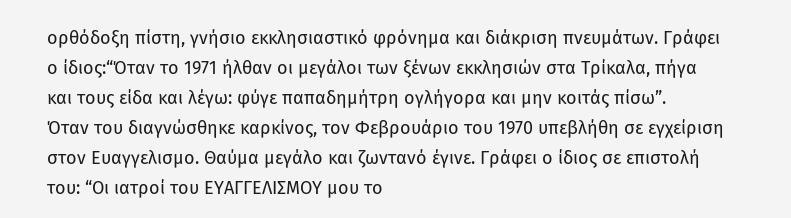ορθόδοξη πίστη, γνήσιο εκκλησιαστικό φρόνημα και διάκριση πνευμάτων. Γράφει ο ίδιος:“Όταν το 1971 ήλθαν οι μεγάλοι των ξένων εκκλησιών στα Τρίκαλα, πήγα και τους είδα και λέγω: φύγε παπαδημήτρη ογλήγορα και μην κοιτάς πίσω”.
Όταν του διαγνώσθηκε καρκίνος, τον Φεβρουάριο του 1970 υπεβλήθη σε εγχείριση στον Ευαγγελισμο. Θαύμα μεγάλο και ζωντανό έγινε. Γράφει ο ίδιος σε επιστολή του: “Οι ιατροί του ΕΥΑΓΓΕΛΙΣΜΟΥ μου το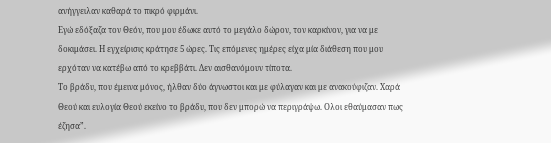ανήγγειλαν καθαρά το πικρό φιρμάνι.
Εγώ εδόξαζα τον Θεόν, που μου έδωκε αυτό το μεγάλο δώρον, τον καρκίνον, για να με δοκιμάσει. Η εγχείρισις κράτησε 5 ώρες. Τις επόμενες ημέρες είχα μία διάθεση που μου ερχόταν να κατέβω από το κρεββάτι. Δεν αισθανόμουν τίποτα.
Το βράδυ, που έμεινα μόνος, ήλθαν δύο άγνωστοι και με φύλαγαν και με ανακούφιζαν. Χαρά Θεού και ευλογία Θεού εκείνο το βράδυ, που δεν μπορώ να περιγράψω. Ολοι εθαύμασαν πως έζησα”.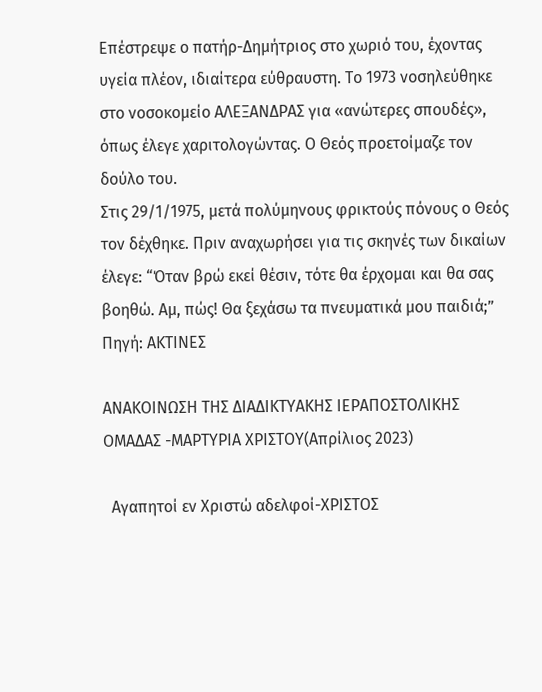Επέστρεψε ο πατήρ-Δημήτριος στο χωριό του, έχοντας υγεία πλέον, ιδιαίτερα εύθραυστη. Το 1973 νοσηλεύθηκε στο νοσοκομείο ΑΛΕΞΑΝΔΡΑΣ για «ανώτερες σπουδές», όπως έλεγε χαριτολογώντας. Ο Θεός προετοίμαζε τον δούλο του.
Στις 29/1/1975, μετά πολύμηνους φρικτούς πόνους ο Θεός τον δέχθηκε. Πριν αναχωρήσει για τις σκηνές των δικαίων έλεγε: “Όταν βρώ εκεί θέσιν, τότε θα έρχομαι και θα σας βοηθώ. Αμ, πώς! Θα ξεχάσω τα πνευματικά μου παιδιά;”
Πηγή: ΑΚΤΙΝΕΣ

ΑΝΑΚΟΙΝΩΣΗ ΤΗΣ ΔΙΑΔΙΚΤΥΑΚΗΣ ΙΕΡΑΠΟΣΤΟΛΙΚΗΣ ΟΜΑΔΑΣ -ΜΑΡΤΥΡΙΑ ΧΡΙΣΤΟΥ(Απρίλιος 2023)

  Αγαπητοί εν Χριστώ αδελφοί-ΧΡΙΣΤΟΣ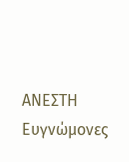ΑΝΕΣΤΗ Ευγνώμονες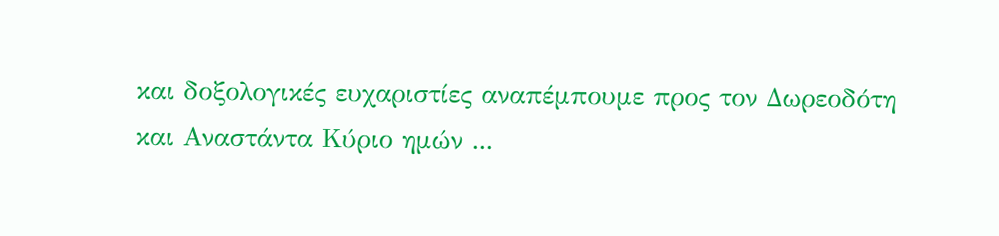και δοξολογικές ευχαριστίες αναπέμπουμε προς τον Δωρεοδότη  και Αναστάντα Κύριο ημών ...